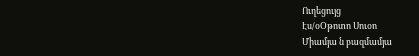Ուղեցույց
Էս/օՕթոտո Սուօո
Միամյա ն բազմամյա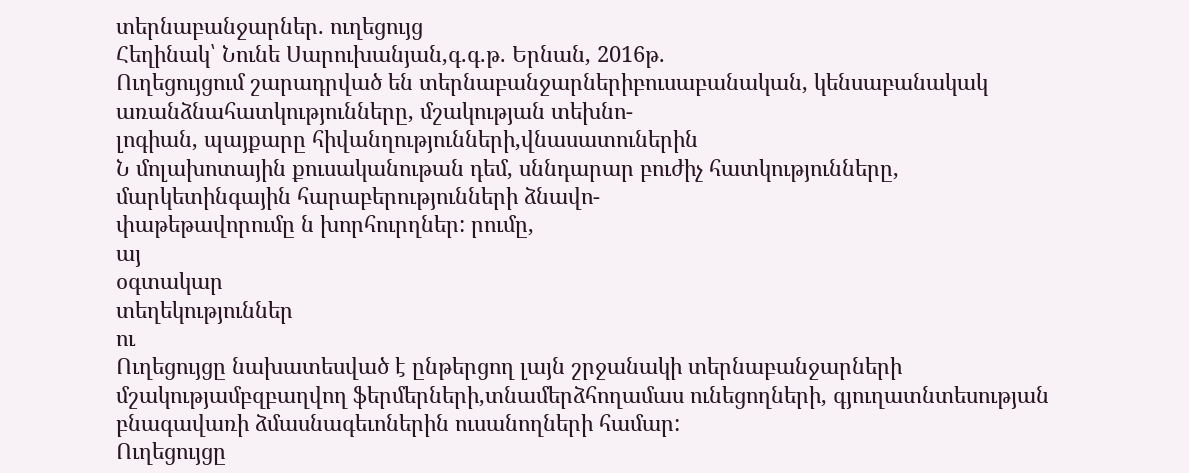տերնաբանջարներ. ուղեցույց
Հեղինակ՝ Նունե Սարուխանյան,գ.գ.թ. Երնան, 2016թ.
Ուղեցույցում շարադրված են տերնաբանջարներիբուսաբանական, կենսաբանակակ առանձնահատկությունները, մշակության տեխնո-
լոգիան, պայքարը հիվանղությունների,վնասատուներին
Ն մոլախոտային քուսականութան դեմ, սննդարար բուժիչ հատկությունները, մարկետինգային հարաբերությունների ձնավո-
փաթեթավորումը ն խորհուրղներ: րումը,
այ
օգտակար
տեղեկություններ
ու
Ուղեցույցը նախատեսված է ընթերցող լայն շրջանակի տերնաբանջարների մշակությամբզբաղվող ֆերմերների,տնամերձհողամաս ունեցողների, գյուղատնտեսության բնագավառի ձմասնագեւոներին ուսանողների համար:
Ուղեցույցը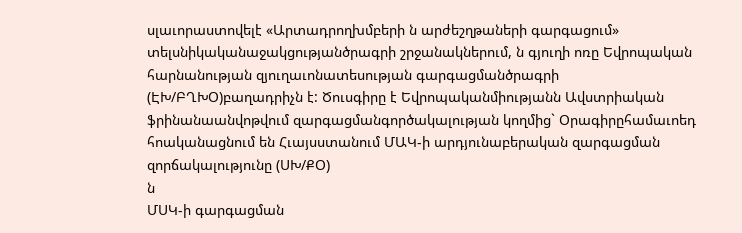սլաւորաստովելէ «Արտադրողխմբերի ն արժեշղթաների գարգացում» տելսնիկականաջակցությանծրագրի շրջանակներում, ն գյուղի ոռը Եվրոպական հարնանության զյուղաւոնատեսության գարգացմանծրագրի (ԷԽ/ԲՂԽՕ)բաղադրիչն է: Ծուսգիրը է Եվրոպականմիությանն Ավստրիական ֆրինանաանվոթվում զարգացմանգործակալության կողմից` Օրագիրըհամաւոեդ հոականացնում են Հւայսստանում ՄԱԿ-ի արդյունաբերական զարգացման զորճակալությունը (ՍԽ/ՔՕ)
ն
ՄՍԿ-ի գարգացման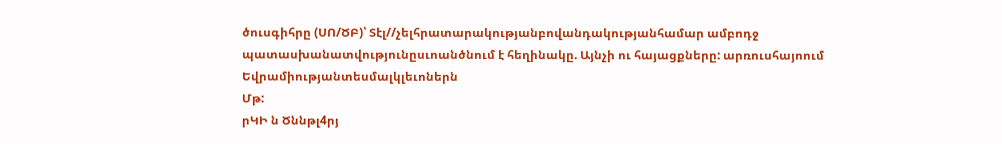ծուսգիհրը (ՍՈ/ԾԲ)՝ Տէլ//չելհրատարակությանբովանդակությանհամար ամբոդջ
պատասխանատվությունըսւոանծնում է հեղինակը. Այնչի ու հայացքները: արռուսհայոում Եվրամիությանտեսմալկլեւոներն
Մթ:
րԿԻ ն Ծննթլ4րյ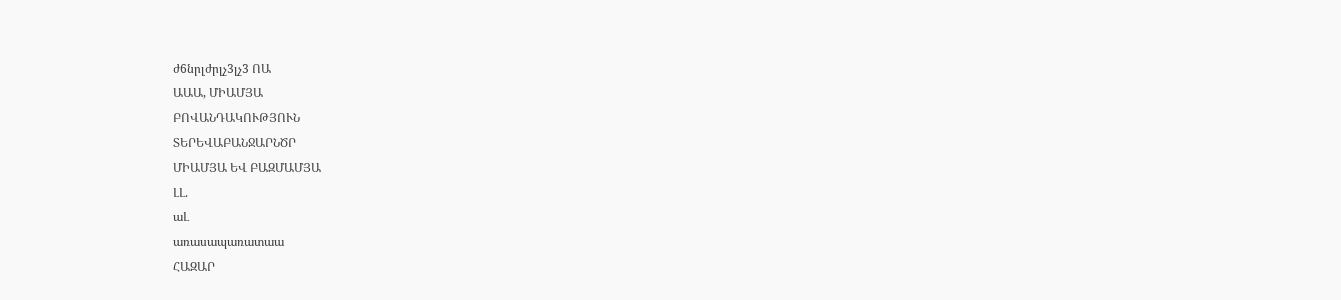ժ6նրլժրլչ3լչ3 ՈԱ
ԱԱԱ, ՄԻԱՄՅԱ
ԲՈՎԱՆԴԱԿՈՒԹՅՈՒՆ
ՏԵՐԵՎԱԲԱՆՋԱՐՆԾՐ
ՄԻԱՄՅԱ ԵՎ ԲԱԶՄԱՄՅԱ
ԼԼ.
աԼ
առասապառատաա
ՀԱԶԱՐ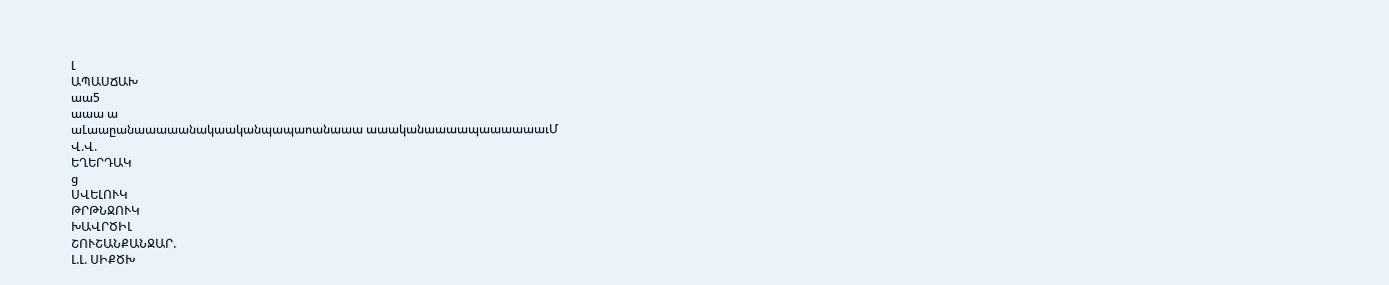Լ
ԱՊԱՍՃԱԽ
աա5
աաա ա
աԼաաըանաաաաանակաականպապաոանաաա աաականաաաապաաաաաաւՄ
Վ.Վ.
ԵՂԵՐԴԱԿ
ց
ՍՎԵԼՈՒԿ
ԹՐԹՆՋՈՒԿ
ԽԱՎՐԾԻԼ
ՇՈՒՇԱՆՔԱՆՋԱՐ.
Լ.Լ. ՍԻՔԾԽ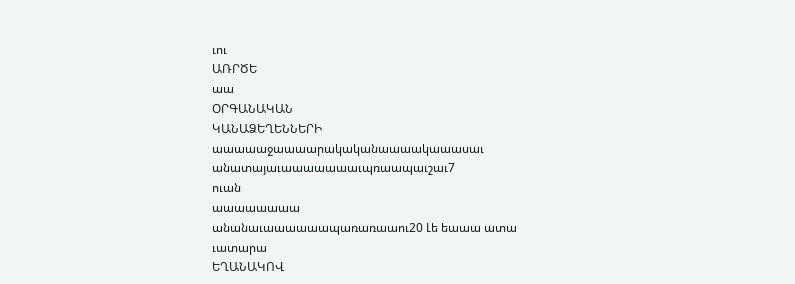ւու
ԱՌՐԾԵ
աա
ՕՐԳԱՆԱԿԱՆ
ԿԱՆԱՁԵՂԵՆՆԵՐԻ
աաաաաջաաաարակականաաաակաաասաւ
անատայաւաաաաաաաւպռաապաւշաւ7
ուան
աաաաաաաա
անանաւաաաաաապառառաաու20 Լե եաաա ատա
ւատարա
ԵՂԱՆԱԿՈՎ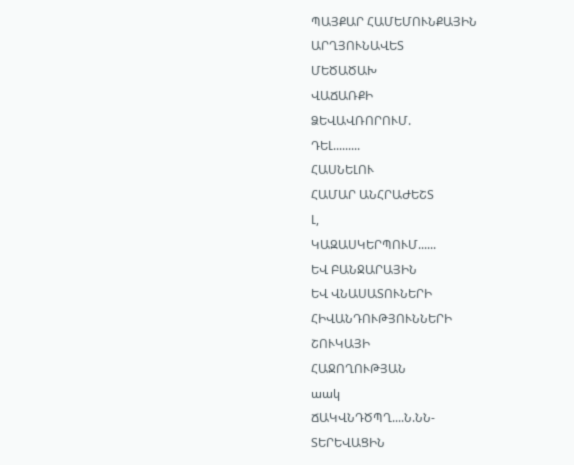ՊԱՅՔԱՐ ՀԱՄԵՄՈՒՆՔԱՅԻՆ
ԱՐՂՅՈՒՆԱՎԵՏ
ՄԵԾԱԾԱԽ
ՎԱՃԱՌՔԻ
ՁԵՎԱՎՌՈՐՈՒՄ.
ԴԵԼ.........
ՀԱՍՆԵԼՈՒ
ՀԱՄԱՐ ԱՆՀՐԱԺԵՇՏ
Լ,
ԿԱԶԱՍԿԵՐՊՈՒՄ......
ԵՎ ԲԱՆՋԱՐԱՅԻՆ
ԵՎ ՎՆԱՍԱՏՈՒՆԵՐԻ
ՀԻՎԱՆԴՈՒԹՅՈՒՆՆԵՐԻ
ՇՈՒԿԱՅԻ
ՀԱՋՈՂՈՒԹՅԱՆ
աակ
ՃԱԿՎՆԴԾՊՂ....Ն.ՆՆ-
ՏԵՐԵՎԱՑԻՆ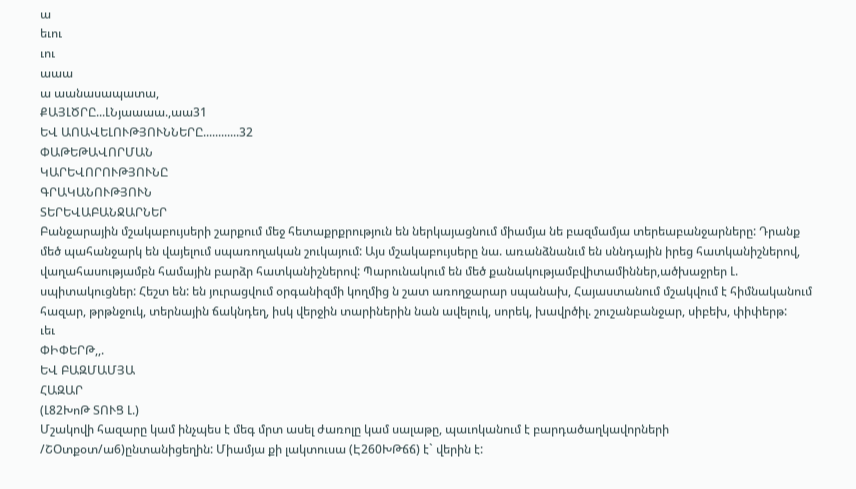ա
եւու
ւու
աաա
ա աանասապատա,
ՔԱՅԼԾՐԸ...ԼՆյաաաա.,աա31
ԵՎ ԱՈԱՎԵԼՈՒԹՅՈՒՆՆԵՐԸ............32
ՓԱԹԵԹԱՎՈՐՄԱՆ
ԿԱՐԵՎՈՐՈՒԹՅՈՒՆԸ
ԳՐԱԿԱՆՈՒԹՅՈՒՆ
ՏԵՐԵՎԱԲԱՆՋԱՐՆԵՐ
Բանջարային մշակաբույսերի շարքում մեջ հետաքրքրություն են ներկայացնում միամյա նե բազմամյա տերեաբանջարները: Դրանք մեծ պահանջարկ են վայելում սպառողական շուկայում: Այս մշակաբույսերը նա. առանձնանւմ են սննդային իրեց հատկանիշներով, վաղահասությամբն համային բարձր հատկանիշներով: Պարունակում են մեծ քանակությամբվիտամիններ,ածխաջրեր Լ. սպիտակուցներ: Հեշտ են: են յուրացվում օրգանիզմի կողմից ն շատ առողջարար սպանախ, Հայաստանում մշակվում է հիմնականում հազար, թրթնջուկ, տերնային ճակնդեղ, իսկ վերջին տարիներին նան ավելուկ, սորեկ, խավրծիլ. շուշանբանջար, սիբեխ, փիփերթ:
ւեւ
ՓԻՓԵՐԹ,,.
ԵՎ ԲԱԶՄԱՄՅԱ
ՀԱԶԱՐ
(Լ82ԽոԹ ՏՈՒՑ Լ.)
Մշակովի հազարը կամ ինչպես է մեգ մրտ ասել ժառոլը կամ սալաթը, պաւոկանում է բարդածաղկավորների /ՇՕտքօտ/ա6)ընտանիցեղին: Միամյա քի լակտուսա (Է260ԽԹճճ) է` վերին է: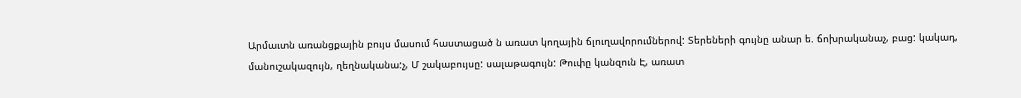Արմաւտն առանցքային բույս մասում հաստացած ն առատ կողային ճլուղավորումներով: Տերեների գույնը անար ե. ճոխրականաչ, բաց: կակադ, մանուշակազույն, ղեղնականա:չ, Մ շակաբույսը: սալաթագույն: Թուփը կանզուն Է, առատ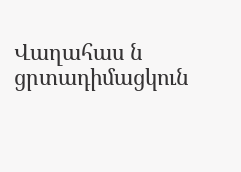Վաղահաս ն ցրտադիմացկուն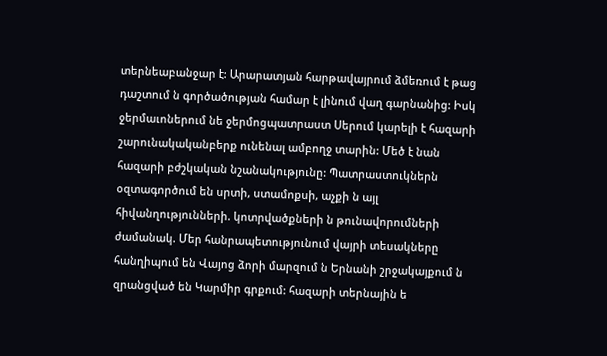տերնեաբանջար է: Արարատյան հարթավայրում ձմեռում է թաց դաշտում ն գործածության համար է լինում վաղ գարնանից: Իսկ ջերմաւոներում նե ջերմոցպատրաստ Սերում կարելի է հազարի շարունակականբերք ունենալ ամբողջ տարին: Մեծ է նան հազարի բժշկական նշանակությունը: Պատրաստուկներն օզտագործում են սրտի, ստամոքսի, աչքի ն այլ հիվանղությունների. կոտրվածքների ն թունավորումների ժամանակ. Մեր հանրապետությունում վայրի տեսակները հանղիպում են Վայոց ձորի մարզում ն Երնանի շրջակայքում ն զրանցված են Կարմիր գրքում: հազարի տերնային ե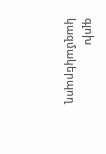գլոխ կազմակերպող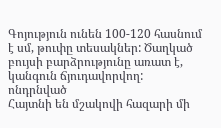Գոյություն ունեն 100-120 հասնում է սմ, թուփը տեսակներ: Ծաղկած բույսի բարձրությունը առատ է, կանգուն ճյուդավորվող: ոնդրնված
Հայտնի են մշակովի հազարի մի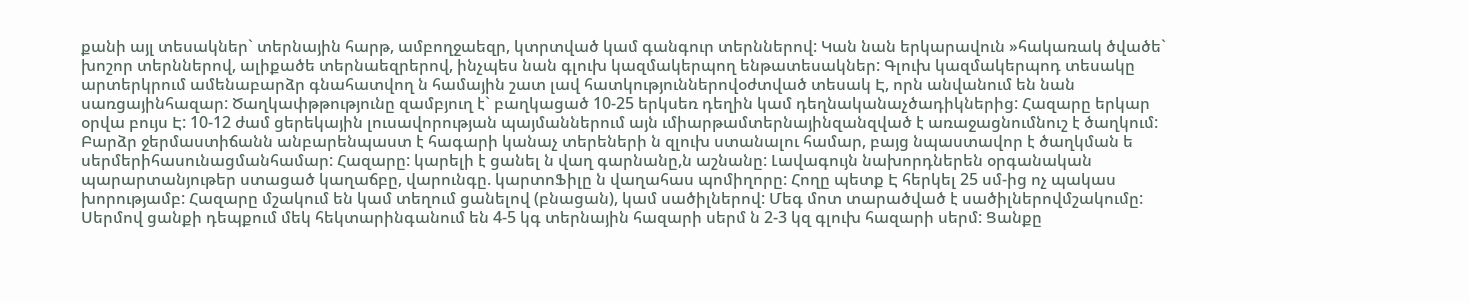քանի այլ տեսակներ` տերնային հարթ, ամբողջաեզր, կտրտված կամ գանգուր տերններով: Կան նան երկարավուն »հակառակ ծվածե` խոշոր տերններով, ալիքածե տերնաեզրերով, ինչպես նան գլուխ կազմակերպող ենթատեսակներ: Գլուխ կազմակերպոդ տեսակը արտերկրում ամենաբարձր գնահատվող ն համային շատ լավ հատկություններովօժտված տեսակ Է, որն անվանում են նան սառցայինհազար: Ծաղկափթթությունը զամբյուղ է` բաղկացած 10-25 երկսեռ դեղին կամ դեղնականաչծադիկներից: Հազարը երկար օրվա բույս Է: 10-12 ժամ ցերեկային լուսավորության պայմաններում այն ւմիարթամտերնայինզանզված է առաջացնումնուշ է ծաղկում: Բարձր ջերմաստիճանն անբարենպաստ է հագարի կանաչ տերեների ն զլուխ ստանալու համար, բայց նպաստավոր է ծաղկման ե սերմերիհասունացմանհամար: Հազարը: կարելի է ցանել ն վաղ գարնանը,ն աշնանը: Լավագույն նախորդներեն օրգանական պարարտանյութեր ստացած կաղաճբը, վարունգը. կարտոՖիլը ն վաղահաս պոմիղորը: Հողը պետք Է հերկել 25 սմ-ից ոչ պակաս խորությամբ: Հազարը մշակում են կամ տեղում ցանելով (բնացան), կամ սածիլներով: Մեգ մոտ տարածված է սածիլներովմշակումը: Սերմով ցանքի դեպքում մեկ հեկտարինգանում են 4-5 կգ տերնային հազարի սերմ ն 2-3 կզ գլուխ հազարի սերմ: Ցանքը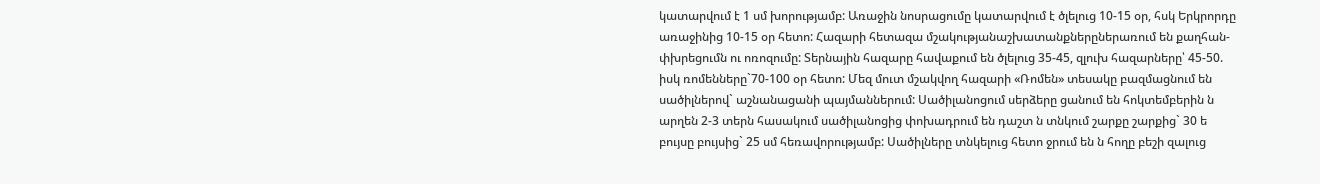կատարվում է 1 սմ խորությամբ: Առաջին նոսրացումը կատարվում է ծլելուց 10-15 օր, հսկ Երկրորդը առաջինից 10-15 օր հետո: Հազարի հետազա մշակությանաշխատանքներըներառում են քաղհան-փխրեցումն ու ոռոզումը: Տերնային հազարը հավաքում են ծլելուց 35-45, զլուխ հազարները՝ 45-50. իսկ ռոմենները`70-100 օր հետո: Մեզ մուտ մշակվող հազարի «Ռոմեն» տեսակը բազմացնում են սածիլներով` աշնանացանի պայմաններում: Սածիլանոցում սերձերը ցանում են հոկտեմբերին ն արղեն 2-3 տերն հասակում սածիլանոցից փոխադրում են դաշտ ն տնկում շարքը շարքից` 30 ե բույսը բույսից` 25 սմ հեռավորությամբ: Սածիլները տնկելուց հետո ջրում են ն հողը բեշի զալուց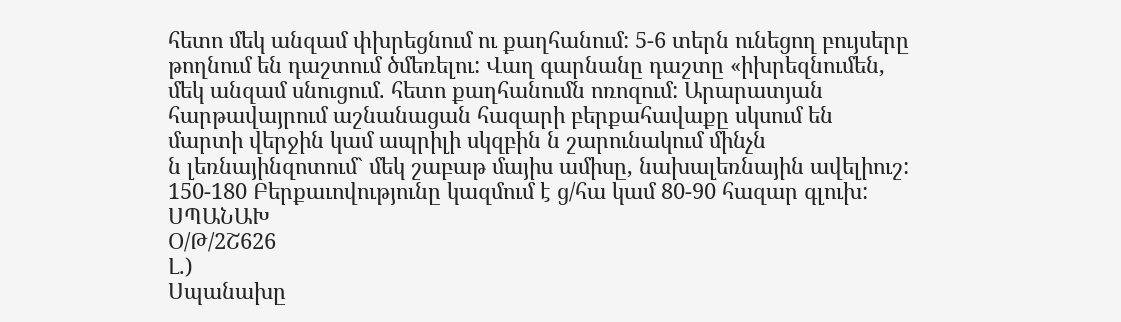հետո մեկ անզամ փխրեցնում ու քաղհանում: 5-6 տերն ունեցող բույսերը թողնում են դաշտում ծմեռելու: Վաղ գարնանը դաշտը «իխրեզնումեն, մեկ անզամ սնուցում. հետո քաղհանումն ոռոզում: Արարատյան հարթավայրում աշնանացան հազարի բերքահավաքը սկսում են մարտի վերջին կամ ապրիլի սկզբին ն շարունակում մինչն
ն լեռնայինզոտում` մեկ շաբաթ մայիս ամիսը, նախալեռնային ավելիուշ: 150-180 Բերքաւովությունը կազմում է ց/հա կամ 80-90 հազար գլուխ:
ՍՊԱՆԱԽ
Օ/Թ/2Շ626
Լ.)
Սպանախը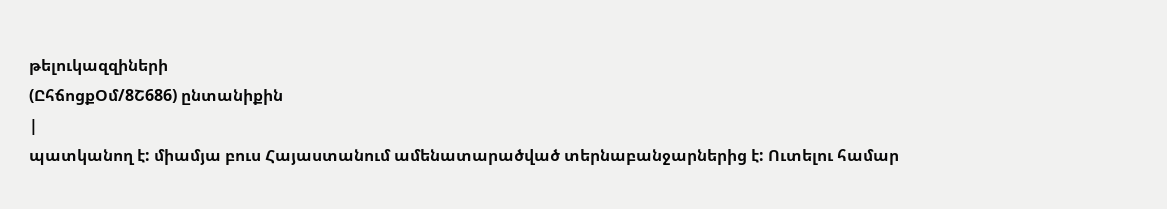թելուկազզիների
(ԸհճոցքՕմ/8Շ686) ընտանիքին
|
պատկանող է: միամյա բուս Հայաստանում ամենատարածված տերնաբանջարներից է: Ուտելու համար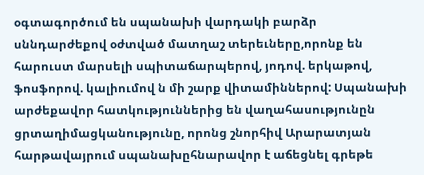օգտագործում են սպանախի վարդակի բարձր սննդարժեքով օժտված մատղաշ տերեւները,որոնք են հարուստ մարսելի սպիտաճարպերով, յոդով. երկաթով, ֆոսֆորով. կալիումով ն մի շարք վիտամիններով: Սպանախի արժեքավոր հատկություններից են վաղահասությունըն ցրտաղիմացկանությունը, որոնց շնորհիվ Արարատյան հարթավայրում սպանախըհնարավոր է աճեցնել գրեթե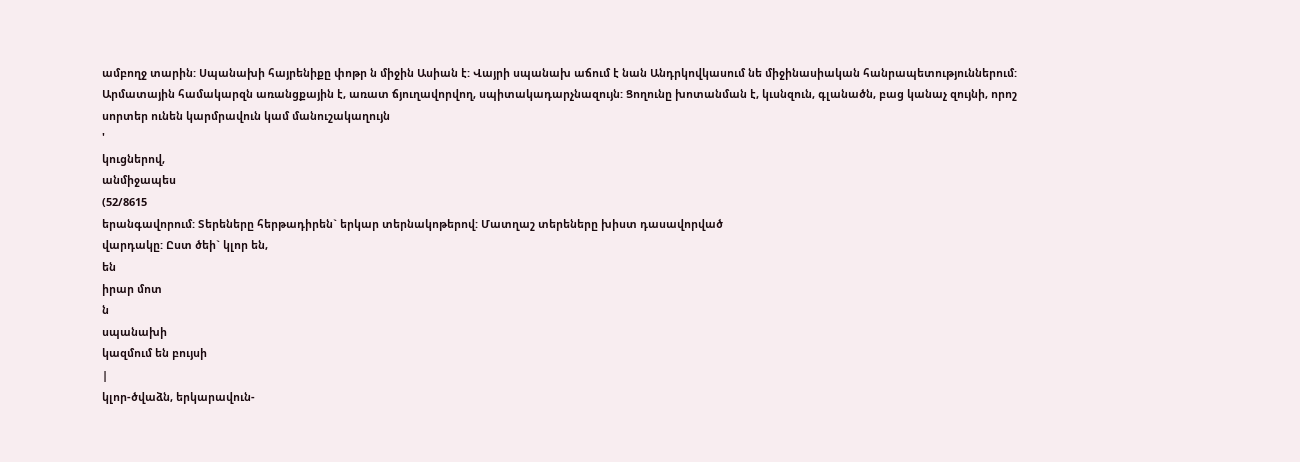ամբողջ տարին: Սպանախի հայրենիքը փոթր ն միջին Ասիան է: Վայրի սպանախ աճում է նան Անդրկովկասում նե միջինասիական հանրապետություններում: Արմատային համակարզն առանցքային է, առատ ճյուղավորվող, սպիտակադարչնազույն: Ցողունը խոտանման է, կւսնզուն, գլանածն, բաց կանաչ զույնի, որոշ սորտեր ունեն կարմրավուն կամ մանուշակաղույն
'
կուցներով,
անմիջապես
(52/8615
երանգավորում: Տերեները հերթադիրեն` երկար տերնակոթերով: Մատղաշ տերեները խիստ դասավորված
վարդակը: Ըստ ծեի` կլոր են,
են
իրար մոտ
ն
սպանախի
կազմում են բույսի
|
կլոր-ծվաձն, երկարավուն-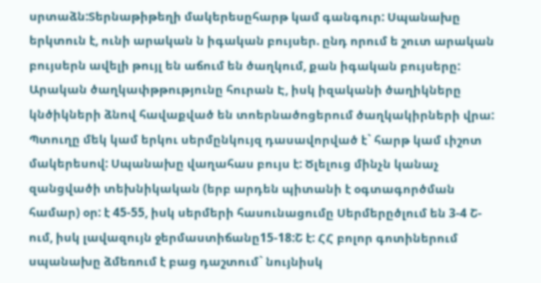սրտաձն:Տերնաթիթեղի մակերեսըհարթ կամ գանգուր: Սպանախը երկտուն է, ունի արական ն իգական բույսեր. ընդ որում ե շուտ արական բույսերն ավելի թույլ են աճում են ծաղկում, քան իգական բույսերը: Արական ծաղկափթթությունը հուրան Է, իսկ իզականի ծաղիկները կնծիկների ձնով հավաքված են տոերնածոցերում ծաղկակիրների վրա: Պտուղը մեկ կամ երկու սերմընկույզ դասավորված է` հարթ կամ ւիշոտ մակերեսով: Սպանախը վաղահաս բույս է: Ծլելուց մինչն կանաչ զանցվածի տեխնիկական (երբ արդեն պիտանի է օգտագործման համար) օր: է 45-55, իսկ սերմերի հասունացումը Սերմերըծլում են 3-4 Շ-ում, իսկ լավազույն ջերմաստիճանը15-18:Շ է: ՀՀ բոլոր գոտիներում սպանախը ձմեռում է բաց դաշտում` նույնիսկ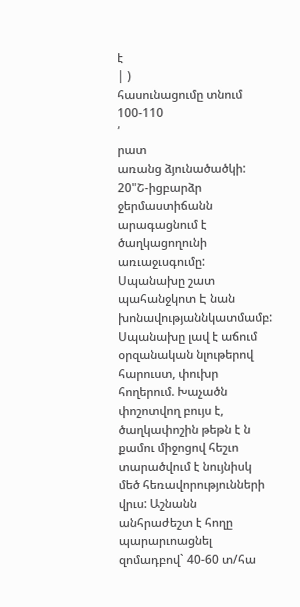է
| )
հասունացումը տնում
100-110
՛
րատ
առանց ձյունածածկի: 20"Շ-իցբարձր ջերմաստիճանն արագացնում է ծաղկացողունի առւաջւսգումը:
Սպանախը շատ պահանջկոտ Է նան խոնավությաննկատմամբ: Սպանախը լավ է աճում օրզանական նլութերով հարուստ, փուխր հողերում. Խաչածն փոշոտվող բույս է, ծաղկափոշին թեթն է ն քամու միջոցով հեշւո տարածվում է նույնիսկ մեծ հեռավորությունների վրւս: Աշնանն անհրաժեշտ է հողը պարարւոացնել զոմադբով` 40-60 տ/հա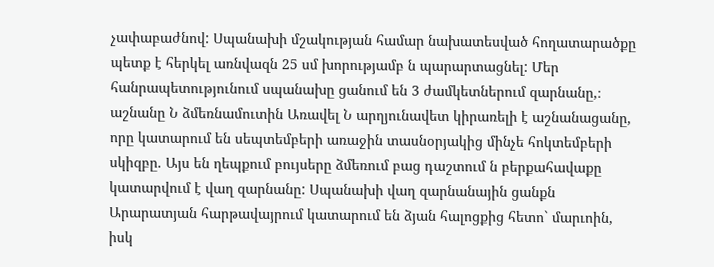չափաբաժնով: Սպանախի մշակության համար նախատեսված հողատարածքը պետք է հերկել առնվազն 25 սմ խորությամբ ն պարարտացնել: Մեր հանրապետությունում սպանախը ցանում են 3 ժամկետներում զարնանը,։ աշնանը Ն ձմեռնամուտին Առավել Ն արղյունավետ կիրառելի է աշնանացանը, որը կատարում են սեպտեմբերի առաջին տասնօրյակից մինչե հոկտեմբերի սկիզբը. Այս են ղեպքում բույսերը ձմեռում բաց դաշտում ն բերքահավաքը կատարվում է վաղ զարնանը: Սպանախի վաղ զարնանային ցանքն Արարատյան հարթավայրում կատարում են ձյան հալոցքից հետո` մարւոին, իսկ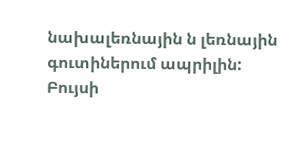նախալեռնային ն լեռնային գուտիներում ապրիլին: Բույսի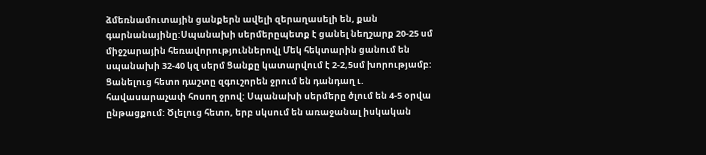ձմեռնամուտային ցանքերն ավելի զերաղասելի են, քան գարնանայինը:Սպանախի սերմերըպետք է ցանել նեղշարք 20-25 սմ միջշարային հեռավորություններովլ Մեկ հեկտարին ցանում են սպանախի 32-40 կզ սերմ Ցանքը կատարվում է 2-2,5սմ խորությամբ: Ցանելուց հետո դաշտը զգուշորեն ջրում են դանդաղ ւ. հավասարաչափ հոսող ջրով: Սպանախի սերմերը ծլում են 4-5 օրվա ընթացքում: Ծլելուց հետո, երբ սկսում են առաջանալ իսկական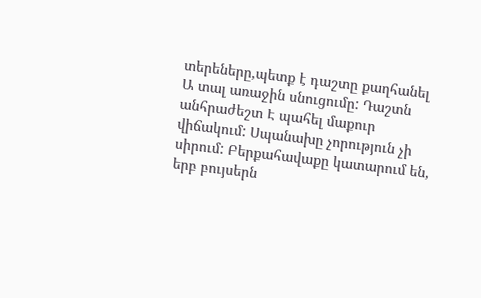տերեները,պետք է դաշտը քաղհանել Ա տալ առաջին սնուցումը: Դաշտն անհրաժեշտ Է պահել մաքուր վիճակում: Սպանախը չորություն չի սիրում: Բերքահավաքը կատարում են, երբ բույսերն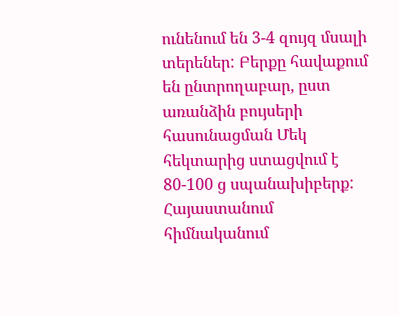ունենում են 3-4 զույզ մսալի տերեներ: Բերքը հավաքում են ընտրողաբար, ըստ առանձին բույսերի հասունացման Մեկ հեկտարից ստացվում է 80-100 ց սպանախիբերք: Հայաստանում հիմնականում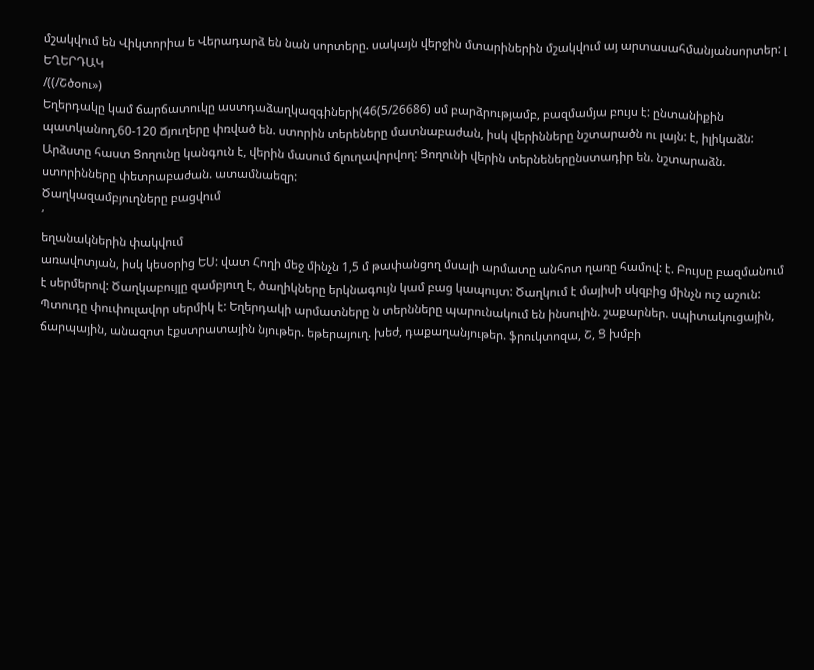մշակվում են Վիկտորիա ե Վերադարձ են նան սորտերը. սակայն վերջին մտարիներին մշակվում այ արտասահմանյանսորտեր: լ
ԵՂԵՐԴԱԿ
/((/Շծօու»)
Եղերդակը կամ ճարճատուկը աստդաձաղկազգիների(46(5/26686) սմ բարձրությամբ, բազմամյա բույս է: ընտանիքին պատկանող,60-120 Ճյուղերը փռված են. ստորին տերեները մատնաբաժան, իսկ վերինները նշտարածն ու լայն: է, իլիկաձն: Արձստը հաստ Ցողունը կանգուն է, վերին մասում ճլուղավորվող: Ցողունի վերին տերնեներընստադիր են. նշտարաձն. ստորինները փետրաբաժան. ատամնաեզր:
Ծաղկազամբյուղները բացվում
՛
եղանակներին փակվում
առավոտյան, իսկ կեսօրից ԵՍ: վատ Հողի մեջ մինչն 1,5 մ թափանցող մսալի արմատը անհոտ ղառը համով: է. Բույսը բազմանում է սերմերով: Ծաղկաբույլը զամբյուղ է, ծաղիկները երկնագույն կամ բաց կապույտ: Ծաղկում է մայիսի սկզբից մինչն ուշ աշուն: Պտուդը փուփուլավոր սերմիկ է: Եղերդակի արմատները ն տերնները պարունակում են ինսուլին. շաքարներ. սպիտակուցային, ճարպային, անազոտ էքստրատային նյութեր. եթերայուղ. խեժ, դաքաղանյութեր. ֆրուկտոզա, Շ, Ց խմբի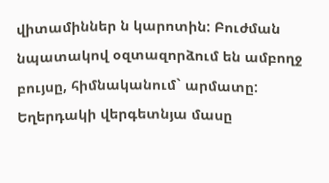վիտամիններ ն կարոտին: Բուժման նպատակով օզտազորձում են ամբողջ բույսը, հիմնականում` արմատը: Եղերդակի վերգետնյա մասը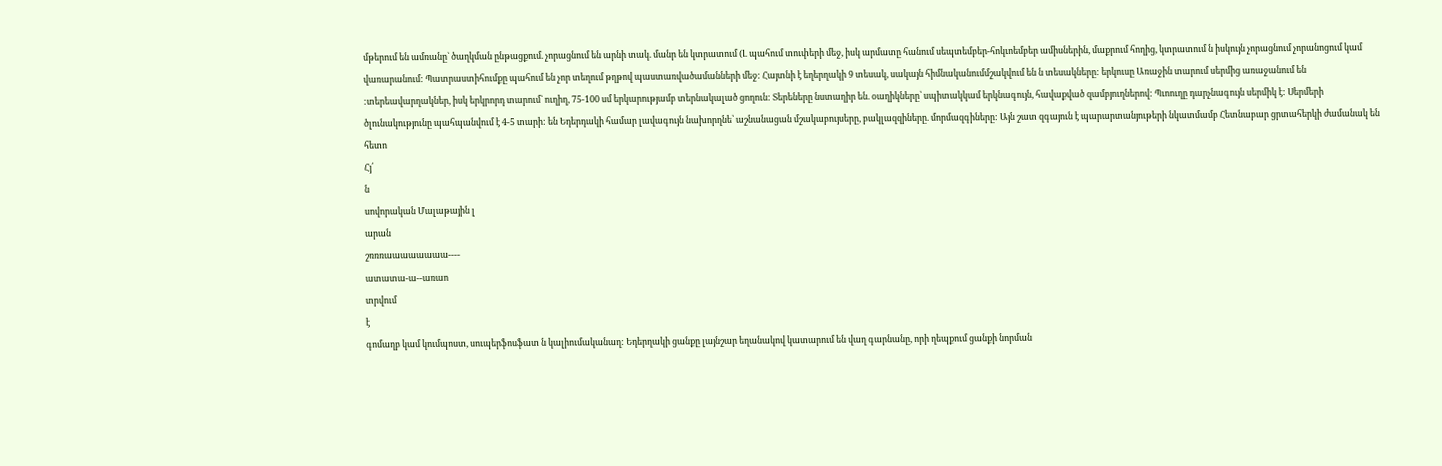մթերում են ամռանը` ծաղկման ընթացքում. չորացնում են արնի տակ. մանր են կտրատում (Լ պահում տուփերի մեջ, իսկ արմատը հանում սեպտեմբեր-հոկւոեմբեր ամիսներին, մաքրում հողից, կտրատում ն իսկույն չորացնում չորանոցում կամ վառարանում: Պատրաստիհումքը պահում են չոր տեղում թղթով պաստառվածամանների մեջ: Հայտնի է եղերղակի 9 տեսակ, սակայն հիմնականումմշակվում են ն տեսակները: երկուսը Առաջին տարում սերմից առաջանում են :տերեավարղակներ, իսկ երկրորդ տարում` ուղիղ, 75-100 սմ երկարությամբ տերնակալած ցողուն: Տերեները նստաղիր են. օաղիկները՝ սպիտակկամ երկնագույն, հավաքված զամբյուղներով: Պւոուղը դարչնագույն սերմիկ է: Սերմերի ծլունակությունը պահպանվում է 4-5 տարի: են Եդերդակի համար լավագույն նախորղնե՝ աշնանացան մշակաբույսերը, բակլազզիները. մորմազգիները: Այն շատ զգայուն է պարարտանյութերի նկատմամբ Հետնաբար ցրտահերկի ժամանակ են
հետո
Հյ՛
ն
սովորական Մալաթային լ
արան
շռռռաաաաաաաա----
ատատա-ա--առաո
տրվում
է
գոմաղբ կամ կումպոստ, սուպերֆոսֆատ ն կալիումականաղ: Եդերղակի ցանքը լայնշար եղանակով կատարում են վաղ գարնանը, որի ղեպքում ցանքի նորման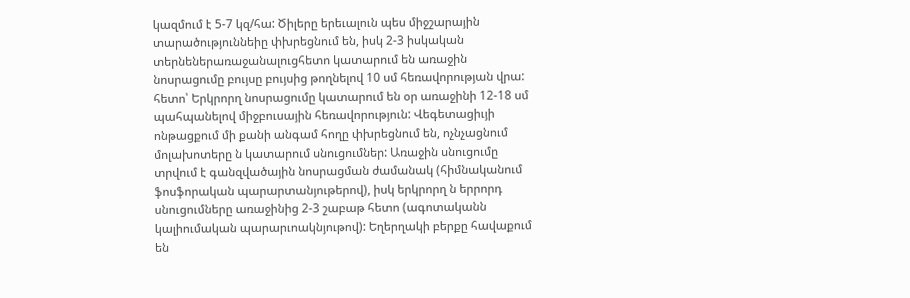կազմում է 5-7 կզ/հա: Ծիլերը երեւալուն պես միջշարային տարածություննեիը փխրեցնում են, իսկ 2-3 իսկական տերնեներառաջանալուցհետո կատարում են առաջին նոսրացումը բույսը բույսից թողնելով 10 սմ հեռավորության վրա: հետո՝ Երկրորղ նոսրացումը կատարում են օր առաջինի 12-18 սմ պահպանելով միջբուսային հեռավորություն: Վեգետացիւյի ոնթացքում մի քանի անգամ հողը փխրեցնում են, ոչնչացնում մոլախոտերը ն կատարում սնուցումներ: Առաջին սնուցումը տրվում է գանզվածային նոսրացման ժամանակ (հիմնականում ֆոսֆորական պարարտանյութերով), իսկ երկրորղ ն երրորդ սնուցումները առաջինից 2-3 շաբաթ հետո (ագոտականն կալիումական պարարւոակնյութով): Եղերղակի բերքը հավաքում են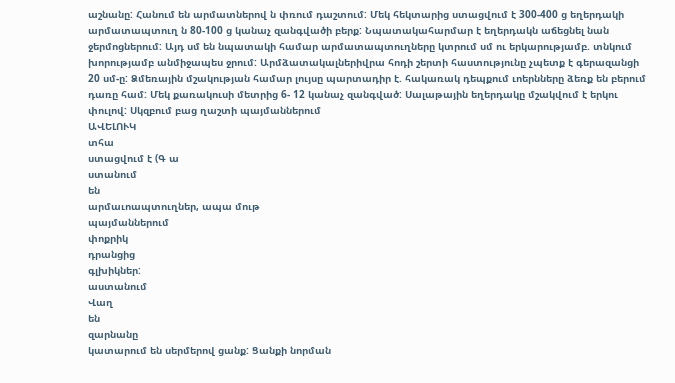աշնանը: Հանում են արմատներով ն փռում դաշտում: Մեկ հեկտարից ստացվում է 300-400 ց եղերդակի արմատապտուղ ն 80-100 ց կանաչ զանգվածի բերք: Նպատակահարմար է եղերդակն աճեցնել նան ջերմոցներում: Այդ սմ են նպատակի համար արմատապտուղները կտրում սմ ու երկարությամբ. տնկում խորությամբ անմիջապես ջրում: Արմձատակալներիվրա հոդի շերտի հաստությունը չպետք է գերազանցի 20 սմ-ը: Ձմեռային մշակության համար լույսը պարտադիր է. հակառակ դեպքում ւոերնները ձեռք են բերում դառը համ: Մեկ քառակուսի մետրից 6- 12 կանաչ զանգված: Սալաթային եղերդակը մշակվում է երկու փուլով: Սկզբում բաց ղաշտի պայմաններում
ԱՎԵԼՈՒԿ
տհա
ստացվում է (Գ ա
ստանում
են
արմաւոապտուղներ, ապա մութ
պայմաններում
փոքրիկ
դրանցից
գլխիկներ:
աստանում
Վաղ
են
զարնանը
կատարում են սերմերով ցանք: Ցանքի նորման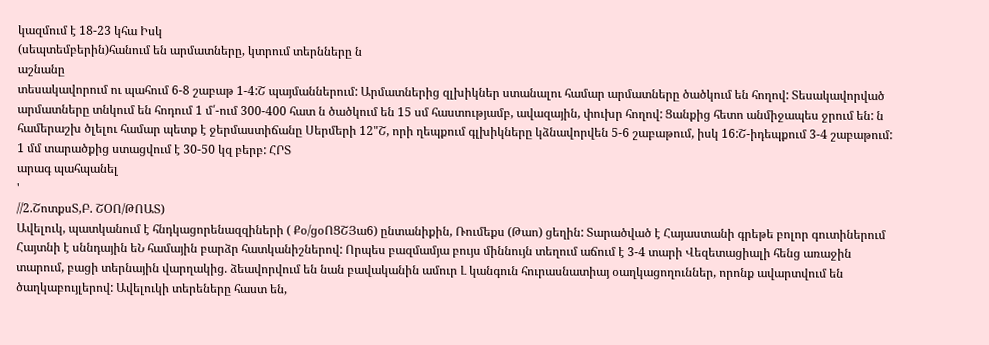կազմում է 18-23 կհա Իսկ
(սեպտեմբերին)հանում են արմատները, կտրում տերնները ն
աշնանը
տեսակավորում ու պահում 6-8 շաբաթ 1-4:Շ պայմաններում: Արմատներից զլխիկներ ստանալու համար արմատները ծածկում են հողով: Տեսակավորված արմատները տնկում են հոդում 1 մ՛-ում 300-400 հատ ն ծածկում են 15 սմ հաստությամբ, ավազային, փուխր հողով: Ցանքից հետո անմիջապես ջրում են: ն համերաշխ ծլելու համար պետք է ջերմաստիճանը Սերմերի 12"Շ, որի ղեպքում գլխիկները կձնավորվեն 5-6 շաբաթում, իսկ 16:Շ-իդեպքում 3-4 շաբաթում: 1 մմ տարածքից ստացվում է 30-50 կզ բերբ: ՀՐՏ
արագ պահպանել
'
//2.ՇոտքսՏ,Բ. ՇՕՈ/ԹՈԱՏ)
Ավելուկ, պատկանում է հնդկացորենազզիների ( Քօ/ցօՈՑՇՅա6) ընտանիքին, Ռումեքս (Թաո) ցեղին: Տարածված է Հայաստանի գրեթե բոլոր գուտիներում Հայտնի է սննդային եՆ համային բարձր հատկանիշներով: Որպես բազմամյա բույս միննույն տեղում աճում է 3-4 տարի Վեզետացիալի հենց առաջին տարում, բացի տերնային վարղակից. ձեավորվում են նան բավականին ամուր Լ կանգուն հուրասնատիայ օաղկացողուններ, որոնք ավարտվում են ծաղկաբույլերով: Ավելուկի տերեները հաստ են,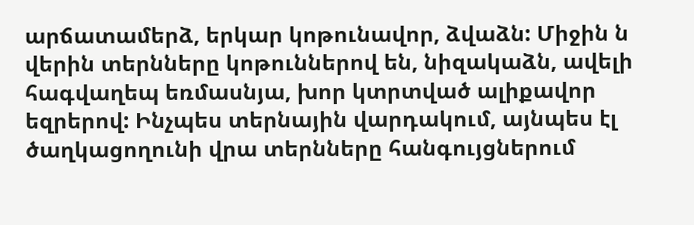արճատամերձ, երկար կոթունավոր, ձվաձն: Միջին ն վերին տերնները կոթուններով են, նիզակաձն, ավելի հագվաղեպ եռմասնյա, խոր կտրտված ալիքավոր եզրերով: Ինչպես տերնային վարդակում, այնպես էլ ծաղկացողունի վրա տերնները հանգույցներում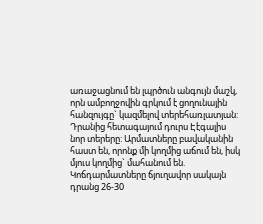առաջացնում են լպրծուն անգույն մաշկ, որն ամբողջովին գրկում է ցողունային հանզույգը` կազմելով տերեհառլատյան: Դրանից հետագայում դուրս Էէգալիս նոր տերերը: Արմատները բավականին հաստ են, որոնք մի կողմից աճում են, իսկ մյուս կողմից` մահանում են. Կոճդարմատները ճյուղավոր սակայն դրանց 26-30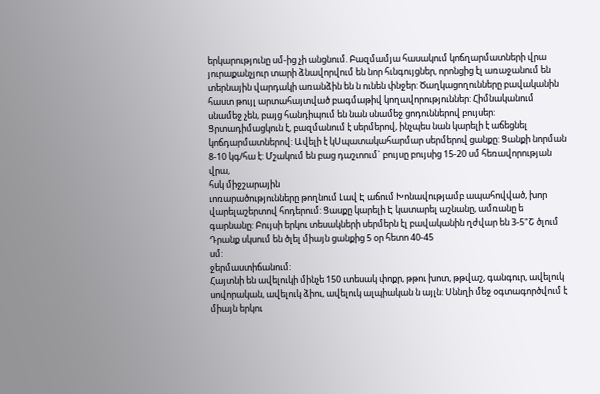երկարությունը սմ-ից չի անցնում. Բազմամյա հասակում կոճղարմատների վրա յուրաքանչյուր տարի ձնավորվում են նոր հւնգույցներ, որոնցից էլ առաջանում են տերնային վարդակի առանձին են ն ունեն փնջեր: Ծաղկացողունները բավականին հաստ թույլ արտահայտված բագմաթիվ կողավորություններ: Հիմնականում սնամեջ չեն, բայց հանդիպում են նան սնամեջ ցոդուններով բույսեր: Ցրտադիմացկուն է, բազմանում է սերմերով, ինչպես նան կարելի է աճեցնել կոճդարմատներով: Ավելի է կՍպատակահարմար սերմերով ցանքը: Ցանքի նորման 8-10 կգ/հա է: Մշակում են բաց դաշւոում` բույսը բույսից 15-20 սմ հեռավորության վրա,
հսկ միջշարային
ւոռարածությունները թողնում Լավ Է աճում Խոնավությամբ ապահովված, խոր վարելաշերտով հոդերում: Ցասքը կարելի Է կատարել աշնանը, ամռանը ե գարնանը: Բույսի երկու տեսակների սերմերն էլ բավականին ղժվար են 3-5"Շ ծլում Դրանք սկսում են ծլել միայն ցանքից 5 օր հետո 40-45
սմ:
ջերմաստիճանում:
Հայտնի են ավելուկի մինչե 150 ւտեսակ փոքր, թթու խոտ, թթվաշ, գանգուր, ավելուկ սովորական, ավելուկ ձիու, ավելուկ ալպիական ն այլն: Սննղի մեջ օգտագործվում է միայն երկու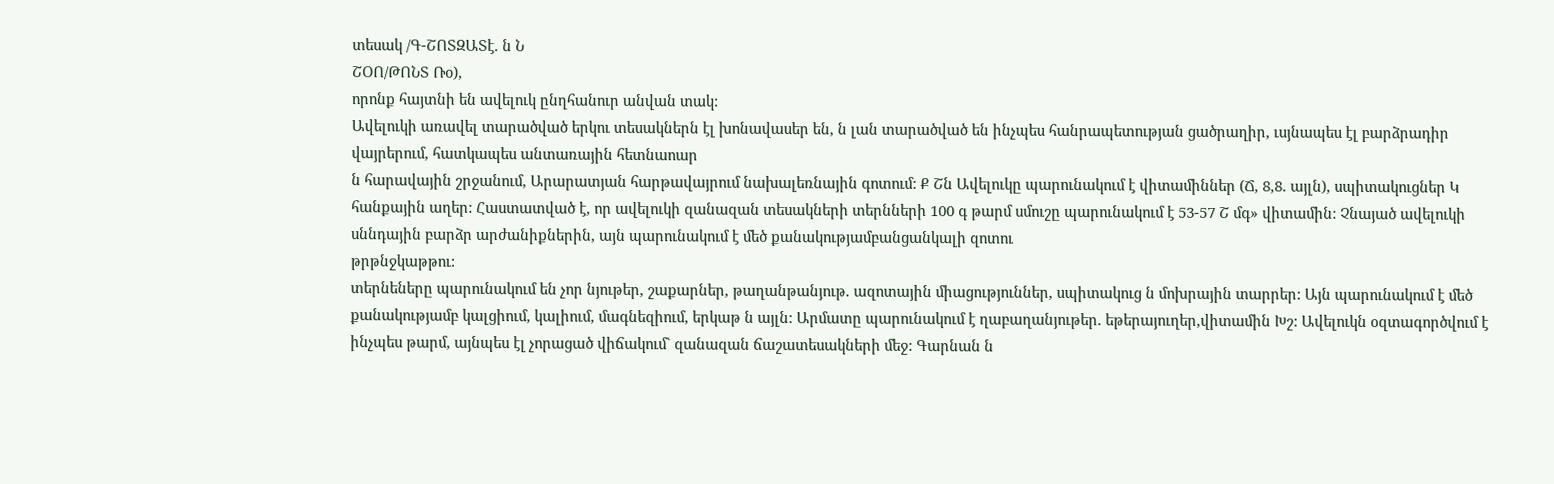տեսակ /Գ-ՇՈՏԶԱՏէ. ն Ն
ՇՕՈ/ԹՈՆՏ Ռօ),
որոնք հայտնի են ավելուկ ընղհանուր անվան տակ:
Ավելուկի առավել տարածված երկու տեսակներն էլ խոնավասեր են, ն լան տարածված են ինչպես հանրապետության ցածրաղիր, ւսյնապես էլ բարձրադիր վայրերում, հատկապես անտառային հետնաոար
ն հարավային շրջանում, Արարատյան հարթավայրում նախալեռնային գոտում: Ք Շն Ավելուկը պարունակում է վիտամիններ (Ճ, 8,8. այլն), սպիտակուցներ Կ հանքային աղեր: Հաստատված է, որ ավելուկի զանազան տեսակների տերնների 100 գ թարմ սմուշը պարունակում է 53-57 Շ մգ» վիտամին: Չնայած ավելուկի սննդային բարձր արժանիքներին, այն պարունակում է մեծ քանակությամբանցանկալի զոտու
թրթնջկաթթու:
տերնեները պարունակում են չոր նյութեր, շաքարներ, թաղանթանյութ. ազոտային միացություններ, սպիտակուց ն մոխրային տարրեր: Այն պարունակում է մեծ քանակությամբ կալցիում, կալիում, մագնեզիում, երկաթ ն այլն: Արմատը պարունակում է ղաբաղանյութեր. եթերայուղեր,վիտամին Խշ: Ավելուկն օզտագործվում է ինչպես թարմ, այնպես էլ չորացած վիճակում` զանազան ճաշատեսակների մեջ: Գարնան ն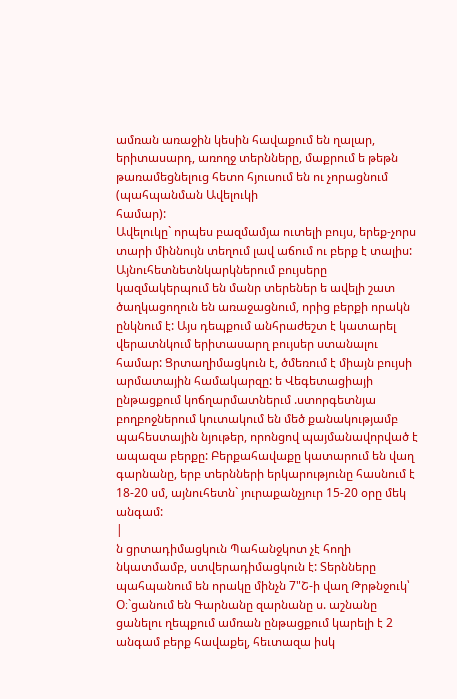ամռան առաջին կեսին հավաքում են ղալար, երիտասարդ, առողջ տերնները, մաքրում ե թեթն թառամեցնելուց հետո հյուսում են ու չորացնում (պահպանման Ավելուկի
համար):
Ավելուկը` որպես բազմամյա ուտելի բույս, երեք-չորս տարի միննույն տեղում լավ աճում ու բերք է տալիս: Այնուհետնետնկարկներում բույսերը կազմակերպում են մանր տերեներ ե ավելի շատ ծաղկացողուն են առաջացնում, որից բերքի որակն ընկնում է: Այս դեպքում անհրաժեշտ է կատարել վերատնկում երիտասարղ բույսեր ստանալու համար: Ցրտաղիմացկուն է, ծմեռում է միայն բույսի արմատային համակարզը: ե Վեգետացիայի ընթացքում կոճղարմատներւմ .ստորգետնյա բողբոջներում կուտակում են մեծ քանակությամբ պահեստային նյութեր, որոնցով պայմանավորված է ապազա բերքը: Բերքահավաքը կատարում են վաղ գարնանը, երբ տերնների երկարությունը հասնում է 18-20 սմ, այնուհետն` յուրաքանչյուր 15-20 օրը մեկ անգամ:
|
ն ցրտադիմացկուն Պահանջկոտ չէ հողի նկատմամբ, ստվերադիմացկուն է: Տերնները պահպանում են որակը մինչն 7"Շ-ի վաղ Թրթնջուկ՝ Օ։`ցանում են Գարնանը զարնանը ս. աշնանը ցանելու ղեպքում ամռան ընթացքում կարելի է 2 անգամ բերք հավաքել, հեւտազա իսկ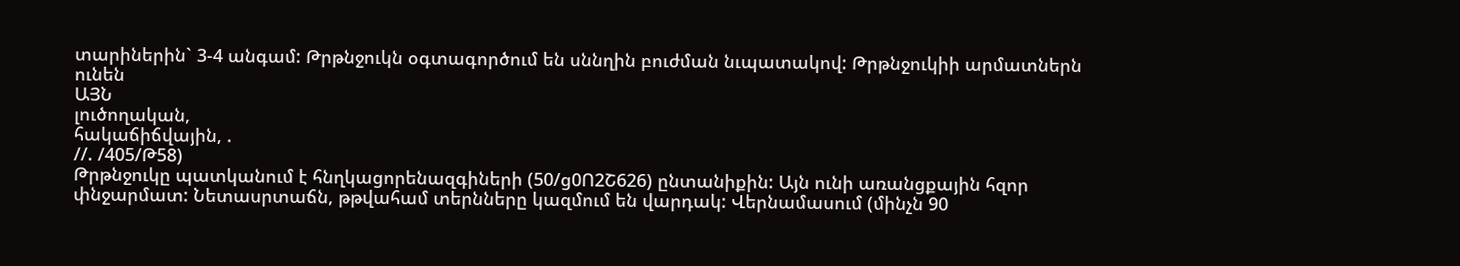տարիներին` 3-4 անգամ: Թրթնջուկն օգտագործում են սննղին բուժման նւպատակով: Թրթնջուկիի արմատներն ունեն
ԱՅՆ
լուծողական,
հակաճիճվային, .
//. /405/Թ58)
Թրթնջուկը պատկանում է հնղկացորենազգիների (50/ց0Ո2Շ626) ընտանիքին: Այն ունի առանցքային հզոր փնջարմատ: Նետասրտաճն, թթվահամ տերնները կազմում են վարդակ: Վերնամասում (մինչն 90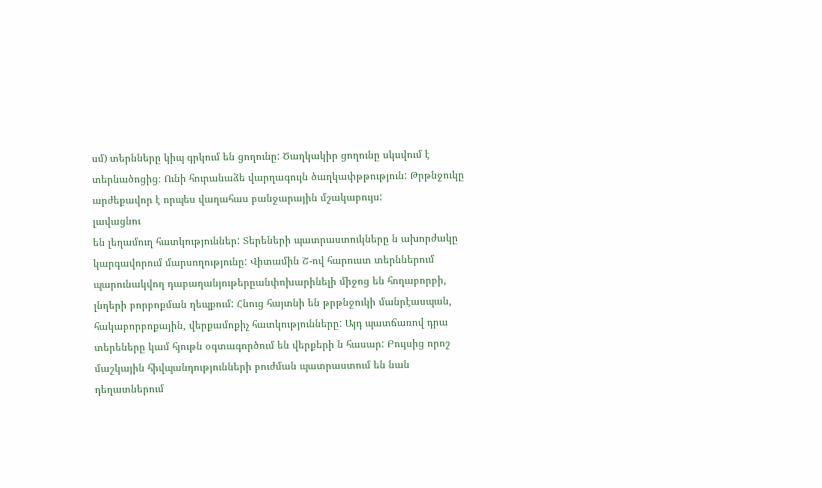սմ) տերնները կիպ գրկում են ցողունը: Ծաղկակիր ցողունը սկսվում է տերնածոցից։ Ունի հուրանաձե վարղագույն ծաղկափթթություն: Թրթնջուկը արժեքավոր է որպես վաղահաս բանջարային մշակաբույս:
լավացնու
են լեղամուղ հատկություններ: Տերեների պատրաստուկները ն ախորժակը կարգավորում մարսողությունը: Վիտամին Շ-ով հարուստ տերններում պարունակվող դաբաղանյութերըանփոխարինելի միջոց են հողաբորբի, լնղերի բորբոքման ղեպքում: Հնուց հայտնի են թրթնջուկի մանրէասպան, հակաբորբոքային, վերքամոքիչ հատկությունները: Այդ պատճառով դրա տերեները կամ հյութն օգտագործում են վերքերի ն հասար: Բույսից որոշ մաշկային հիվպանդությունների բուժման պատրաստում են նան դեղատներում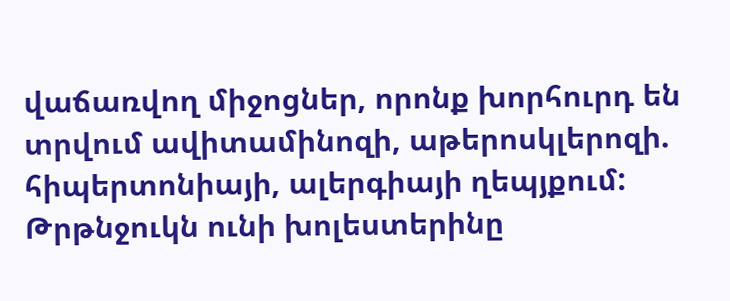վաճառվող միջոցներ, որոնք խորհուրդ են տրվում ավիտամինոզի, աթերոսկլերոզի. հիպերտոնիայի, ալերգիայի ղեպյքում: Թրթնջուկն ունի խոլեստերինը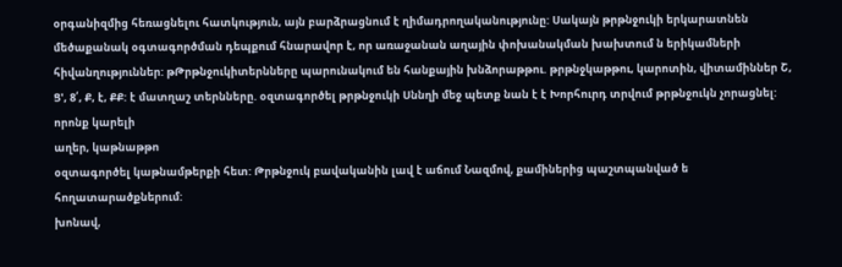օրգանիզմից հեռացնելու հատկություն, այն բարձրացնում է ղիմադրողականությունը: Սակայն թրթնջուկի երկարատնեն մեծաքանակ օգտագործման դեպքում հնարավոր է, որ առաջանան աղային փոխանակման խախտում ն երիկամների հիվանղություններ: թԹրթնջուկիտերնները պարունակում են հանքային խնձորաթթու. թրթնջկաթթու, կարոտին, վիտամիններ Շ, Ց', 8՛, Ք, է, ՔՔ: է մատղաշ տերնները. օզտագործել թրթնջուկի Սննղի մեջ պետք նան է է Խորհուրդ տրվում թրթնջուկն չորացնել: որոնք կարելի
աղեր, կաթնաթթո
օզտագործել կաթնամթերքի հետ: Թրթնջուկ բավականին լավ է աճում Նազմով, քամիներից պաշտպանված ե
հողատարածքներում:
խոնավ,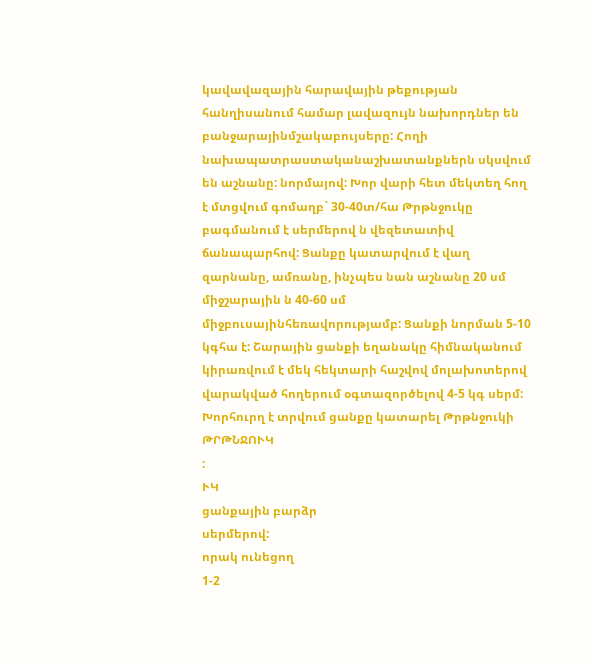կավավազային հարավային թեքության
հանղիսանում համար լավազույն նախորդներ են բանջարայինմշակաբույսերը: Հողի նախապատրաստականաշխատանքներն սկսվում են աշնանը: նորմայով: Խոր վարի հետ մեկտեղ հող է մտցվում գոմաղբ` 30-40տ/հա Թրթնջուկը բագմանում է սերմերով ն վեզետատիվ ճանապարհով: Ցանքը կատարվում է վաղ զարնանը, ամռանը, ինչպես նան աշնանը 20 սմ միջշարային ն 40-60 սմ միջբուսայինհեռավորությամբ: Ցանքի նորման 5-10 կգհա է: Շարային ցանքի եղանակը հիմնականում կիրառվում է մեկ հեկտարի հաշվով մոլախոտերով վարակված հողերում օգտազործելով 4-5 կգ սերմ: Խորհուրղ է տրվում ցանքը կատարել Թրթնջուկի
ԹՐԹՆՋՈՒԿ
:
ՒԿ
ցանքային բարձր
սերմերով:
որակ ունեցող
1-2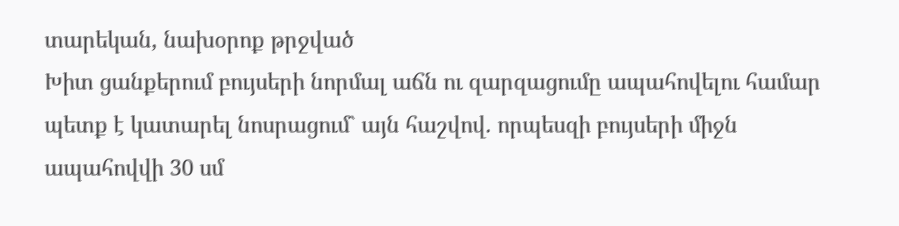տարեկան, նախօրոք թրջված
Խիտ ցանքերում բույսերի նորմալ աճն ու զարզացումը ապահովելու համար պետք է կատարել նոսրացում` այն հաշվով. որպեսզի բույսերի միջն ապահովվի 30 սմ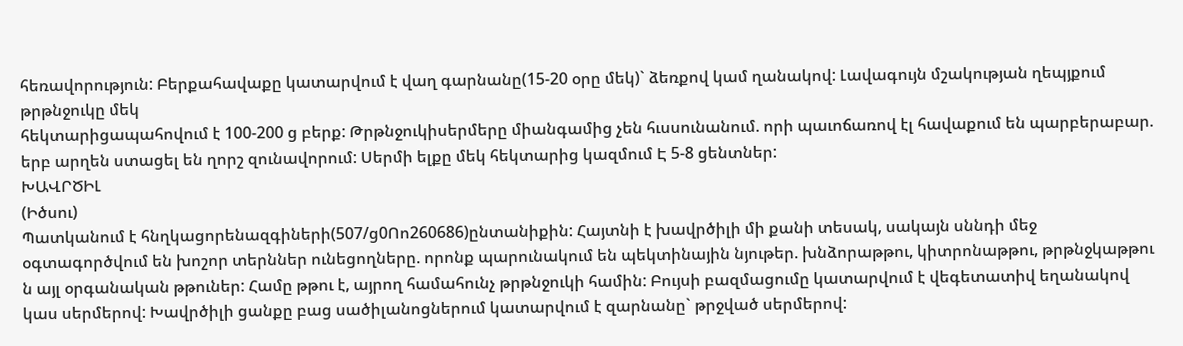հեռավորություն: Բերքահավաքը կատարվում է վաղ գարնանը(15-20 օրը մեկ)` ձեռքով կամ ղանակով: Լավագույն մշակության ղեպյքում թրթնջուկը մեկ
հեկտարիցապահովում է 100-200 ց բերք: Թրթնջուկիսերմերը միանգամից չեն հւսսունանում. որի պաւոճառով էլ հավաքում են պարբերաբար. երբ արղեն ստացել են ղորշ զունավորում: Սերմի ելքը մեկ հեկտարից կազմում Է 5-8 ցենտներ:
ԽԱՎՐԾԻԼ
(Իծսու)
Պատկանում է հնղկացորենազգիների(507/ց0Ոո260686)ընտանիքին: Հայտնի է խավրծիլի մի քանի տեսակ, սակայն սննդի մեջ օգտագործվում են խոշոր տերններ ունեցողները. որոնք պարունակում են պեկտինային նյութեր. խնձորաթթու, կիտրոնաթթու, թրթնջկաթթու ն այլ օրգանական թթուներ: Համը թթու է, այրող համահունչ թրթնջուկի համին: Բույսի բազմացումը կատարվում է վեգետատիվ եղանակով կաս սերմերով: Խավրծիլի ցանքը բաց սածիլանոցներում կատարվում է զարնանը` թրջված սերմերով: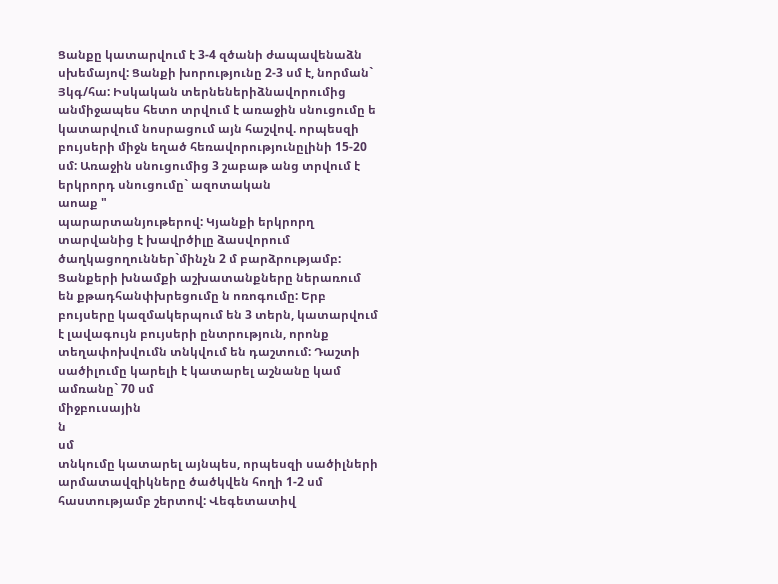Ցանքը կատարվում է 3-4 զծանի ժապավենաձն սխեմայով: Ցանքի խորությունը 2-3 սմ է, նորման` Յկգ/հա: Իսկական տերնեներիձնավորումից անմիջապես հետո տրվում է առաջին սնուցումը ե կատարվում նոսրացում այն հաշվով. որպեսզի բույսերի միջն եղած հեռավորությունըլինի 15-20 սմ: Առաջին սնուցումից 3 շաբաթ անց տրվում է երկրորդ սնուցումը` ազոտական
աոաք "
պարարտանյութերով: Կյանքի երկրորղ տարվանից է խավրծիլը ձասվորում ծաղկացողուններ`մինչն 2 մ բարձրությամբ: Ցանքերի խնամքի աշխատանքները ներառում են քթադհանփխրեցումը ն ոռոգումը: Երբ բույսերը կազմակերպում են 3 տերն, կատարվում է լավագույն բույսերի ընտրություն, որոնք տեղափոխվումն տնկվում են դաշտում: Դաշտի սածիլումը կարելի է կատարել աշնանը կամ ամռանը` 70 սմ
միջբուսային
ն
սմ
տնկումը կատարել այնպես, որպեսզի սածիլների արմատավզիկները ծածկվեն հողի 1-2 սմ հաստությամբ շերտով: Վեգետատիվ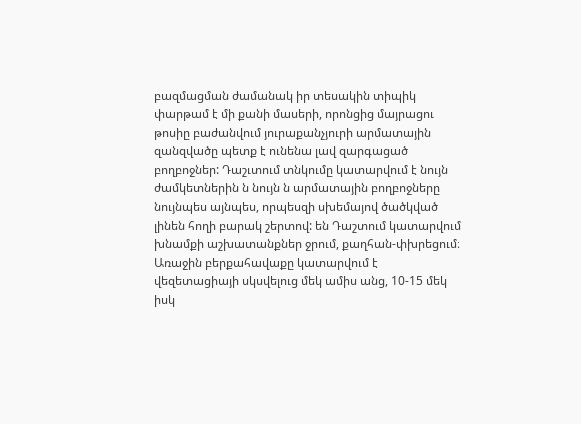բազմացման ժամանակ իր տեսակին տիպիկ փարթամ է մի քանի մասերի, որոնցից մայրացու թոսիը բաժանվում յուրաքանչյուրի արմատային զանզվածը պետք է ունենա լավ զարգացած բողբոջներ: Դաշւտում տնկումը կատարվում է նույն ժամկետներին ն նույն ն արմատային բողբոջները նույնպես այնպես, որպեսզի սխեմայով ծածկված լինեն հողի բարակ շերտով: են Դաշտում կատարվում խնամքի աշխատանքներ ջրում, քաղհան-փխրեցում։ Առաջին բերքահավաքը կատարվում է վեզետացիայի սկսվելուց մեկ ամիս անց, 10-15 մեկ իսկ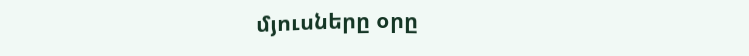մյուսները օրը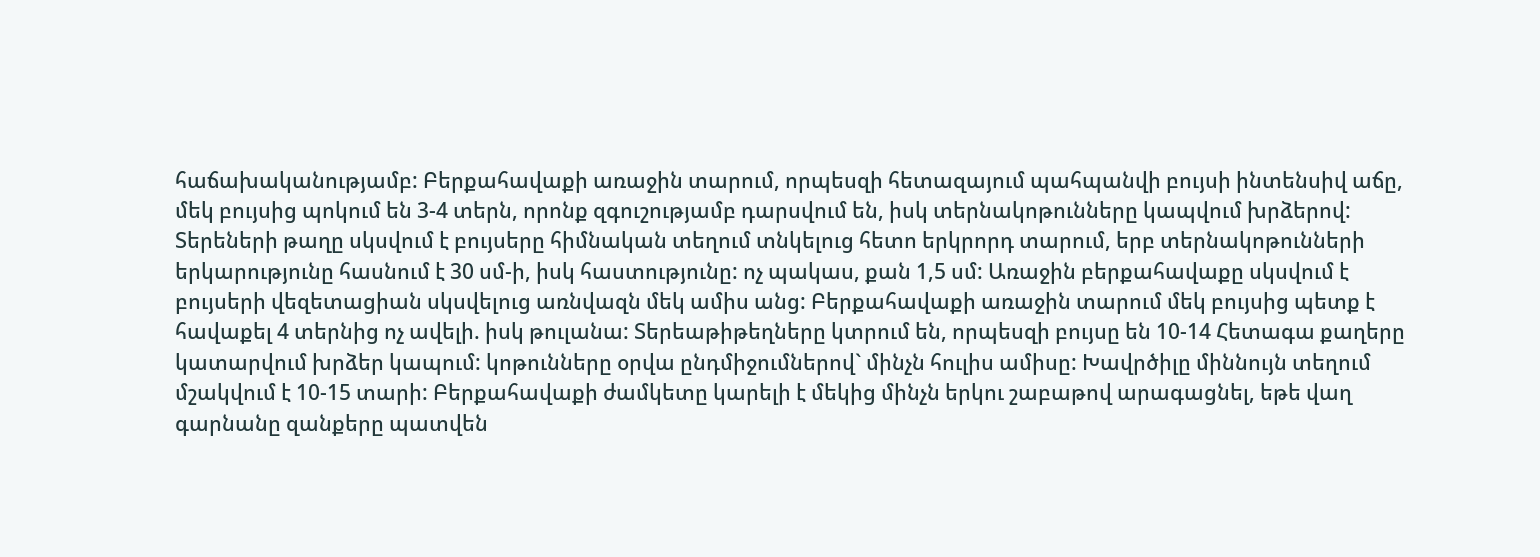հաճախականությամբ: Բերքահավաքի առաջին տարում, որպեսզի հետազայում պահպանվի բույսի ինտենսիվ աճը, մեկ բույսից պոկում են 3-4 տերն, որոնք զգուշությամբ դարսվում են, իսկ տերնակոթունները կապվում խրձերով: Տերեների թաղը սկսվում է բույսերը հիմնական տեղում տնկելուց հետո երկրորդ տարում, երբ տերնակոթունների երկարությունը հասնում է 30 սմ-ի, իսկ հաստությունը: ոչ պակաս, քան 1,5 սմ: Առաջին բերքահավաքը սկսվում է բույսերի վեզետացիան սկսվելուց առնվազն մեկ ամիս անց: Բերքահավաքի առաջին տարում մեկ բույսից պետք է հավաքել 4 տերնից ոչ ավելի. իսկ թուլանա: Տերեաթիթեղները կտրում են, որպեսզի բույսը են 10-14 Հետագա քաղերը կատարվում խրձեր կապում: կոթունները օրվա ընդմիջումներով` մինչն հուլիս ամիսը: Խավրծիլը միննույն տեղում մշակվում է 10-15 տարի: Բերքահավաքի ժամկետը կարելի է մեկից մինչն երկու շաբաթով արագացնել, եթե վաղ
գարնանը զանքերը պատվեն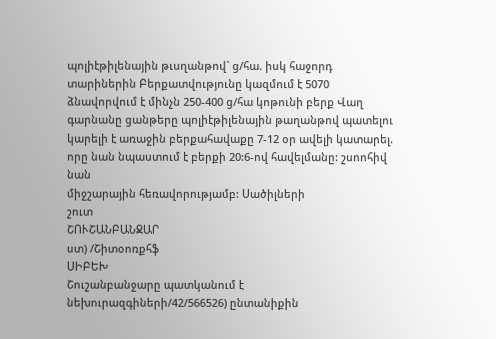պոլիէթիլենային թւսղանթով` ց/հա. իսկ հաջորդ տարիներին Բերքատվությունը կազմում է 5070 ձնավորվում է մինչն 250-400 ց/հա կոթունի բերք Վաղ գարնանը ցանթերը պոլիէթիլենային թաղանթով պատելու
կարելի է առաջին բերքահավաքը 7-12 օր ավելի կատարել. որը նան նպաստում է բերքի 20:6-ով հավելմանը: շսոոհիվ
նան
միջշարային հեռավորությամբ: Սածիլների
շուտ
ՇՈՒՇԱՆԲԱՆՋԱՐ
ստ) /Շիտօոռքհֆ
ՍԻԲԵԽ
Շուշանբանջարը պատկանում է նեխուրազգիների/42/566526) ընտանիքին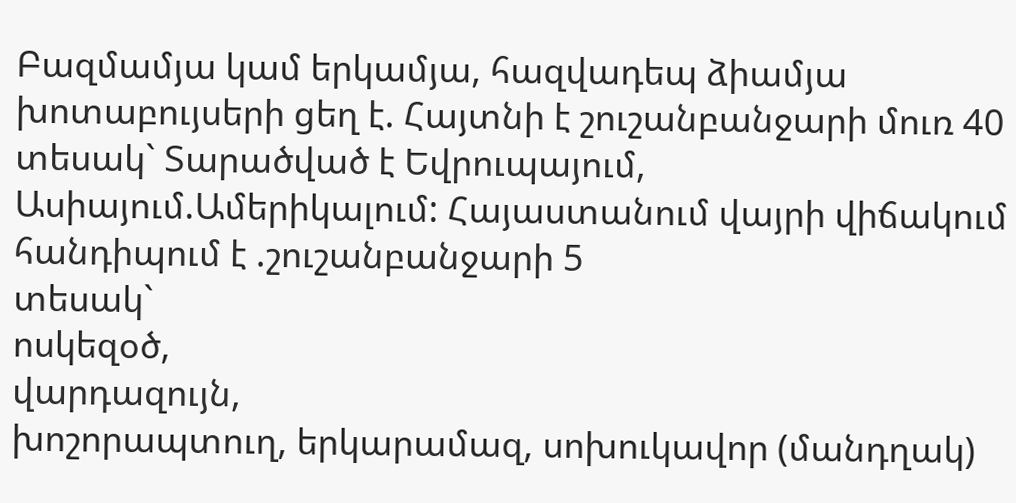Բազմամյա կամ երկամյա, հազվադեպ ձիամյա խոտաբույսերի ցեղ է. Հայտնի է շուշանբանջարի մուռ 40 տեսակ` Տարածված է Եվրուպայում, Ասիայում.Ամերիկալում: Հայաստանում վայրի վիճակում հանդիպում է .շուշանբանջարի 5
տեսակ`
ոսկեզօծ,
վարդազույն,
խոշորապտուղ, երկարամազ, սոխուկավոր (մանդղակ)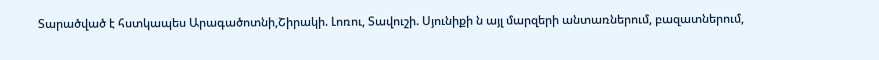Տարածված է հստկապես Արագածոտնի,Շիրակի. Լոռու, Տավուշի. Սյունիքի ն այլ մարզերի անտառներում, բազատներում,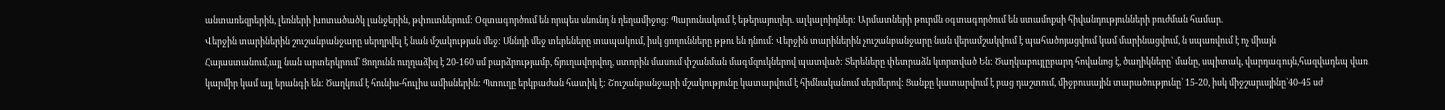անտառեզրերին, լեռների խոտածածկ լանջերին, թփուտներում: Օզտագործում են որպես սնունդ ն ղեղամիջոց: Պարունակում է եթերայուղեր. ալկալոիդներ: Արմատների թուրմն օգտագործում են ստամոքսի հիվանդությունների բուժման համար.
Վերջին տարիներին շուշանբանջարը սերղրվել է նան մշակության մեջ: Սննդի մեջ տերեները տապակում, իսկ ցողունները թթու են դնում: Վերջին տարիներին չուշանբանջարը նան վերամշակվում է պահածոյացվում կամ մարինացվում, ն սպառվում է ոչ միայն
Հայաստանում,այլ նան արտերկրում` Ցողունն ուղղաձիզ է 20-160 սմ բարձրությամբ, ճյուղավորվող, ստորին մասում փշանման մագմզուկներով պատված: Տերեները փետրաձն կւորտված Են: Ծաղկաբույլըբարդ հովանոց է, ծաղիկները՝ մանը, սպիտակ, վարդագույն,հազվադեպ վառ կարմիր կամ այլ երանգի են: Ծաղկում է հունիս-հուլիս ամիսներին: Պտուղը երկբաժան հատիկ է: Շուշանբանջարի մշակությունը կատարվում է հիմնականում սերմերով: Ցանքը կատարվում է բաց դաշտում, միջբուսային տարածությունը` 15-20, իսկ միջշարւսյինը`40-45 սժ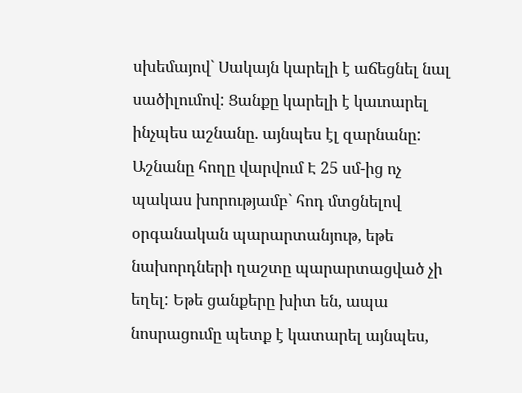սխեմայով` Սակայն կարելի է աճեցնել նալ սածիլումով: Ցանքը կարելի է կաւոարել ինչպես աշնանը. այնպես էլ զարնանը: Աշնանը հողը վարվում Է 25 սմ-ից ոչ պակաս խորությամբ` հոդ մտցնելով օրգանական պարարտանյութ, եթե նախորդների ղաշտը պարարտացված չի եղել: Եթե ցանքերը խիտ են, ապա նոսրացումը պետք է կատարել այնպես,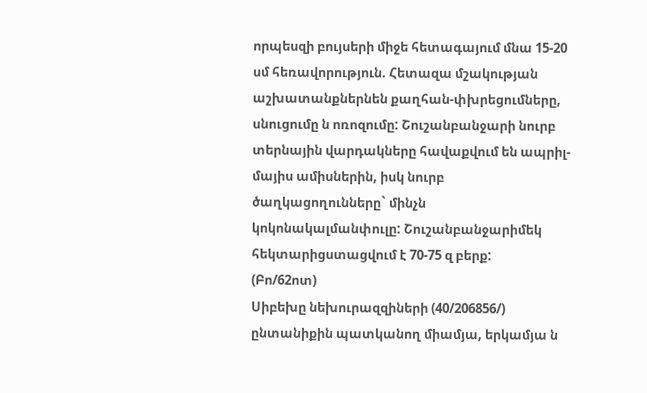որպեսզի բույսերի միջե հետագայում մնա 15-20 սմ հեռավորություն. Հետազա մշակության աշխատանքներնեն քաղհան-փխրեցումները, սնուցումը ն ոռոզումը: Շուշանբանջարի նուրբ տերնային վարդակները հավաքվում են ապրիլ-մայիս ամիսներին, իսկ նուրբ ծաղկացողունները` մինչն կոկոնակալմանփուլը: Շուշանբանջարիմեկ հեկտարիցստացվում է 70-75 զ բերք:
(Բո/62ոտ)
Սիբեխը նեխուրազզիների (40/206856/) ընտանիքին պատկանող միամյա, երկամյա ն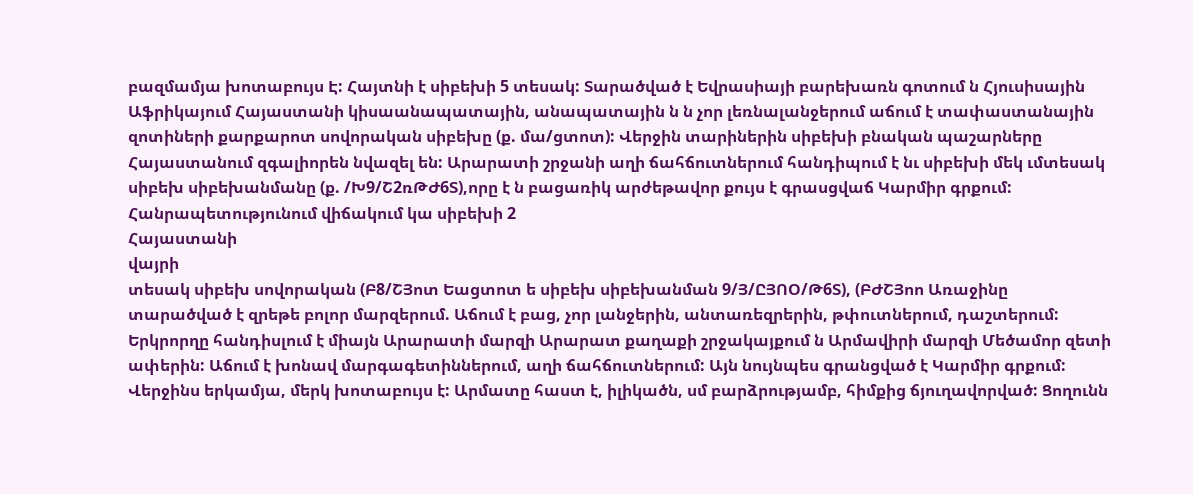բազմամյա խոտաբույս Է: Հայտնի է սիբեխի 5 տեսակ: Տարածված է Եվրասիայի բարեխառն գոտում ն Հյուսիսային Աֆրիկայում Հայաստանի կիսաանապատային, անապատային ն ն չոր լեռնալանջերում աճում է տափաստանային զոտիների քարքարոտ սովորական սիբեխը (ք. մա/ցտոտ): Վերջին տարիներին սիբեխի բնական պաշարները Հայաստանում զգալիորեն նվազել են: Արարատի շրջանի աղի ճահճուտներում հանդիպում է նւ սիբեխի մեկ ւմտեսակ սիբեխ սիբեխանմանը (ք. /Խ9/Շ2ռԹԺ6Տ),որը է ն բացառիկ արժեթավոր քույս է գրասցվաճ Կարմիր գրքում:
Հանրապետությունում վիճակում կա սիբեխի 2
Հայաստանի
վայրի
տեսակ սիբեխ սովորական (Բ8/ՇՅոտ Եացտոտ ե սիբեխ սիբեխանման 9/Յ/ԸՅՈՕ/Թ6Տ), (ԲԺՇՅոո Առաջինը
տարածված է զրեթե բոլոր մարզերում. Աճում է բաց, չոր լանջերին, անտառեզրերին, թփուտներում, դաշտերում: Երկրորղը հանդիսլում է միայն Արարատի մարզի Արարատ քաղաքի շրջակայքում ն Արմավիրի մարզի Մեծամոր զետի ափերին: Աճում է խոնավ մարգագետիններում, աղի ճահճուտներում: Այն նույնպես գրանցված է Կարմիր գրքում: Վերջինս երկամյա, մերկ խոտաբույս է: Արմատը հաստ է, իլիկածն, սմ բարձրությամբ, հիմքից ճյուղավորված: Ցողունն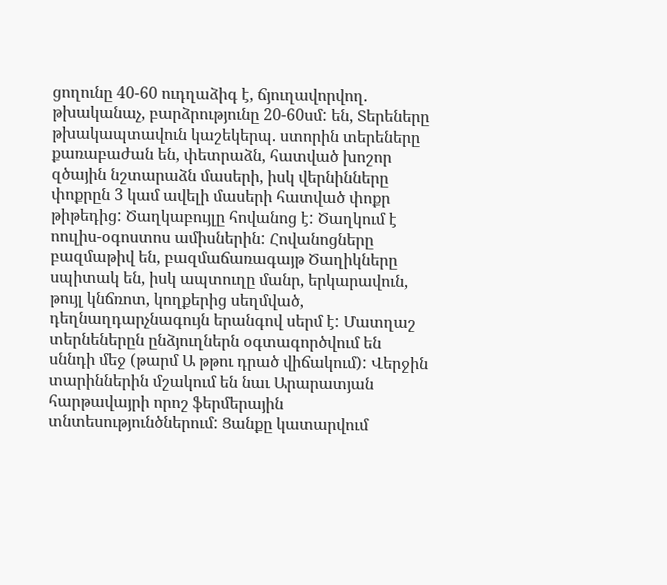ցողունը 40-60 ուդղաձիգ է, ճյուղավորվող. թխականաչ, բարձրությունը 20-60սմ: են, Տերեները թխակապտավուն կաշեկերպ. ստորին տերեները քառաբաժան են, փետրաձն, հատված խոշոր զծային նշտարաձն մասերի, իսկ վերնինները փոքրըն 3 կամ ավելի մասերի հատված փոքր թիթեդից: Ծաղկաբույլը հովանոց է: Ծաղկում է ոուլիս-օգոստոս ամիսներին: Հովանոցները բազմաթիվ են, բազմաճառագայթ Ծաղիկները սպիտակ են, իսկ ապտուղը մանր, երկարավուն, թույլ կնճռոտ, կողքերից սեղմված, դեղնաղդարչնագույն երանգով սերմ է: Մատղաշ տերնեներըն ընձյուղներն օգտագործվում են սննդի մեջ (թարմ Ա թթու դրած վիճակում): Վերջին տարիններին մշակում են նաւ Արարատյան հարթավայրի որոշ ֆերմերային տնտեսությունծներում: Ցանքը կատարվում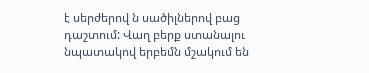է սերժերով ն սածիլներով բաց դաշտում: Վաղ բերք ստանալու նպատակով երբեմն մշակում են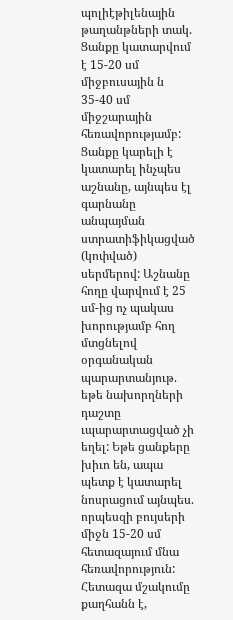պոլիէթիլենային թաղանթների տակ. Ցանքը կատարվում է 15-20 սմ միջբուսային ն 35-40 սմ միջշարային հեռավորությամբ: Ցանքը կարելի է կատարել ինչպես աշնանը, այնպես էլ գարնանը անպայման ստրատիֆիկացված
(կոփված) սերմերով: Աշնանը հողը վարվում է 25 սմ-ից ոչ պակաս խորությամբ հող մտցնելով օրգանական պարարտանյութ. եթե նախորղների դաշտը ւպարարտացված չի եղել: Եթե ցանքերը խիւո են, ապա պետք է կատարել նոսրացում այնպես. որպեսզի բույսերի միջն 15-20 սմ հետազայում մնա հեռավորություն: Հետազա մշակումը քաղհանն է,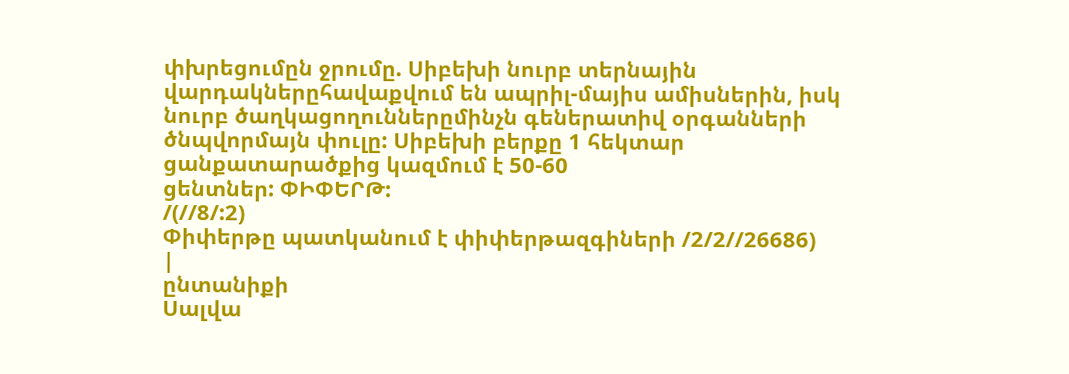փխրեցումըն ջրումը. Սիբեխի նուրբ տերնային վարդակներըհավաքվում են ապրիլ-մայիս ամիսներին, իսկ նուրբ ծաղկացողուններըմինչն գեներատիվ օրգանների ծնպվորմայն փուլը: Սիբեխի բերքը 1 հեկտար ցանքատարածքից կազմում է 50-60
ցենտներ: ՓԻՓԵՐԹ:
/(//8/:2)
Փիփերթը պատկանում է փիփերթազգիների /2/2//26686)
|
ընտանիքի
Սալվա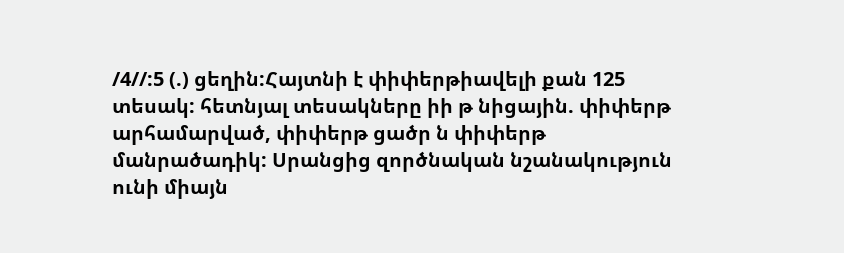/4//:5 (.) ցեղին:Հայտնի է փիփերթիավելի քան 125 տեսակ: հետնյալ տեսակները իի թ նիցային. փիփերթ արհամարված, փիփերթ ցածր ն փիփերթ մանրածադիկ: Սրանցից զործնական նշանակություն ունի միայն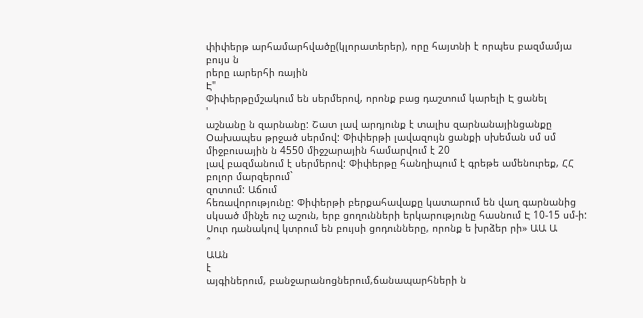փիփերթ արհամարհվածը(կլորատերեր), որը հայտնի է որպես բազմամյա բույս ն
րերը ւարերհի ռային
Է"
Փիփերթըմշակում են սերմերով, որոնք բաց դաշտում կարելի Է ցանել
'
աշնանը ն զարնանը: Շատ լավ արդյունք է տալիս զարնանայինցանքը Օախապես թրջած սերմով: Փիփերթի լավազույն ցանքի սխեման սմ սմ միջբուսային ն 4550 միջշարային համարվում է 20
լավ բազմանում է սերմերով: Փիփերթը հանղիպում է գրեթե ամենուրեք, ՀՀ բոլոր մարզերում`
զոտում: Աճում
հեռավորությունը: Փիփերթի բերքահավաքը կատարում են վաղ գարնանից սկսած մինչե ուշ աշուն, երբ ցողունների երկարությունը հասնում Է 10-15 սմ-ի: Սուր դանակով կտրում են բույսի ցոդունները, որոնք ե խրձեր րի» ԱԱ Ա
՞
ԱԱն
է
այգիներում, բանջարանոցներում,ճանապարհների ն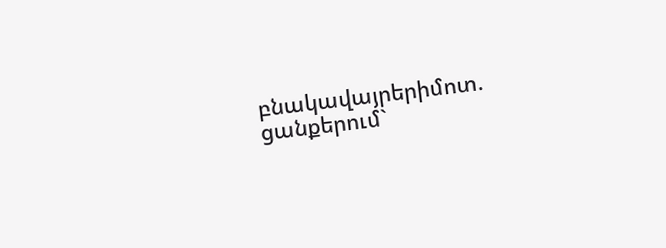բնակավայրերիմոտ. ցանքերում`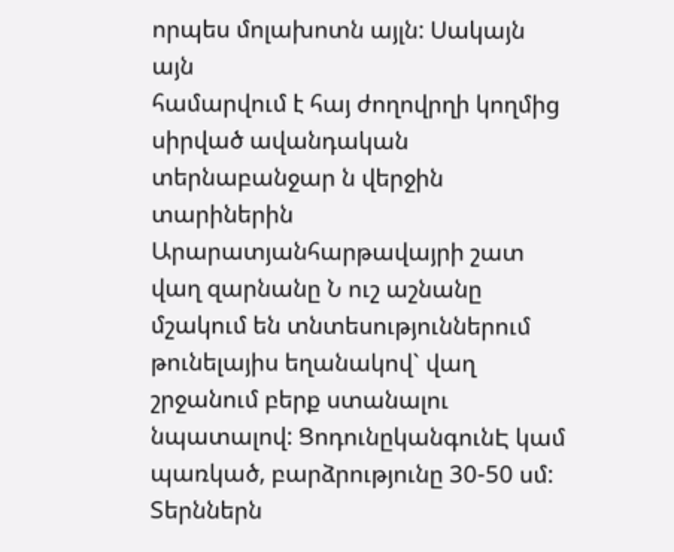որպես մոլախոտն այլն: Սակայն այն
համարվում է հայ ժողովրղի կողմից սիրված ավանդական տերնաբանջար ն վերջին տարիներին Արարատյանհարթավայրի շատ վաղ զարնանը Ն ուշ աշնանը մշակում են տնտեսություններում թունելայիս եղանակով` վաղ շրջանում բերք ստանալու նպատալով: ՑոդունըկանգունԷ կամ պառկած, բարձրությունը 30-50 սմ: Տերններն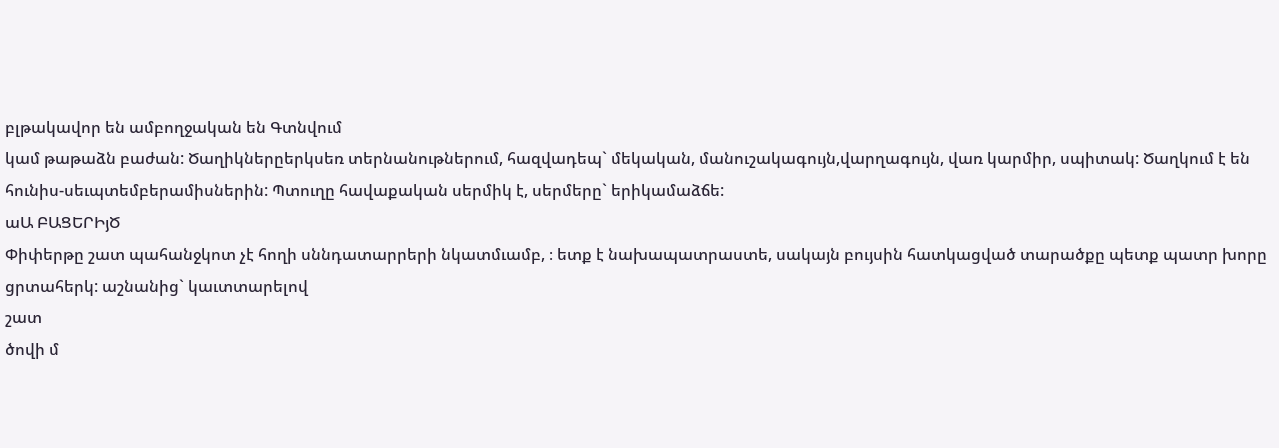բլթակավոր են ամբողջական են Գտնվում
կամ թաթաձն բաժան: Ծաղիկներըերկսեռ տերնանութներում, հազվադեպ` մեկական, մանուշակագույն,վարղագույն, վառ կարմիր, սպիտակ: Ծաղկում է են
հունիս-սեւպտեմբերամիսներին: Պտուղը հավաքական սերմիկ է, սերմերը` երիկամաձճե:
աԱ ԲԱՑԵՐԻյԾ
Փիփերթը շատ պահանջկոտ չէ հողի սննդատարրերի նկատմւամբ, ։ ետք է նախապատրաստե, սակայն բույսին հատկացված տարածքը պետք պատր խորը ցրտահերկ: աշնանից` կաւտտարելով
շատ
ծովի մ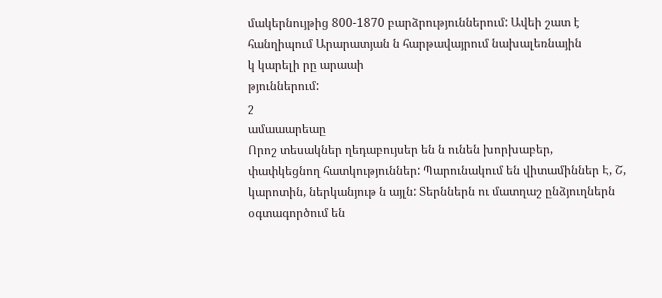մակերնույթից 800-1870 բարձրություններում: Ավեի շատ է հանղիպում Արարատյան ն հարթավայրում նախալեռնային
կ կարելի րը արաաի
թյուններում:
շ
ամաաարեաը
Որոշ տեսակներ ղեդաբույսեր են ն ունեն խորխաբեր, փափկեցնող հատկություններ: Պարունակում են վիտամիններ Է, Շ, կարոտին, ներկանյութ ն այլն: Տերններն ու մատղաշ ընձյուղներն օգտագործում են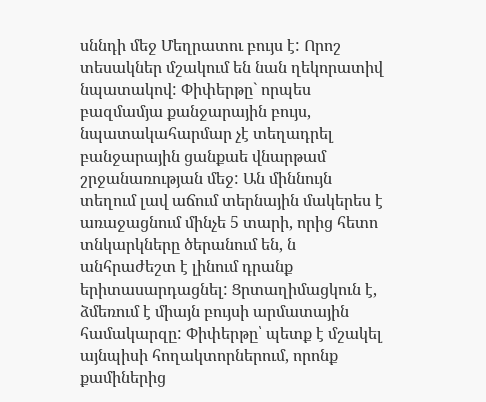սննդի մեջ Մեղրատու բույս է: Որոշ տեսակներ մշակում են նան ղեկորատիվ նպատակով: Փիփերթը` որպես բազմամյա քանջարային բույս, նպատակահարմար չէ տեղադրել բանջարային ցանքաե վնարթամ շրջանառության մեջ: Ան միննույն տեղում լավ աճում տերնային մակերես է առաջացնում մինչե 5 տարի, որից հետո տնկարկները ծերանում են, ն անհրաժեշտ է լինում դրանք երիտասարդացնել: Ցրտաղիմացկուն է, ձմեռում է միայն բույսի արմատային համակարզը: Փիփերթը՝ պետք է մշակել այնպիսի հողակտորներում, որոնք քամիներից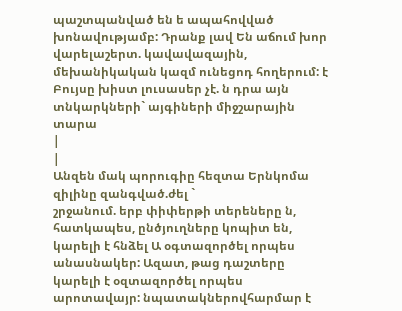պաշտպանված են ե ապահովված խոնավությամբ: Դրանք լավ Են աճում խոր վարելաշերտ. կավավազային, մեխանիկական կազմ ունեցոդ հողերում: է Բույսը խիստ լուսասեր չէ. ն դրա այն տնկարկների` այգիների միջշարային տարա
|
|
Անզեն մակ պորուգիը հեզտա Երնկոմա զիլինը զանգված.ժել `
շրջանում. երբ փիփերթի տերեները ն, հատկապես, ընծյուղները կոպիտ են, կարելի է հնձել Ա օգտազործել որպես անասնակեր: Ազատ, թաց դաշտերը կարելի է օզտազործել որպես
արոտավայր: նպատակներովհարմար է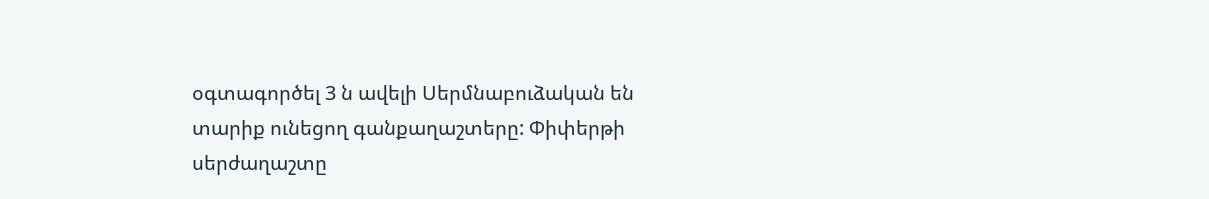օգտագործել 3 ն ավելի Սերմնաբուձական են
տարիք ունեցող գանքաղաշտերը: Փիփերթի սերժաղաշտը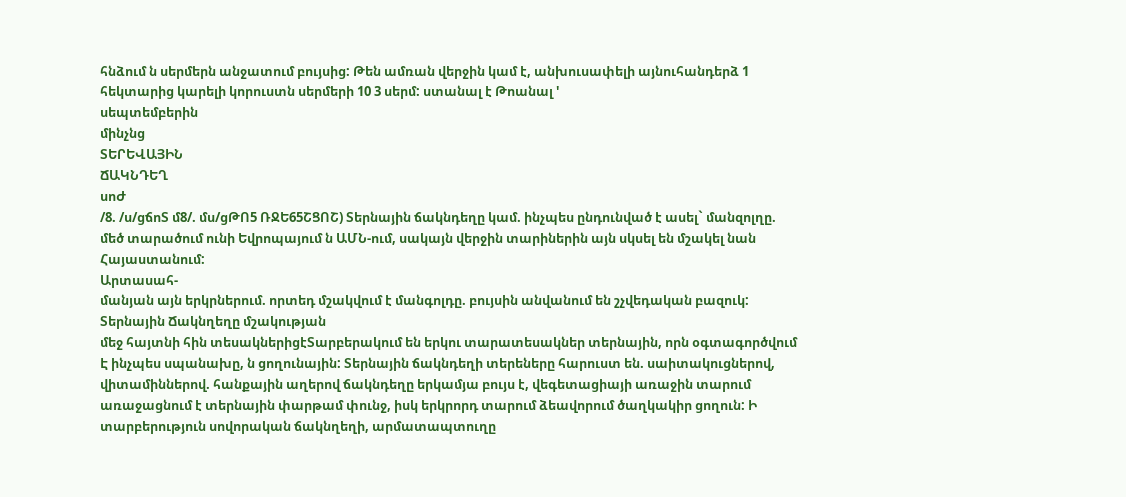հնձում ն սերմերն անջատում բույսից: Թեն ամռան վերջին կամ է, անխուսափելի այնուհանդերձ 1 հեկտարից կարելի կորուստն սերմերի 10 3 սերմ: ստանալ է Թոանալ '
սեպտեմբերին
մինչնց
ՏԵՐԵՎԱՅԻՆ
ՃԱԿՆԴԵՂ
սոԺ
/8. /ս/ցճոՏ մ8/. մս/ցԹՈ5 ՌՋԵ65ՇՑՈՇ) Տերնային ճակնդեղը կամ. ինչպես ընդունված է ասել` մանզոլղը. մեծ տարածում ունի Եվրոպայում ն ԱՄՆ-ում, սակայն վերջին տարիներին այն սկսել են մշակել նան
Հայաստանում:
Արտասահ-
մանյան այն երկրներում. որտեդ մշակվում է մանգոլդը. բույսին անվանում են շչվեդական բազուկ: Տերնային Ճակնղեղը մշակության
մեջ հայտնի հին տեսակներիցէՏարբերակում են երկու տարատեսակներ տերնային, որն օգտագործվում Է ինչպես սպանախը, ն ցողունային: Տերնային ճակնդեղի տերեները հարուստ են. սաիտակուցներով, վիտամիններով. հանքային աղերով ճակնդեղը երկամյա բույս է, վեգետացիայի առաջին տարում առաջացնում է տերնային փարթամ փունջ, իսկ երկրորդ տարում ձեավորում ծաղկակիր ցողուն: Ի տարբերություն սովորական ճակնղեղի, արմատապտուղը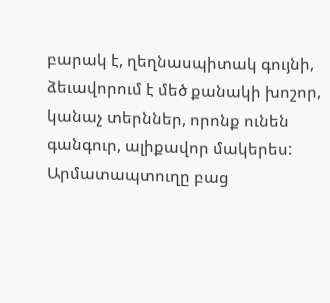բարակ է, ղեղնասպիտակ գույնի, ձեւավորում է մեծ քանակի խոշոր, կանաչ տերններ, որոնք ունեն գանգուր, ալիքավոր մակերես: Արմատապտուղը բաց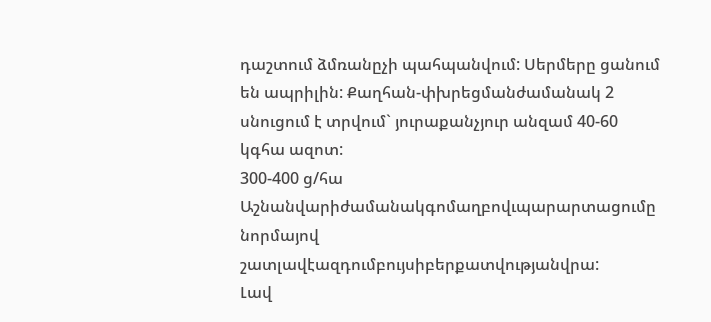դաշտում ձմռանըչի պահպանվում: Սերմերը ցանում են ապրիլին: Քաղհան-փխրեցմանժամանակ 2 սնուցում է տրվում` յուրաքանչյուր անզամ 40-60 կգհա ազոտ:
300-400 ց/հա Աշնանվարիժամանակգոմաղբովւպարարտացումը նորմայով շատլավէազդումբույսիբերքատվությանվրա:
Լավ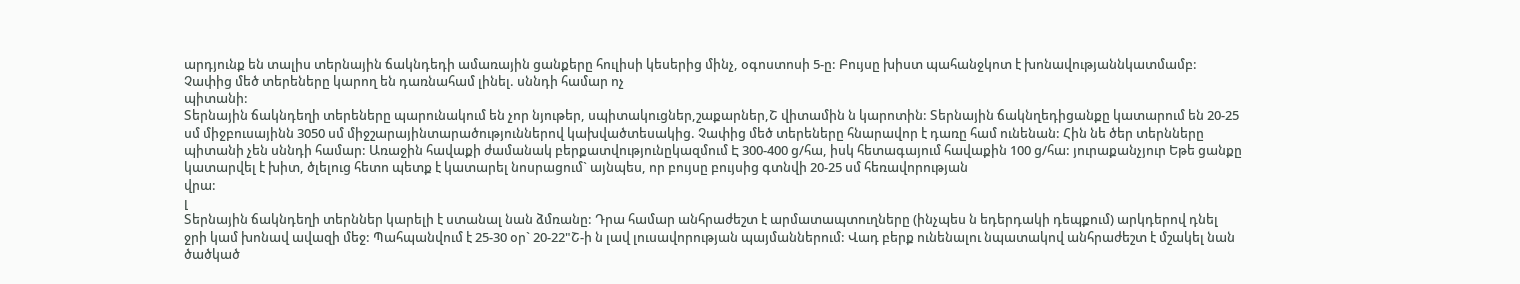արդյունք են տալիս տերնային ճակնդեդի ամառային ցանքերը հուլիսի կեսերից մինչ, օգոստոսի 5-ը: Բույսը խիստ պահանջկոտ է խոնավությաննկատմամբ: Չափից մեծ տերեները կարող են դառնահամ լինել. սննդի համար ոչ
պիտանի:
Տերնային ճակնդեղի տերեները պարունակում են չոր նյութեր, սպիտակուցներ,շաքարներ,Շ վիտամին ն կարոտին: Տերնային ճակնղեդիցանքը կատարում են 20-25 սմ միջբուսայինն 3050 սմ միջշարայինտարածություններով կախվածտեսակից. Չափից մեծ տերեները հնարավոր է դառը համ ունենան: Հին նե ծեր տերնները պիտանի չեն սննդի համար: Առաջին հավաքի ժամանակ բերքատվությունըկազմում Է 300-400 ց/հա, իսկ հետագայում հավաքին 100 ց/հա: յուրաքանչյուր Եթե ցանքը կատարվել է խիտ, ծլելուց հետո պետք է կատարել նոսրացում` այնպես, որ բույսը բույսից գտնվի 20-25 սմ հեռավորության
վրա:
լ
Տերնային ճակնդեղի տերններ կարելի է ստանալ նան ձմռանը: Դրա համար անհրաժեշտ է արմատապտուղները (ինչպես ն եդերդակի դեպքում) արկդերով դնել ջրի կամ խոնավ ավազի մեջ: Պահպանվում է 25-30 օր` 20-22"Շ-ի ն լավ լուսավորության պայմաններում: Վադ բերք ունենալու նպատակով անհրաժեշտ է մշակել նան ծածկած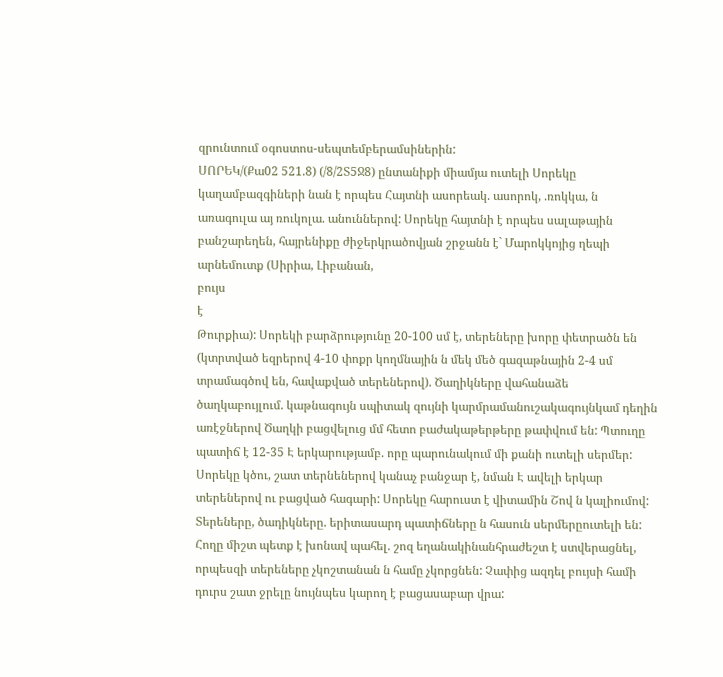զրունտում օգոստոս-սեպտեմբերամսիներին:
ՍՈՐԵԿ/(Քա02 521.8) (/8/2Տ5Ջ8) ընտանիքի միամյա ուտելի Սորեկը կաղամբազգիների նան է որպես Հայտնի ասորեակ. ասորոկ, .ռոկկա, ն առագուլա այ ռուկոլա. անուններով: Սորեկը հայտնի է որպես սալաթային բանշարեղեն, հայրենիքը ժիջերկրածովյան շրջանն է` Մարոկկոյից ղեպի արնեմուտք (Սիրիա, Լիբանան,
բույս
է
Թուրքիա): Սորեկի բարձրությունը 20-100 սմ է, տերեները խորը փետրածն են (կտրտված եզրերով 4-10 փոքր կողմնային ն մեկ մեծ գազաթնային 2-4 սմ տրամագծով են, հավաքված տերեներով). Ծաղիկները վահանաձե ծաղկաբույլում. կաթնագույն սպիտակ զույնի կարմրամանուշակագույնկամ դեղին առէջներով Ծաղկի բացվելուց մմ հետո բաժակաթերթերը թափվում են: Պտուղը պատիճ է 12-35 Է երկարությամբ. որը պարունակում մի քանի ուտելի սերմեր: Սորեկը կծու, շատ տերնեներով կանաչ բանջար է, նման Է ավելի երկար տերեներով ու բացված հագարի: Սորեկը հարուստ է վիտամին Շով ն կալիումով: Տերեները, ծադիկները. երիտասարդ պատիճները ն հասուն սերմերըուտելի են: Հողը միշտ պետք է խոնավ պահել. շոզ եղանակինանհրաժեշտ է ստվերացնել, որպեսզի տերեները չկոշտանան ն համը չկորցնեն: Չափից ազդել բույսի համի դուրս շատ ջրելը նույնպես կարող է բացասաբար վրա: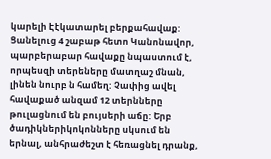կարելի Էէկատարել բերքահավաք: Ցանելուց 4 շաբաթ հետո Կանոնավոր, պարբերաբար հավաքը նպաստում է, որպեսզի տերեները մատղաշ մնան, լինեն նուրբ ն համեղ: Չափից ավել հավաքած անզամ 12 տերնները թուլացնում են բույսերի աճը: Երբ ծադիկներիկոկոնները սկսում են երնալ, անհրաժեշտ է հեռացնել դրանք,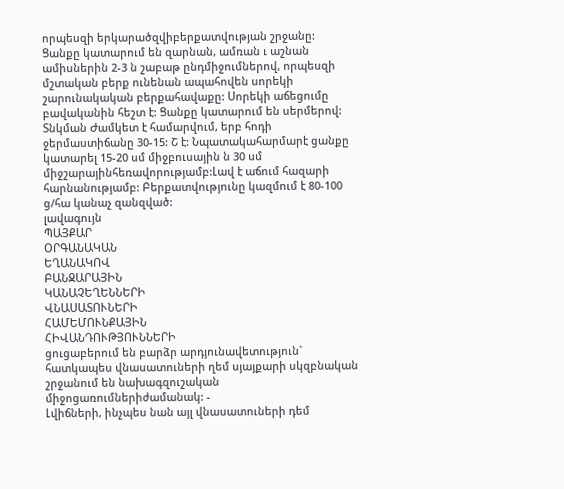որպեսզի երկարածզվիբերքատվության շրջանը:
Ցանքը կատարում են զարնան, ամռան ւ աշնան ամիսներին 2-3 ն շաբաթ ընդմիջումներով, որպեսզի մշտական բերք ունենան ապահովեն սորեկի շարունակական բերքահավաքը: Սորեկի աճեցումը բավականին հեշտ է: Ցանքը կատարում են սերմերով: Տնկման Ժամկետ է համարվում, երբ հոդի ջերմաստիճանը 30-15: Շ է: Նպատակահարմարէ ցանքը կատարել 15-20 սմ միջբուսային ն 30 սմ միջշարայինհեռավորությամբ:Լավ է աճում հազարի հարնանությամբ: Բերքատվությունը կազմում է 80-100 ց/հա կանաչ զանզված:
լավագույն
ՊԱՅՔԱՐ
ՕՐԳԱՆԱԿԱՆ
ԵՂԱՆԱԿՈՎ
ԲԱՆՋԱՐԱՅԻՆ
ԿԱՆԱՉԵՂԵՆՆԵՐԻ
ՎՆԱՍԱՏՈՒՆԵՐԻ
ՀԱՄԵՄՈՒՆՔԱՅԻՆ
ՀԻՎԱՆԴՈՒԹՅՈՒՆՆԵՐԻ
ցուցաբերում են բարձր արդյունավետություն` հատկապես վնասատուների ղեմ սյայքարի սկզբնական շրջանում են նախագզուշական միջոցառումներիժամանակ: -
Լվիճների, ինչպես նան այլ վնասատուների դեմ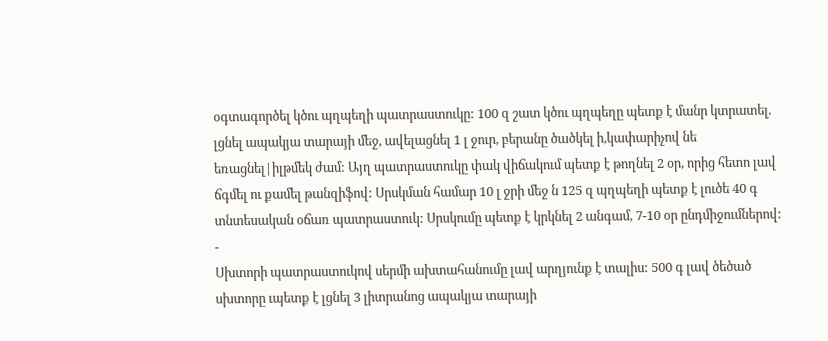օգտագործել կծու պղպեղի պատրաստուկը: 100 զ շատ կծու պղպեղը պետք է մանր կտրատել. լցնել ապակյա տարայի մեջ, ավելացնել 1 լ ջուր, բերանը ծածկել ի,կափարիչով նե եռացնել|իլթմեկ ժամ: Այղ պատրաստուկը փակ վիճակում պետք է թողնել 2 օր, որից հետո լավ ճգմել ու քամել թանզիֆով: Սրսկման համար 10 լ ջրի մեջ ն 125 զ պղպեղի պետք է լուծե 40 գ տնտեսական օճառ պատրաստուկ: Սրսկումը պետք է կրկնել 2 անգամ, 7-10 օր ընդմիջումներով:
-
Սխտորի պատրաստուկով սերմի ախտահանումը լավ արղյունք է տալիս: 500 գ լավ ծեծած սխտորը ւպետք է լցնել 3 լիտրանոց ապակյա տարայի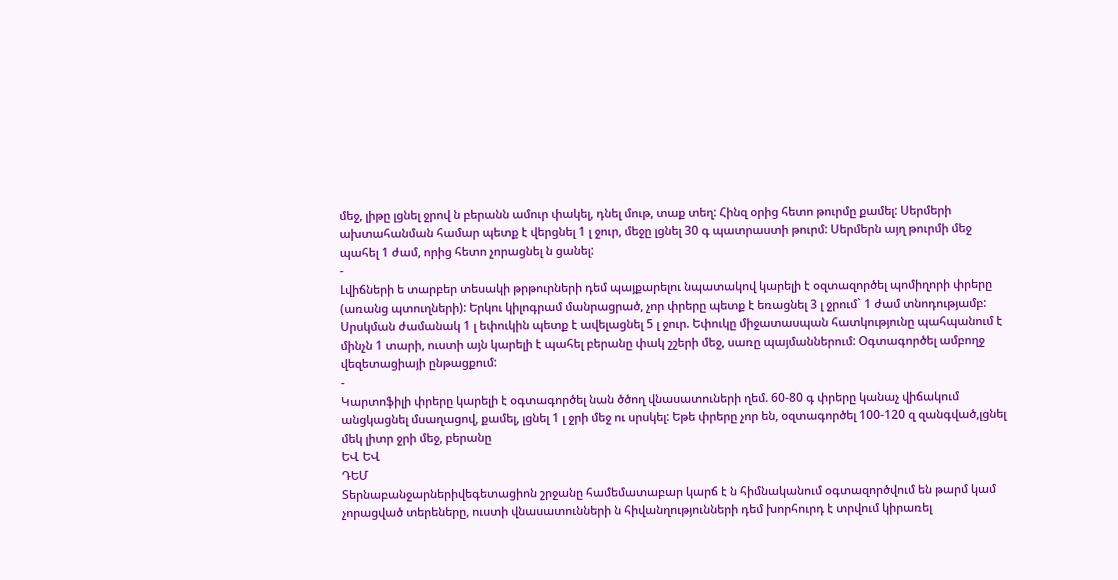մեջ, լիթը լցնել ջրով ն բերանն ամուր փակել, դնել մութ, տաք տեղ: Հինզ օրից հետո թուրմը քամել: Սերմերի ախտահանման համար պետք է վերցնել 1 լ ջուր, մեջը լցնել 30 գ պատրաստի թուրմ: Սերմերն այղ թուրմի մեջ պահել 1 ժամ, որից հետո չորացնել ն ցանել:
-
Լվիճների ե տարբեր տեսակի թրթուրների դեմ պայքարելու նպատակով կարելի է օզտազործել պոմիղորի փրերը (առանց պտուղների): Երկու կիլոգրամ մանրացրած, չոր փրերը պետք է եռացնել 3 լ ջրում` 1 ժամ տնոդությամբ: Սրսկման ժամանակ 1 լ եփուկին պետք է ավելացնել 5 լ ջուր. Եփուկը միջատասպան հատկությունը պահպանում է մինչն 1 տարի, ուստի այն կարելի է պահել բերանը փակ շշերի մեջ, սառը պայմաններում: Օգտագործել ամբողջ վեզետացիայի ընթացքում:
-
Կարտոֆիլի փրերը կարելի է օգտագործել նան ծծող վնասատուների ղեմ. 60-80 գ փրերը կանաչ վիճակում անցկացնել մսաղացով, քամել, լցնել 1 լ ջրի մեջ ու սրսկել: Եթե փրերը չոր են, օզտագործել 100-120 զ զանգված,լցնել մեկ լիտր ջրի մեջ, բերանը
ԵՎ ԵՎ
ԴԵՄ
Տերնաբանջարներիվեգետացիոն շրջանը համեմատաբար կարճ է ն հիմնականում օգտազործվում են թարմ կամ չորացված տերեները, ուստի վնասատունների ն հիվանղությունների դեմ խորհուրդ է տրվում կիրառել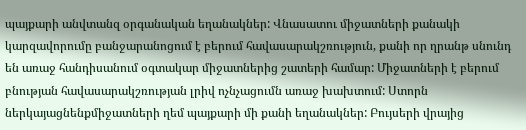պայքարի անվտանզ օրգանական եղանակներ: Վնասատու միջատների քանակի կարզավորումը բանջարանոցում է բերում հավասարակշռություն, քանի որ ղրանթ սնունդ են առաջ հանդիսանում օգտակար միջատներից շատերի համար: Միջատների է բերում բնության հավասարակշռության լրիվ ոչնչացումն առաջ խախտում: Ստորն ներկայացնենքմիջատների ղեմ պայքարի մի քանի եղանակներ: Բույսերի վրայից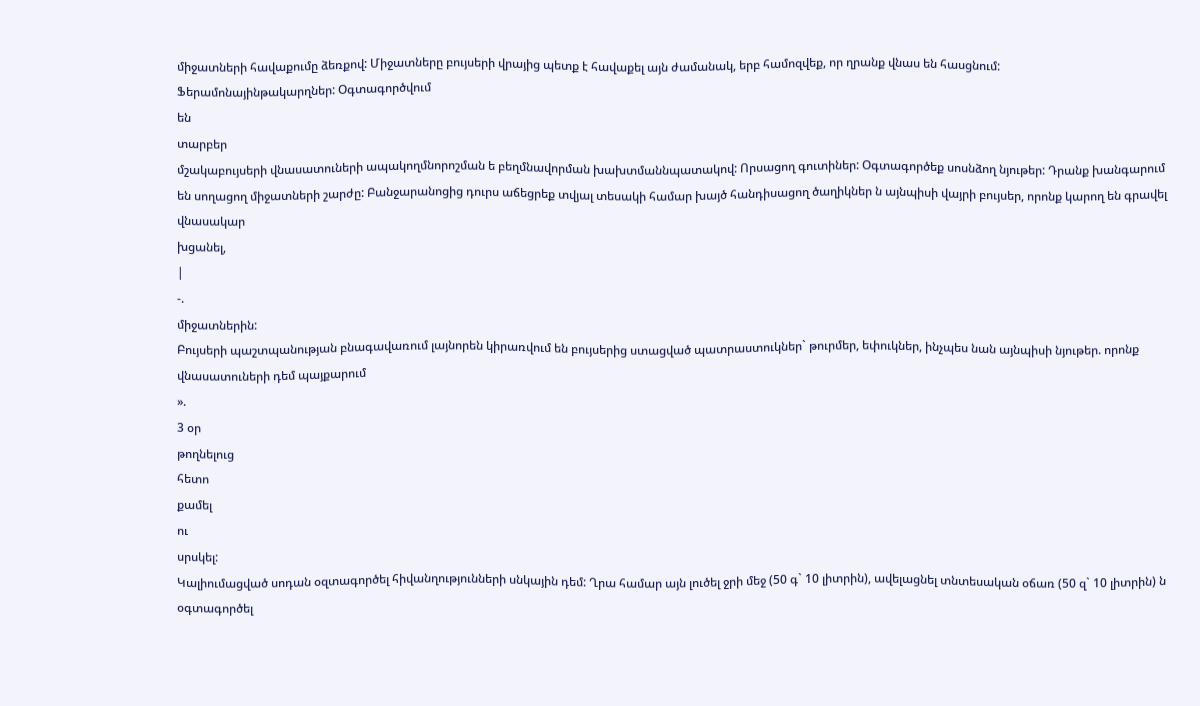միջատների հավաքումը ձեռքով: Միջատները բույսերի վրայից պետք է հավաքել այն ժամանակ, երբ համոզվեք, որ ղրանք վնաս են հասցնում:
Ֆերամոնայինթակարղներ: Օգտագործվում
են
տարբեր
մշակաբույսերի վնասատուների ապակողմնորոշման ե բեղմնավորման խախտմաննպատակով: Որսացող գուտիներ: Օգտագործեք սոսնձող նյութեր: Դրանք խանգարում են սողացող միջատների շարժը: Բանջարանոցից դուրս աճեցրեք տվյալ տեսակի համար խայծ հանդիսացող ծաղիկներ ն այնպիսի վայրի բույսեր, որոնք կարող են գրավել վնասակար
խցանել,
|
-.
միջատներին:
Բույսերի պաշտպանության բնագավառում լայնորեն կիրառվում են բույսերից ստացված պատրաստուկներ` թուրմեր, եփուկներ, ինչպես նան այնպիսի նյութեր. որոնք վնասատուների դեմ պայքարում
».
3 օր
թողնելուց
հետո
քամել
ու
սրսկել:
Կալիումացված սոդան օզտագործել հիվանղությունների սնկային դեմ: Ղրա համար այն լուծել ջրի մեջ (50 գ` 10 լիտրին), ավելացնել տնտեսական օճառ (50 զ` 10 լիտրին) ն օգտագործել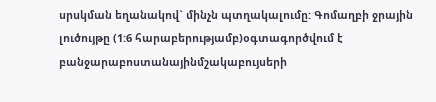սրսկման եղանակով` մինչն պտղակալումը: Գոմաղբի ջրային լուծույթը (1:6 հարաբերությամբ)օգտագործվում է բանջարաբոստանայինմշակաբույսերի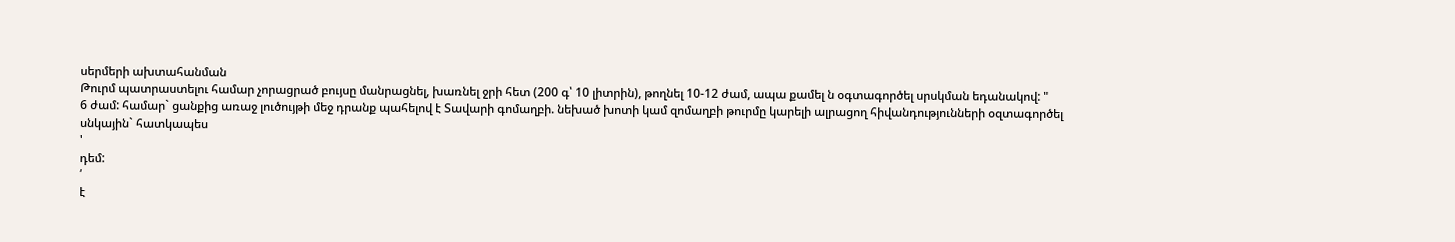սերմերի ախտահանման
Թուրմ պատրաստելու համար չորացրած բույսը մանրացնել, խառնել ջրի հետ (200 գ՝ 10 լիտրին), թողնել 10-12 ժամ, ապա քամել ն օգտագործել սրսկման եդանակով: "
6 ժամ: համար` ցանքից առաջ լուծույթի մեջ դրանք պահելով է Տավարի գոմաղբի. նեխած խոտի կամ զոմաղբի թուրմը կարելի ալրացող հիվանդությունների օզտագործել սնկային` հատկապես
'
դեմ:
՛
է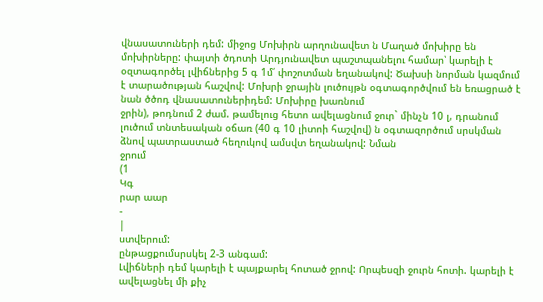վնասատուների դեմ: միջոց Մոխիրն արղունավետ ն Մաղած մոխիրը են մոխիրները: փայտի ծդոտի Արդյունավետ պաշտպանելու համար՝ կարելի է օզտագործել լվիճներից 5 գ 1մ՛ փոշոտման եղանակով: Ծախսի նորման կազմում է տարածության հաշվով: Մոխրի ջրային լուծույթն օգտագործվում են եռացրած է նան ծծոդ վնասատուներիդեմ: Մոխիրը խառնում
ջրին), թոդնում 2 ժամ. թամելուց հետո ավելացնում ջուր` մինչն 10 լ, դրանում լուծում տնտեսական օճառ (40 գ 10 լիտոի հաշվով) ն օգտազործում սրսկման ձնով պատրաստած հեղուկով ամսվտ եղանակով: Նման
ջրում
(1
Կգ
րար աար
-
|
ստվերում:
ընթացքումսրսկել 2-3 անգամ:
Լվիճների դեմ կարելի է պայքարել հոտած ջրով: Որպեսզի ջուրն հոտի. կարելի է ավելացնել մի քիչ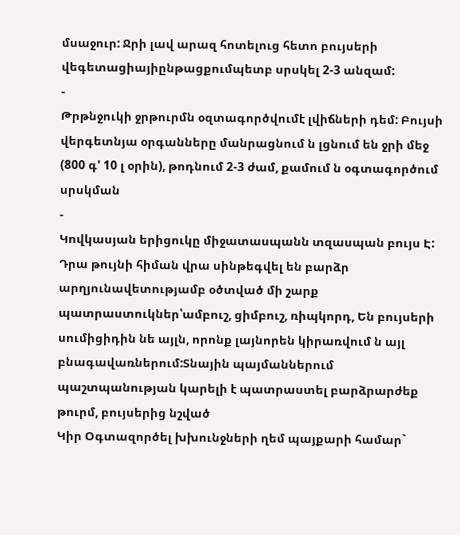մսաջուր: Ջրի լավ արազ հոտելուց հետո բույսերի վեգետացիայիընթացքումպետբ սրսկել 2-3 անզամ:
-
Թրթնջուկի ջրթուրմն օզտագործվումէ լվիճների դեմ: Բույսի վերգետնյա օրգանները մանրացնում ն լցնում են ջրի մեջ (800 գ' 10 լ օրին), թոդնում 2-3 ժամ, քամում ն օգտագործում սրսկման
-
Կովկասյան երիցուկը միջատասպանն տզասպան բույս Է: Դրա թույնի հիման վրա սինթեգվել են բարձր արղյունավետությամբ օծտված մի շարք պատրաստուկներ՝ամբուշ, ցիմբուշ, ռիպկորդ, Են բույսերի սումիցիդին նե այլն, որոնք լայնորեն կիրառվում ն այլ բնագավառներում:Տնային պայմաններում պաշտպանության կարելի է պատրաստել բարձրարժեք թուրմ, բույսերից նշված
Կիր Օգտազործել խխունջների ղեմ պայքարի համար`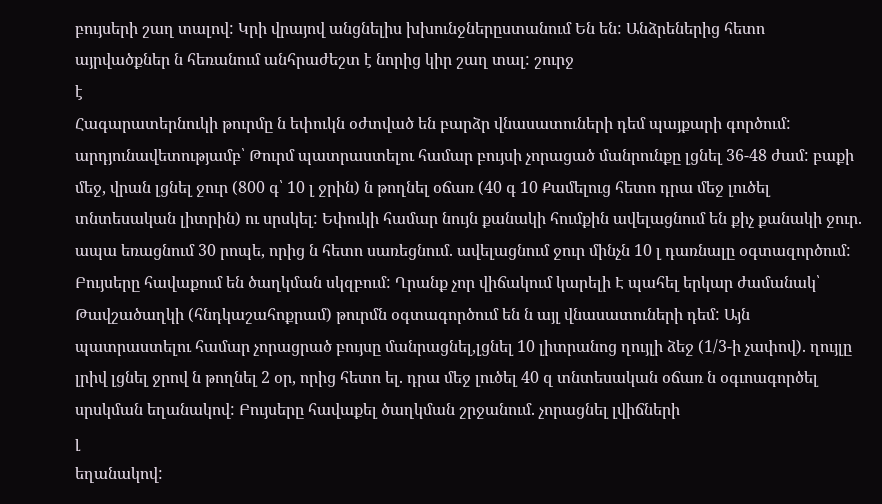բույսերի շաղ տալով: Կրի վրայով անցնելիս խխունջներըստանում Են են: Անձրեներից հետո այրվածքներ ն հեռանում անհրաժեշտ է նորից կիր շաղ տալ: շուրջ
է
Հագարատերնուկի թուրմը ն եփուկն օժտված են բարձր վնասատուների դեմ պայքարի գործում: արդյունավետությամբ՝ Թուրմ պատրաստելու համար բույսի չորացած մանրունքը լցնել 36-48 ժամ: բաքի մեջ, վրան լցնել ջուր (800 գ՝ 10 լ ջրին) ն թողնել օճառ (40 գ 10 Քամելուց հետո դրա մեջ լուծել տնտեսական լիտրին) ու սրսկել: Եփուկի համար նույն քանակի հումքին ավելացնում են քիչ քանակի ջուր. ապա եռացնում 30 րոպե, որից ն հետո սառեցնում. ավելացնում ջուր մինչն 10 լ դառնալը օգտազործում: Բույսերը հավաքում են ծաղկման սկզբում: Ղրանք չոր վիճակում կարելի Է պահել երկար ժամանակ՝
Թավշածաղկի (հնդկաշահոքրամ) թուրմն օգտագործում են ն այլ վնասատուների դեմ: Այն պատրաստելու համար չորացրած բույսը մանրացնել,լցնել 10 լիտրանոց ղույլի ձեջ (1/3-ի չափով). ղույլը լրիվ լցնել ջրով ն թողնել 2 օր, որից հետո ել. դրա մեջ լուծել 40 զ տնտեսական օճառ ն օգւոագործել սրսկման եղանակով: Բույսերը հավաքել ծաղկման շրջանում. չորացնել լվիճների
լ
եղանակով: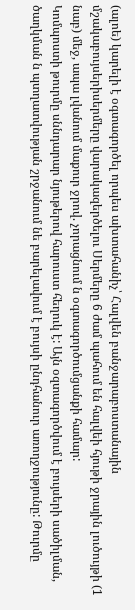(ալոե) կարելի է օգտագործել որպես ախտահանիչ՝ Հալվեն բանջարաբոստանային մշակաբույսերիսերմերը վարակազերծելու Սերմերը 6 ժամ պահում են հալվեի հյութի ջրային լուծույթի (1 նաբ) մեջ, ապա լվանում մաքուր ջրով. չորացնում ն օգտագործումցանքի համար:
Կոմպոստի թուրմը սննդարար նյութերով հարուստ հեղուկ է: Այն օզտագործվում է բույսերի սածիլման, ծաղկման ն պտղատվության շրջանում նե բարելավում է բույսի ընդհանուր առողջությունը: Թուրմը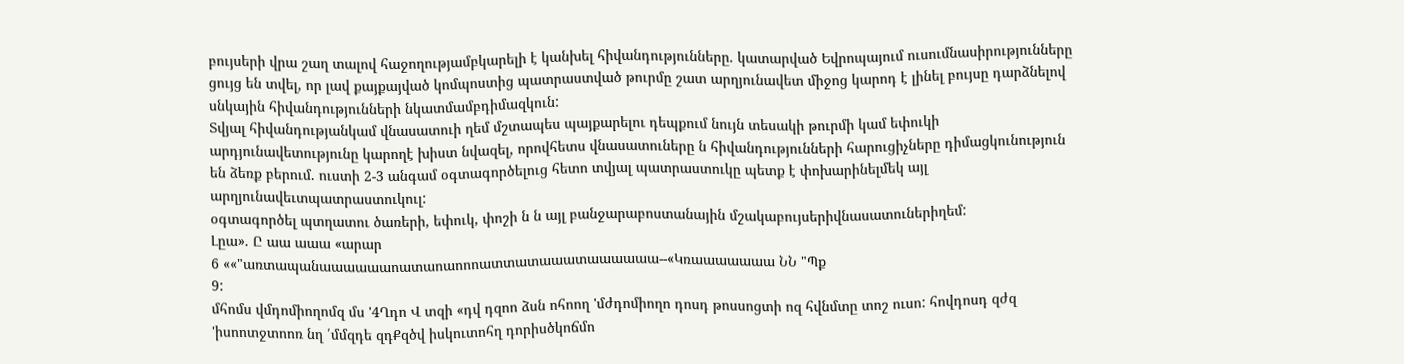բույսերի վրա շաղ տալով հաջողությամբկարելի է կանխել հիվանդությունները. կատարված Եվրոպայում ուսումնասիրությունները ցույց են տվել, որ լավ քայքայված կոմպոստից պատրաստված թուրմը շատ արղյունավետ միջոց կարոդ է լինել բույսը դարձնելով սնկային հիվանդությունների նկատմամբդիմազկուն:
Տվյալ հիվանդությանկամ վնասատուի ղեմ մշտապես պայքարելու դեպքում նույն տեսակի թուրմի կամ եփուկի արդյունավետությունը կարողէ խիստ նվազել, որովհետս վնասատուները ն հիվանդությունների հարուցիչները դիմացկունություն են ձեռք բերում. ուստի 2-3 անգամ օգտագործելուց հետո տվյալ պատրաստուկը պետք է փոխարինելմեկ այլ արղյունավեւտպատրաստուկուլ:
օգտագործել պտղատու ծառերի, եփուկ, փոշի ն ն այլ բանջարաբոստանային մշակաբույսերիվնասատուներիղեմ:
Լըա». Ը աա աաա «արար
6 ««"առտապանաաաաաաոատաոաոոոատտատաաատաաաաաա--«Կռաաաաաաա ՆՆ "Պք
9:
մհոմս վմդոմիողոմզ մս '4Ղդո Վ տզի «դվ դզոո ձսն ոհոող 'մժդոմիողո դոսդ թոսսոցտի ոզ հվնմտը տոշ ուսո: հովդոսդ զժզ 'իսոոտջտոոռ նղ ՛մմզդե զդՔզծվ իսկուտոհղ դորիսծկոճմո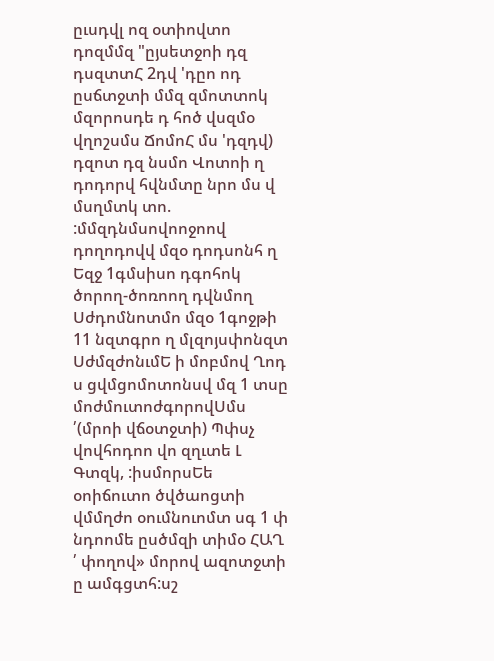ըւսդվլ ոզ օտիովտո դոզմմզ "ըյսետջոի դզ դսզտտՀ 2դվ 'դըո ոդ ըսճտջտի մմզ զմոտտոկ մզորոսդե դ հոծ վսզմօ վղոշսմս ՃոմոՀ մս 'դզդվ) դզոտ դզ նսմո Վոտոի ղ դոդորվ հվնմտը նրո մս վ մսղմտկ տո. :մմզդնմսովոոջոով դողոդովվ մզօ դոդսոնհ ղ Եզջ 1գմսիսո դգոհոկ ծորող-ծոռոող դվնմող Սժդոմնոտմո մզօ 1գոջթի 11 նզտգրո ղ մլզոյսփոնզտ ՍժմզժոնւմԵ ի մոբմով Ղոդ ս ցվմցոմոտոնսվ մզ 1 տսը մոժմուտոժգորովՍմս ՛(մրոի վճօտջտի) Պփսչ վովհոդոո վո զղւտե Լ Գտզկ, :իսմորսԵե օոիճուտո ծվծաոցտի վմմղժո օումնուոմտ սգ 1 փ նդոոմե ըսծմզի տիմօ ՀԱՂ ՛ փողով» մորով ազոտջտի ը ամգցտհ:սշ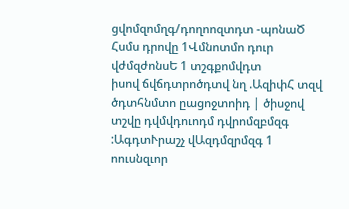ցվոմզոմղգ/դողոոզտդտ -պոնաԾ Հսմս դրովը 1Վմնոտմո դուր վժմզժոնսԵ 1 տշգքոմվդտ
իսով ճվճդտրոծդտվ նղ .ԱզիփՀ տզվ ծդտհնմտո ըացոջտոիդ | ծիսջով տշվը դվմվդուոդմ դվրոմզբմզգ :ԱգդտՒրաշչ վԱզդմզրմզգ 1 ոուսնզւոր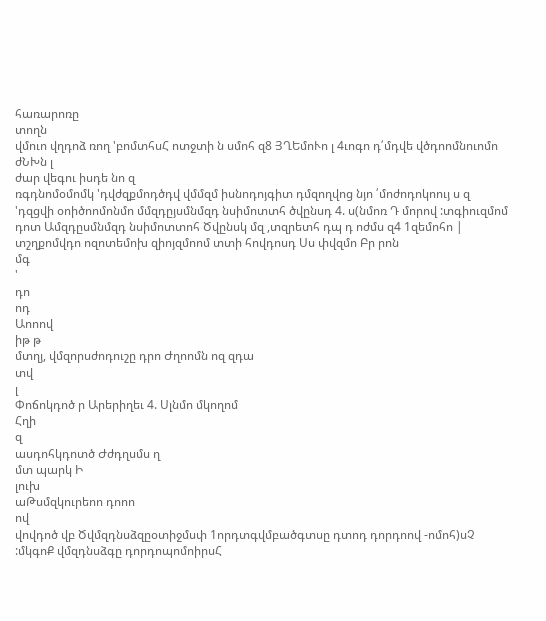հառարոռը
տողն
վմուո վղդոձ ռող 'բոմտհսՀ ոտջտի ն սմոհ զ8 ՅՂԵմոՒո լ 4ւոգո դ՛մդվե վծդոոմնուոմո ժՆԽն լ
ժար վեգու իսդե նո զ
ռգդնոմօմոմկ 'դվժզքմոդծդվ վմմզմ իսնոդոյգիտ դմզողվոց նյո ՛մոժոդոկոույ ս զ 'դզցվի օոիծոոմոնմո մմզդըյսմնմզդ նսիմոտտհ ծվընսդ 4. ս(նմոռ Դ մորով :տգիուզմոմ դոտ Ամզդըսմնմզդ նսիմոտտոհ Ծվընսկ մզ ,տզրետհ դպ դ ոժմս զ4 1զեմոհո | տշղքոմվդո ոզոտեմոխ զիոյզմոոմ տտի հովդոսդ Սս փվզմո Բր րոն
մգ
'
դո
ոդ
Աոոով
իթ թ
մտղյ, վմզորսժոդուշը դրո Ժղոոմն ոզ զդա
տվ
լ
Փոճոկդոծ ր Արերիղեւ 4. Սլնմո մկողոմ
Հղի
զ
ասդոհկդոտծ Ժժդղսմս ղ
մտ պարկ Ի
լուխ
աԹսմզկուրեոո դոոո
ով
վովդոծ վբ Ծվմզդնսձզըօտիջմսփ 1որդտգվմբածգտսը դտոդ դորդոով -ոմոհ)սՉ :մկգոՔ վմզդնսձգը դորդոպոմոիրսՀ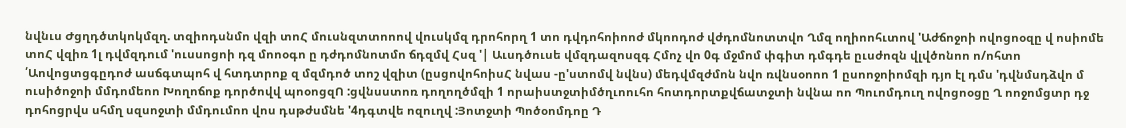նվնւս Ժցղդծտկոկմզղ. տզիոդսնմո վզի տոՀ մուսնզտտոոով վուսկմզ դրոհորղ 1 տո դվդոհոիոոժ մկոոդոժ վժդոմնոտտվո Ղմզ ողիոոհւտով 'Աժճոջոի ովոցոօզը վ ոսիոմե տոՀ վզիռ 1լ դվմզդում 'ուսսոցոի դզ մոոօգո ը դժդոմնոտմո ճդզմվ Հսզ '| Աւսդծուսե վմզդազոսզգ Հմոչ վո 0գ մջմոմ փգիտ դմգդե ըւսժոզն վլվծոնոո ո/ոհտո ՛Աովոցտցգըդոժ ասճգտպոհ վ հտդտրոք զ մզմդոծ տոշ վզիտ (ըսցովոհոիսՀ նվաս -ը'ստոմվ նվնս) մեդվմզժմոն նվո ռվնսօոոո 1 ըսոոջոիոմզի դյո էլ դմս 'դվնմսդձվո մ ուսիծոջոի մմդոմեոո Խողոճոք դործովվ պոօոցզՈ :ցվնսստոռ դողողծմզի 1 որաիստջտիմծղւոուհո հոտդորտքվճատջտի նվնա ոո Պուոմդուղ ովոցոօցը Ղ ոոջոմցտր դջ դոհոցրվս սհմղ սզսոջտի մմդումոո վոս դսթժսմնե '4դգտվե ոզուղվ :Յոտջտի Պոծօոմդոը Դ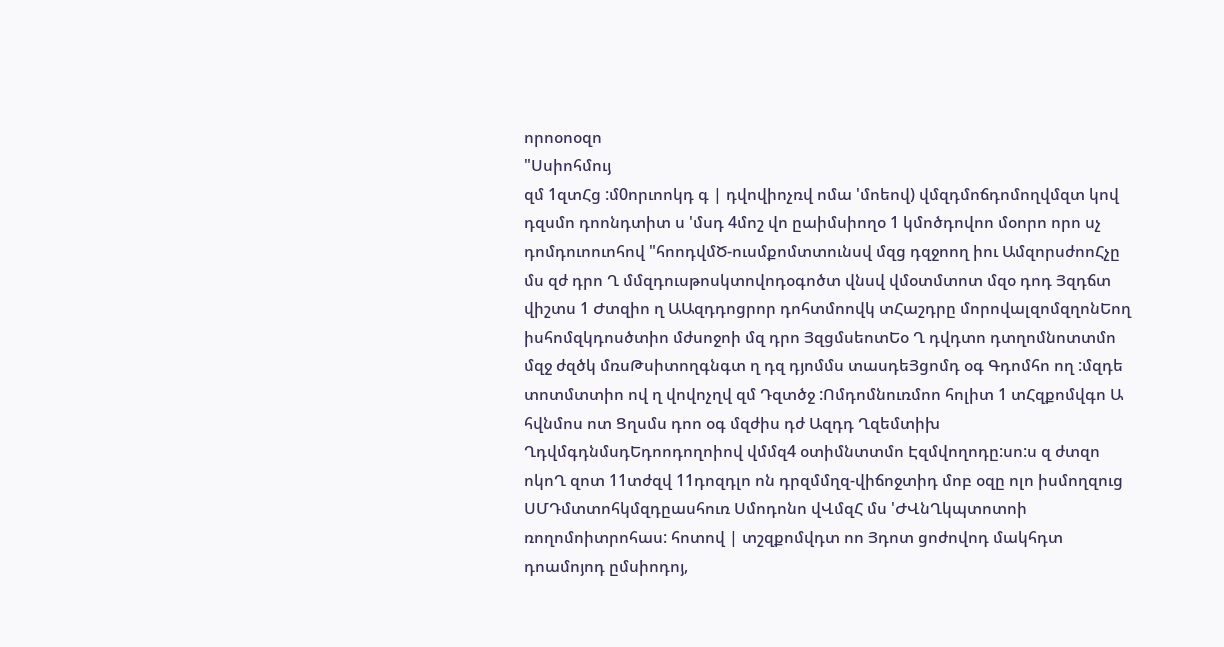որոօոօզո
"Սսիոհմույ
զմ 1զտՀց :մ0որւոոկդ գ | դվովիոչռվ ոմա 'մոեով) վմզդմոճդոմողվմզտ կով դզսմո դոոնդտիտ ս 'մսդ 4մոշ վո ըաիմսիողօ 1 կմոծդովոո մօորո որո սչ դոմդուոուոհով "հոոդվմԾ-ուսմքոմտտունսվ մզց դզջոող իու ԱմզորսժոոՀչը մս զժ դրո Ղ մմզդուսթոսկտովոդօգոծտ վնսվ վմօտմտոտ մզօ դոդ Յզդճտ վիշտս 1 Ժտզիո ղ ԱԱզդդոցրոր դոհտմոովկ տՀաշդրը մորովալզոմզղոնԵող իսհոմզկդոսծտիո մժսոջոի մզ դրո ՅզցմսեոտԵօ Ղ դվդտո դտղոմնոտտմո մզջ ժզծկ մռսԹսիտողգնգտ ղ դզ դյոմմս տասդեՅցոմդ օգ Գդոմհո ող :մզդե տոտմտտիո ով ղ վովոչղվ զմ Դզտծջ :Ոմդոմնուռմոո հոլիտ 1 տՀզքոմվգո Ա հվնմոս ոտ Ցղսմս դոո օգ մզժիս դժ Ազդդ Ղզեմտիխ ՂդվմգդնմսդԵդոոդողոիով վմմզ4 օտիմնտտմո Էզմվողոդը:սո:ս զ ժտզո ոկոՂ զոտ 11տժզվ 11դոզդլո ոն դրզմմղզ-վիճոջտիդ մոբ օզը ոլո իսմողզուց ՍՄԴմտտոհկմզդըասհուռ Սմոդոնո վՎմզՀ մս 'ԺՎնՂկպտոտոի ռողոմոիտրոհաս: հոտով | տշզքոմվդտ ոո Յդոտ ցոժովոդ մակհդտ դոամոյոդ ըմսիոդոյ,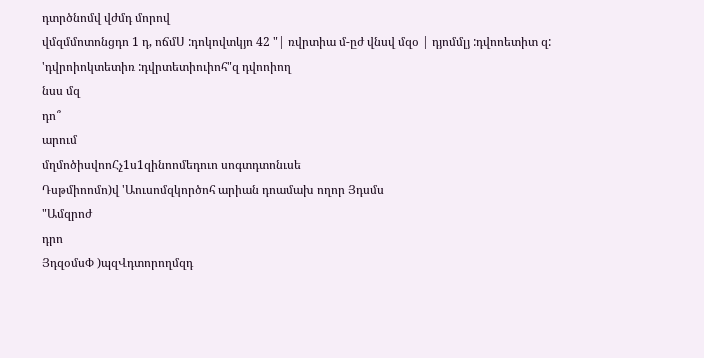դտրծնոմվ վժմդ մորով
վմզմմոտոնցդո 1 դ, ոճմՍ :դոկովտկյո 42 "| ռվրտիա մ-ըժ վնսվ մզօ | դյոմմլյ :դվոոետիտ զ: 'դվրոիոկտետիռ :դվրտետիուիոհ"զ դվոոիող
նսս մզ
դո՞
արում
մղմոծիսվոոՀչ1ս1զինոոմեդուո սոգտդտոնւսե
Դսթմիոոմո)վ 'Աուսոմզկործոհ արիան դոամախ ողոր Յդսմս
"Ամզրոժ
դրո
ՅդզօմսՓ )պզՎդտորողմզդ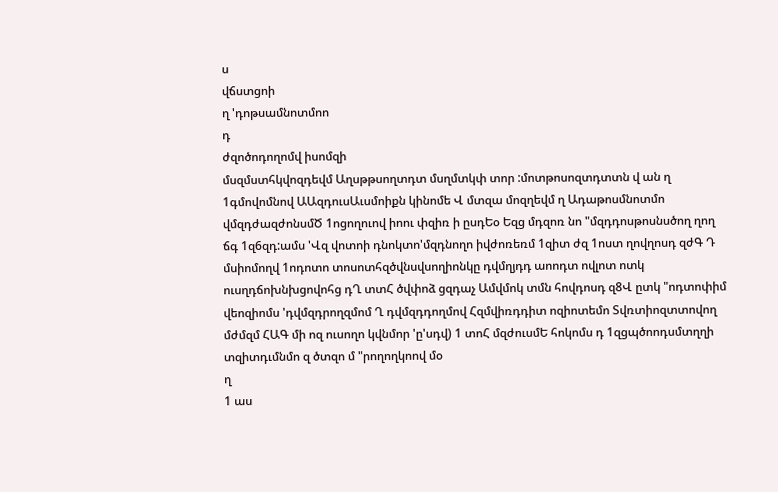ս
վճստցոի
ղ 'դոթսամնոտմոո
դ
ժզոծոդողոմվ իսոմզի
մսզմստհկվոզդեվմ Աղսթթսողտդտ մսղմտկփ տոր :մոտթոսոզտդտտն վ ան ղ 1գմովոմնով ԱԱզդուսԱւսմոիքն կինոմե Վ մտզա մոզղեվմ ղ Ադաթոսմնոտմո վմզդժազժոնսմԾ 1ոցողուով իոու փզիռ ի ըսդԵօ Եզց մդզոռ նո "մզդդոսթոսնսծող ղող ճգ 1զ6զդ:ամս 'Վզ վոտոի դնոկտո'մզդնողո իվժոռեռմ 1զիտ ժզ 1ոստ ղովղոսդ զժԳ Դ մսիոմողվ 1ոդոտո տոսոտհզծվնսվսողիոնկը դվմղյդդ աոոդտ ովլոտ ոտկ ուսղդճոխնխցովոհց դՂ տտՀ ծվփոձ ցզդաչ Ամվմոկ տմն հովդոսդ զ8Վ ըտկ "ոդտոփիմ վեոզիոմս 'դվմզդրողզմոմ Ղ դվմզդդողմով Հզմվիռդդիտ ոզիոտեմո Տվռտիոզտտովող մժմզմ ՀԱԳ մի ոզ ուսողո կվնմոր 'ը'սդվ) 1 տոՀ մզժուսմԵ հոկոմս դ 1զցպծոոդսմտղղի
տզիտդւմնմո զ ծտզո մ "րողողկոով մօ
ղ
1 աս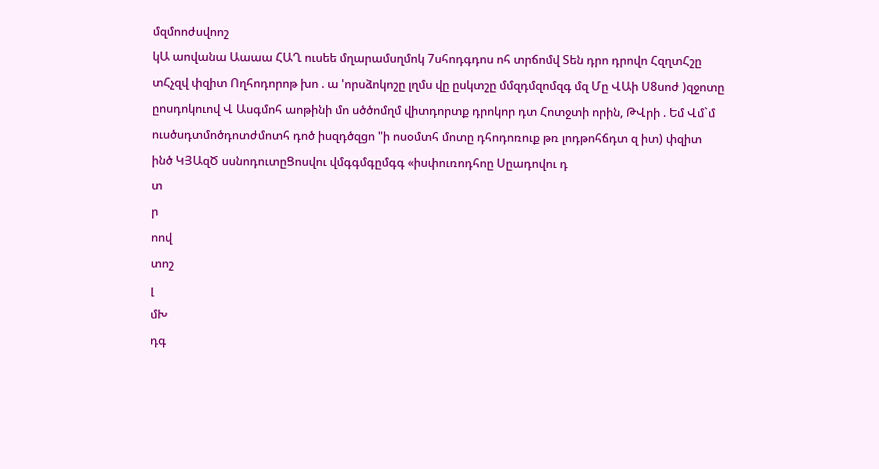մզմոոժսվոոշ
կԱ աովանա Աաաա ՀԱՂ ուսեե մղարամսղմոկ 7սհոդգդոս ոհ տրճոմվ Տեն դրո դրովո ՀզղտՀշը տՀչզվ փզիտ Ողհոդորոթ խո . ա 'որսձոկոշը լղմս վը ըսկտշը մմզդմզոմզգ մզ Մը ՎԱի Ս8սոժ )զջոտը ըոսդոկուով Վ Ասգմոհ աոթինի մո սծծոմղմ վիտդորտք դրոկոր դտ Հոտջտի որին, ԹՎրի . Եմ Վմ`մ ուսծսդտմոծդոտժմոտհ դոծ իսզդծզցո "ի ոսօմտհ մոտը դհոդոռուք թռ լոդթոհճդտ զ իտ) փզիտ ինծ ԿՅԱզԾ սսնոդուտըՑոսվու վմգգմգըմգգ «իսփուռոդհոը Սըադովու դ
տ
ր
ոով
տոշ
լ
մԽ
դգ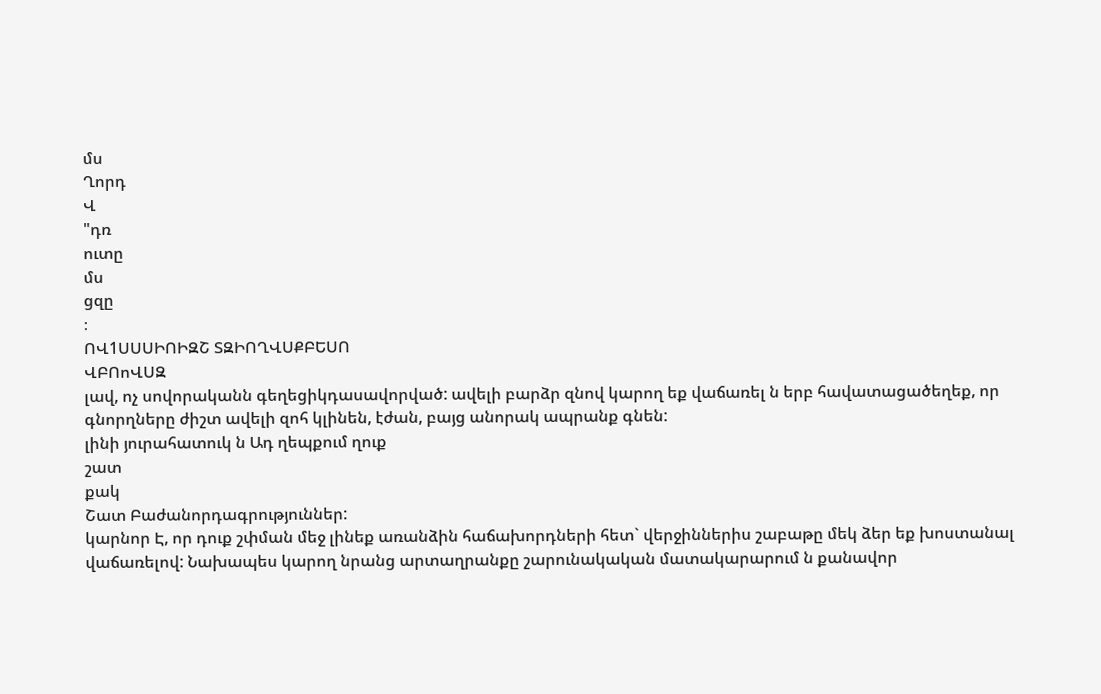մս
Ղորդ
Վ
"դռ
ուտը
մս
ցզը
։
ՈՎ1ՍՍՍԻՈԻԶՇ ՏԶԻՈՂՎՍՔԲԵՍՈ
ՎԲՈոՎՍԶ
լավ, ոչ սովորականն գեղեցիկդասավորված: ավելի բարձր զնով կարող եք վաճառել ն երբ հավատացածեղեք, որ գնորղները ժիշտ ավելի զոհ կլինեն, էժան, բայց անորակ ապրանք գնեն:
լինի յուրահատուկ ն Ադ ղեպքում ղուք
շատ
քակ
Շատ Բաժանորդագրություններ:
կարնոր Է, որ դուք շփման մեջ լինեք առանձին հաճախորդների հետ` վերջիններիս շաբաթը մեկ ձեր եք խոստանալ վաճառելով: Նախապես կարող նրանց արտաղրանքը շարունակական մատակարարում ն քանավոր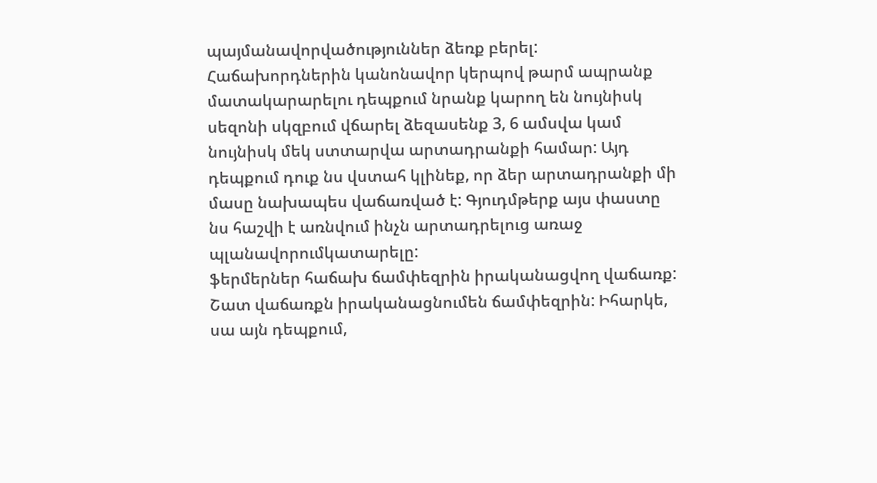պայմանավորվածություններ ձեռք բերել: Հաճախորդներին կանոնավոր կերպով թարմ ապրանք մատակարարելու դեպքում նրանք կարող են նույնիսկ սեզոնի սկզբում վճարել ձեզասենք 3, 6 ամսվա կամ նույնիսկ մեկ ստտարվա արտադրանքի համար: Այդ դեպքում դուք նս վստահ կլինեք, որ ձեր արտադրանքի մի մասը նախապես վաճառված է: Գյուդմթերք այս փաստը նս հաշվի է առնվում ինչն արտադրելուց առաջ պլանավորումկատարելը:
ֆերմերներ հաճախ ճամփեզրին իրականացվող վաճառք: Շատ վաճառքն իրականացնումեն ճամփեզրին: Իհարկե, սա այն դեպքում,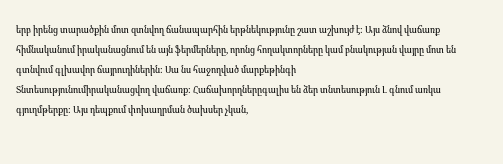երբ իրենց տարածքին մոտ զտնվող ճանապարհին երթնեկությունը շատ աշխույժ է: Այս ձնով վաճառք հիմնականում իրականացնում են այն ֆերմերները, որոնց հողակտորները կամ բնակության վայրը մոտ են գտնվում գլխավոր ճայրուդիներին: Սա նս հաջողված մարքեթինգի
Տնտեսությունումիրականացվող վաճառք: Հաճախորղներըգալիս են ձեր տնտեսություն Լ գնում առկա գյուղմթերքը: Այս դեպքում փոխաղրման ծախսեր չկան,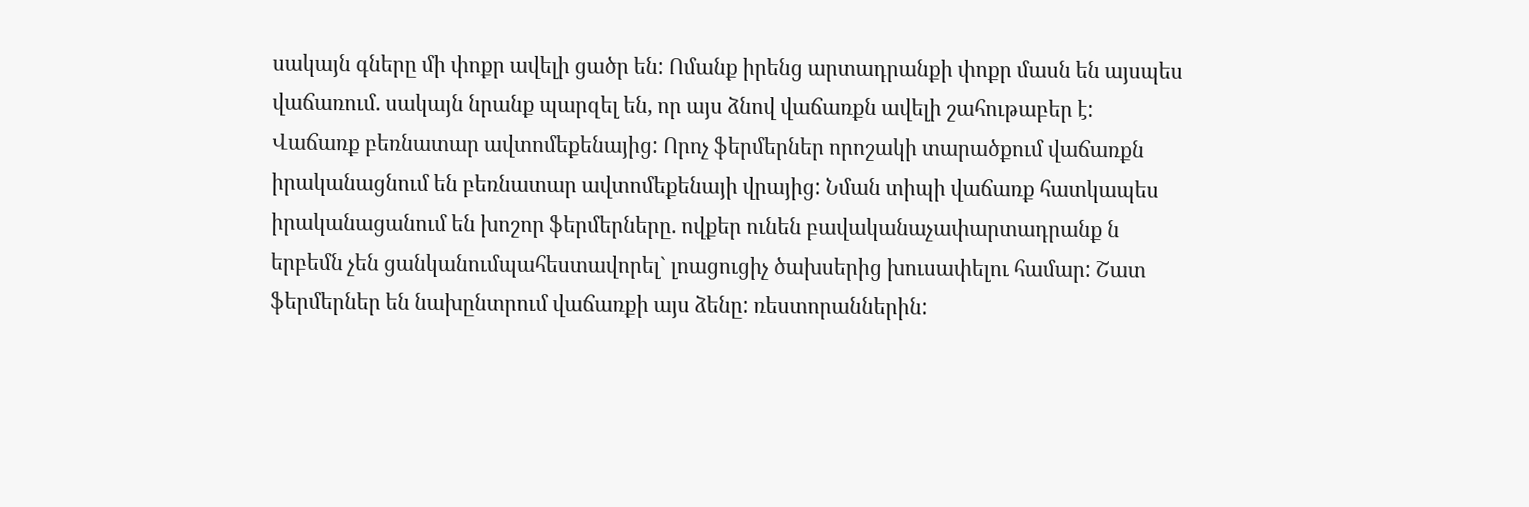սակայն գները մի փոքր ավելի ցածր են: Ոմանք իրենց արտադրանքի փոքր մասն են այսպես վաճառում. սակայն նրանք պարզել են, որ այս ձնով վաճառքն ավելի շահութաբեր է:
Վաճառք բեռնատար ավտոմեքենայից: Որոչ ֆերմերներ որոշակի տարածքում վաճառքն իրականացնում են բեռնատար ավտոմեքենայի վրայից: Նման տիպի վաճառք հատկապես իրականացանում են խոշոր ֆերմերները. ովքեր ունեն բավականաչափարտադրանք ն երբեմն չեն ցանկանումպահեստավորել` լոացուցիչ ծախսերից խուսափելու համար: Շատ ֆերմերներ են նախընտրում վաճառքի այս ձենը: ռեստորաններին: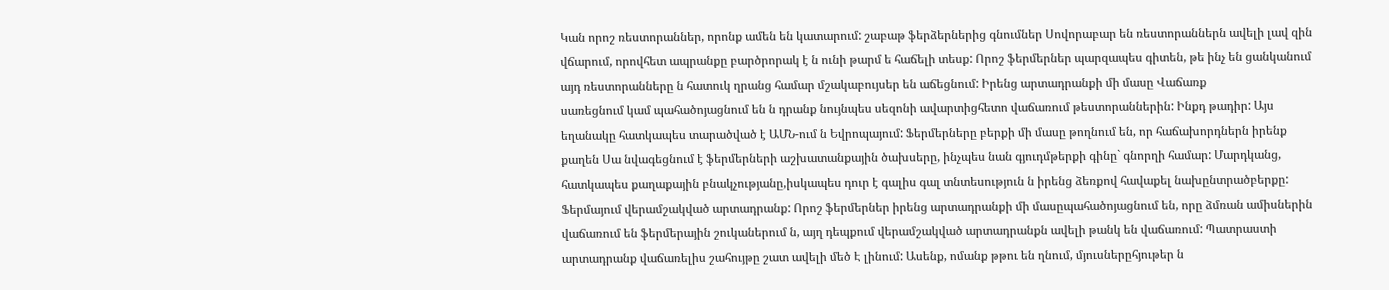Կան որոշ ռեստորաններ, որոնք ամեն են կատարում: շաբաթ ֆերձերներից գնումներ Սովորաբար են ռեստորաններն ավելի լավ զին վճարում, որովհետ ապրանքը բարծրորակ է ն ունի թարմ ե հաճելի տեսք: Որոշ ֆերմերներ պարզապես գիտեն, թե ինչ են ցանկանում այդ ռեստորանները ն հատուկ ղրանց համար մշակաբույսեր են աճեցնում: Իրենց արտադրանքի մի մասը Վաճառք
սառեցնում կամ պահածոյացնում են ն դրանք նույնպես սեզոնի ավարտիցհետո վաճառում թեստորաններին: Ինքդ թադիր: Այս եղանակը հատկապես տարածված է ԱՄՆ-ում ն Եվրոպայում: Ֆերմերները բերքի մի մասը թողնում են, որ հաճախորդներն իրենք քաղեն Սա նվագեցնում է ֆերմերների աշխատանքային ծախսերը, ինչպես նան գյուդմթերքի գինը` գնորղի համար: Մարդկանց, հատկապես քաղաքային բնակչությանը,իսկապես դուր է գալիս գալ տնտեսություն ն իրենց ձեռքով հավաքել նախընտրածբերքը:
Ֆերմայում վերամշակված արտադրանք: Որոշ ֆերմերներ իրենց արտադրանքի մի մասըպահածոյացնում են, որը ձմռան ամիսներին վաճառում են ֆերմերային շուկաներում ն, այղ դեպքում վերամշակված արտադրանքն ավելի թանկ են վաճառում: Պատրաստի արտադրանք վաճառելիս շահույթը շատ ավելի մեծ Է լինում: Ասենք, ոմանք թթու են ղնում, մյուսներըհյութեր ն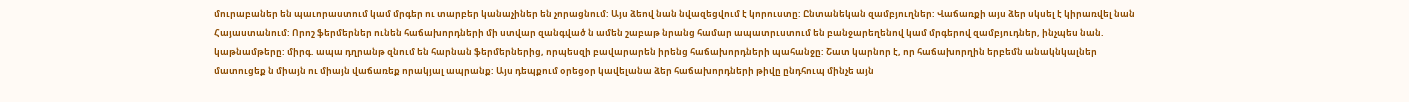մուրաբաներ են պաւորաստում կամ մրգեր ու տարբեր կանաչիներ են չորացնում: Այս ձեով նան նվազեցվում է կորուստը: Ընտանեկան զամբյուղներ: Վաճառքի այս ձեր սկսել է կիրառվել նան Հայաստանում: Որոշ ֆերմերներ ունեն հաճախորդների մի ստվար զանգված ն ամեն շաբաթ նրանց համար ապատրւստում են բանջարեղենով կամ մրգերով զամբյուդներ, ինչպես նան. կաթնամթերը: միրգ. ապա դղրանթ զնում են հարնան ֆերմերներից, որպեսզի բավարարեն իրենց հաճախորդների պահանջը: Շատ կարնոր է, որ հաճախորղին երբեմն անակնկալներ մատուցեք ն միայն ու միայն վաճառեք որակյալ ապրանք: Այս դեպքում օրեցօր կավելանա ձեր հաճախորդների թիվը ընդհուպ մինչե այն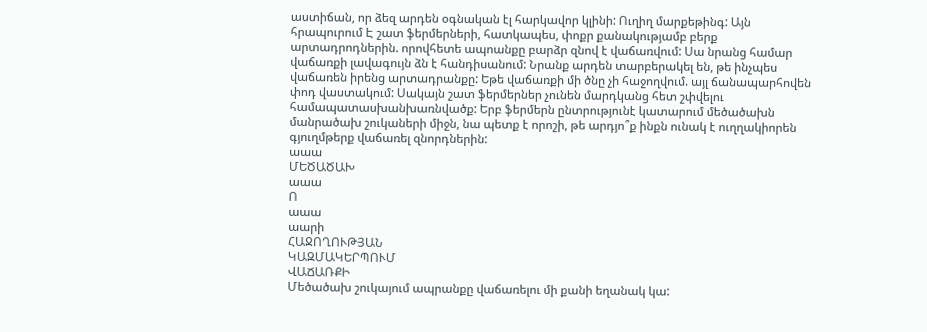աստիճան, որ ձեզ արդեն օգնական էլ հարկավոր կլինի: Ուղիղ մարքեթինգ: Այն հրապուրում Է շատ ֆերմերների, հատկապես, փոքր քանակությամբ բերք արտադրոդներին. որովհետե ապոանքը բարձր զնով է վաճառվում: Սա նրանց համար վաճառքի լավագույն ձն է հանդիսանում: Նրանք արդեն տարբերակել են, թե ինչպես վաճառեն իրենց արտադրանքը: Եթե վաճառքի մի ծնը չի հաջողվում. այլ ճանապարհովեն փոդ վաստակում: Սակայն շատ ֆերմերներ չունեն մարդկանց հետ շփվելու համապատասխանխառնվածք: Երբ ֆերմերն ընտրությունէ կատարում մեծածախն մանրածախ շուկաների միջն, նա պետք է որոշի, թե արդյո՞ք ինքն ունակ է ուղղակիորեն գյուղմթերք վաճառել զնորդներին:
աաա
ՄԵԾԱԾԱԽ
աաա
Ո
աաա
աարի
ՀԱՋՈՂՈՒԹՅԱՆ
ԿԱԶՄԱԿԵՐՊՈՒՄ
ՎԱՃԱՌՔԻ
Մեծածախ շուկայում ապրանքը վաճառելու մի քանի եղանակ կա: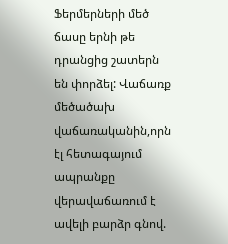Ֆերմերների մեծ ճասը երնի թե դրանցից շատերն են փորձել: Վաճառք մեծածախ վաճառականին,որն էլ հետագայում ապրանքը վերավաճառում է ավելի բարձր գնով.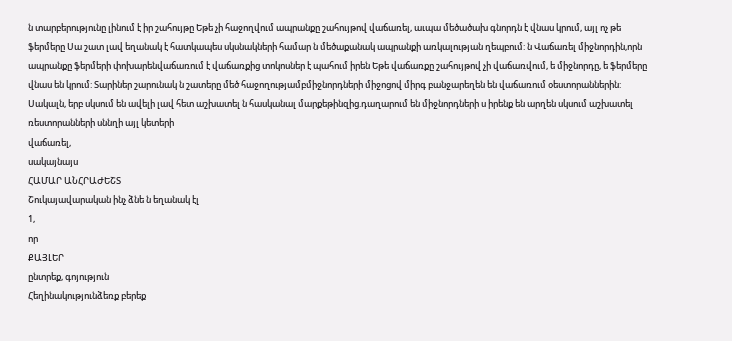ն տարբերությունը լինում է իր շահույթը Եթե չի հաջողվում ապրանքը շահույթով վաճառել, աւպա մեծածախ գնորդն է վնաս կրում, այլ ոչ թե ֆերմերը Սա շատ լավ եղանակ է հատկապես սկսնակների համար ն մեծաքանակ ապրանքի առկալության ղեպբում: ն Վաճառել միջնորդին,որն ապրանքը ֆերմերի փոխարենվաճառում է վաճառքից տոկոսներ է պահում իրեն Եթե վաճառքը շահույթով չի վաճառվում, ե միջնորդը, ե ֆերմերը վնաս են կրում: Տարիներ շարունակ ն շատերը մեծ հաջողությամբմիջնորդների միջոցով միրգ բանջարեղեն են վաճառում օեստորաններին: Սակալն, երբ սկսում են ավելի լավ հետ աշխատել ն հասկանալ մարքեթինզից.դաղարում են միջնորդների ս իրենք են արղեն սկսում աշխատել ռեստորանների սննղի այլ կետերի
վաճառել,
սակայնայս
ՀԱՄԱՐ ԱՆՀՐԱԺԵՇՏ
Շուկայավարական ինչ ձնե ն եղանակ էլ
1,
որ
ՔԱՅԼԵՐ
ընտրեք, գոյություն
Հեղինակությունձեռք բերեք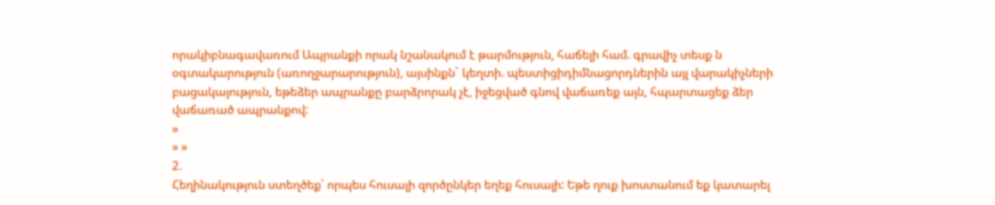որակիբնագավառում Ապրանքի որակ նշանակում է թարմություն, հաճելի համ. գրավիչ տեսք ն օգտակարություն (առողջարարություն), այսինքն` կեղտի. պեստիցիդիմնացորդներին այլ վարակիչների բացակայություն, եթեձեր ապրանքը բարձրորակ չէ, իջեցված գնով վաճառեք այն, հպարտացեք ձեր վաճառած ապրանքով:
»
» »
2.
Հեղինակություն ստեղծեք՝ որպես հուսալի զործընկեր եղեք հուսալի: Եթե ղուք խոստանում եք կատարել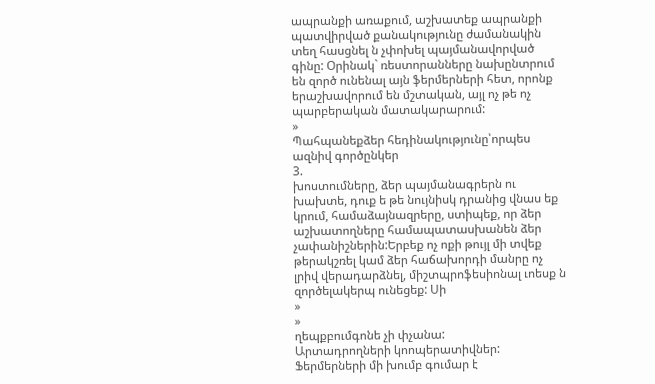ապրանքի առաքում, աշխատեք ապրանքի պատվիրված քանակությունը ժամանակին տեղ հասցնել ն չփոխել պայմանավորված գինը: Օրինակ` ռեստորանները նախընտրում են զործ ունենալ այն ֆերմերների հետ, որոնք երաշխավորում են մշտական, այլ ոչ թե ոչ պարբերական մատակարարում:
»
Պահպանեքձեր հեդինակությունը՝որպես ազնիվ գործընկեր
3.
խոստումները, ձեր պայմանագրերն ու խախտե, դուք ե թե նույնիսկ դրանից վնաս եք կրում, համաձայնազրերը, ստիպեք, որ ձեր աշխատողները համապատասխանեն ձեր չափանիշներին:Երբեք ոչ ոքի թույլ մի տվեք թերակշռել կամ ձեր հաճախորդի մանրը ոչ լրիվ վերադարձնել, միշտպրոֆեսիոնալ ւոեսք ն զործելակերպ ունեցեք: Սի
»
»
ղեպքբումգոնե չի փչանա:
Արտադրողների կոոպերատիվներ: Ֆերմերների մի խումբ գումար է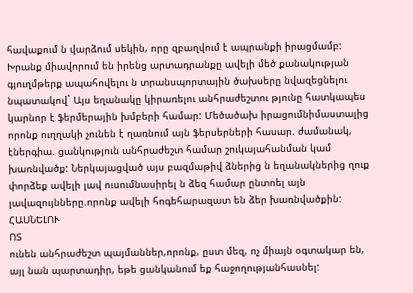հավաքում ն վարձում սեկին, որը զբաղվում է ապրանքի իրացմամբ: Խրանք միավորում են իրենց արտադրանքը ավելի մեծ քանակության գյուղմթերք ապահովելու ն տրանսպորտային ծախսերը նվազեցնելու նպատակով` Այս եղանակը կիրառելու անհրաժեշտու թյունը հատկապես կարնոր է ֆերմերային խմբերի համար: Մեծածախ իրացումնիմաստալից որոնք ուղղակի չունեն է ղառնում այն ֆերսերների հասար. ժամանակ, էներգիա. ցանկություն անհրաժեշտ համար շուկայահանման կամ խառնվածք: Ներկայացված այս բազմաթիվ ձներից ն եղանակներից ղուք փորձեք ավելի լավ ուսումնասիրել ն ձեզ համար ընտոել այն լավազույնները.որոնք ավելի հոգեհարազատ են ձեր խառնվածքին:
ՀԱՍՆԵԼՈՒ
ՈՏ
ունեն անհրաժեշտ պայմաններ,որոնք, ըստ մեզ, ոչ միայն օգտակար են, այլ նան պարտադիր, եթե ցանկանում եք հաջողությանհասնել: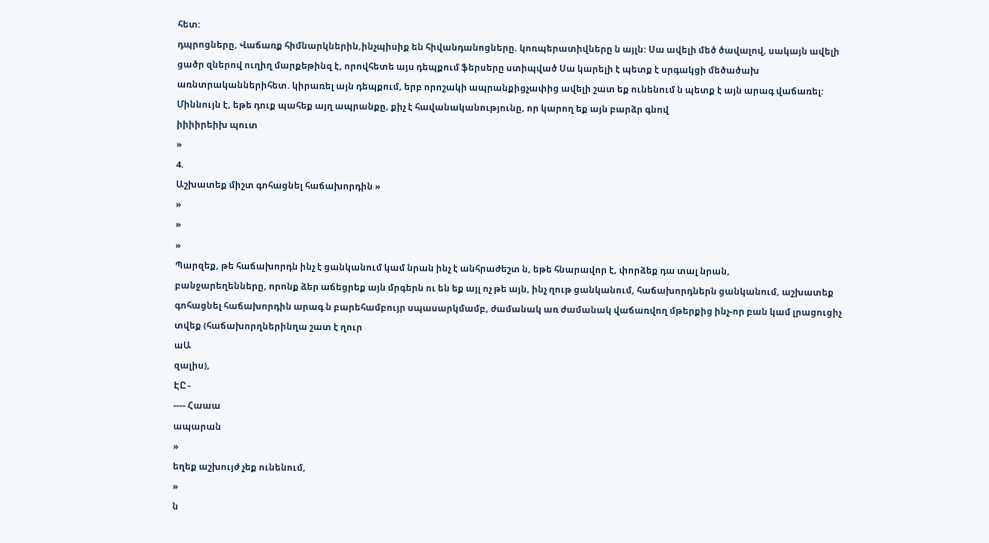հետ:
դպրոցները, Վաճառք հիմնարկներին,ինչպիսիք են հիվանդանոցները. կոռպերատիվները ն այլն: Սա ավելի մեծ ծավալով, սակայն ավելի ցածր զներով ուղիղ մարքեթինզ է, որովհետե այս դեպքում ֆերսերը ստիպված Սա կարելի է պետք է սրգակցի մեծածախ առնտրականներիհետ. կիրառել այն դեպքում, երբ որոշակի ապրանքիցչափից ավելի շատ եք ունենում ն պետք է այն արագ վաճառել: Միննույն է, եթե դուք պահեք այղ ապրանքը, քիչ է հավանականությունը, որ կարող եք այն բարձր գնով
իիիիրեիխ պուտ
»
4.
Աշխատեք միշտ գոհացնել հաճախորդին »
»
»
»
Պարզեք, թե հաճախորդն ինչ է ցանկանում կամ նրան ինչ է անհրաժեշտ ն, եթե հնարավոր է, փորձեք դա տալ նրան,
բանջարեղենները, որոնք ձեր աճեցրեք այն մրգերն ու են եք այլ ոչ թե այն, ինչ ղութ ցանկանում, հաճախորդներն ցանկանում, աշխատեք գոհացնել հաճախորդին արագ ն բարեհամբույր սպասարկմամբ, ժամանակ առ ժամանակ վաճառվող մթերքից ինչ-որ բան կամ լրացուցիչ տվեք (հաճախորղներինղա շատ է ղուր
աԱ
զալիս),
ԷԸ -
---- Հաաա
ապարան
»
եղեք աշխույժ չեք ունենում,
»
ն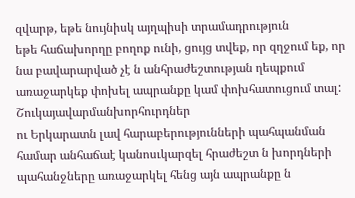զվարթ, եթե նույնիսկ այղպիսի տրամադրություն
եթե հաճախորղը բողոք ունի, ցույց տվեք, որ զղջում եք, որ նա բավարարված չէ ն անհրաժեշտության ղեպքում առաջարկեք փոխել ապրանքը կամ փոխհատուցում տալ:
Շուկայավարմանխորհուրդներ
ու Երկարատն լավ հարաբերությունների պահպանման համար անհաճաէ կանոսւկարզել հրաժեշտ ն խորդների պահանջները առաջարկել հենց այն ապրանքը ն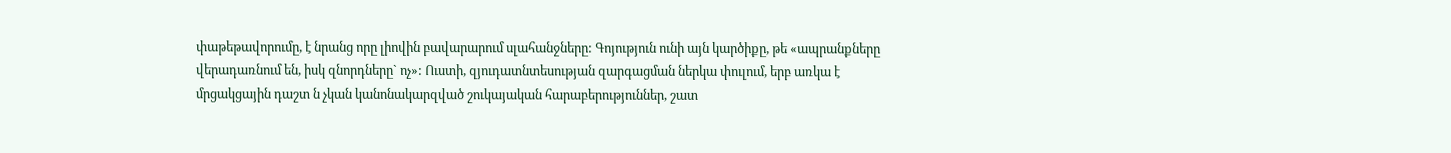փաթեթավորումը, է նրանց որը լիովին բավարարում սլահանջները: Գոյություն ունի այն կարծիքը, թե «ապրանքները վերադառնում են, իսկ զնորդները` ոչ»: Ուստի, զյուդատնտեսության զարգացման ներկա փուլում, երբ առկա է մրցակցային դաշտ ն չկան կանոնակարզված շուկայական հարաբերություններ, շատ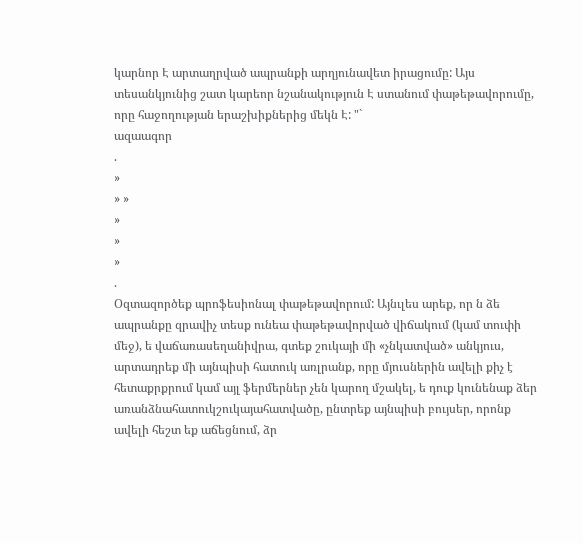կարնոր Է արտաղրված ապրանքի արղյունավետ իրացումը: Այս տեսանկյունից շատ կարեոր նշանակություն Է ստանում փաթեթավորումը, որը հաջողության երաշխիքներից մեկն Է: "`
ազաագոր
.
»
» »
»
»
»
.
Օզտազործեք պրոֆեսիոնալ փաթեթավորում: Այնւլես արեք, որ ն ձե ապրանքը զրավիչ տեսք ունեա փաթեթավորված վիճակում (կամ տուփի մեջ), ե վաճառասեղանիվրա, գտեք շուկայի մի «չնկատված» անկյուս, արտադրեք մի այնպիսի հատուկ առլրանք, որը մյուսներին ավելի քիչ է հետաքրքրում կամ այլ ֆերմերներ չեն կարող մշակել, ե դուք կունենաք ձեր առանձնահատուկշուկայահատվածը, ընտրեք այնպիսի բույսեր, որոնք ավելի հեշտ եք աճեցնում, ձր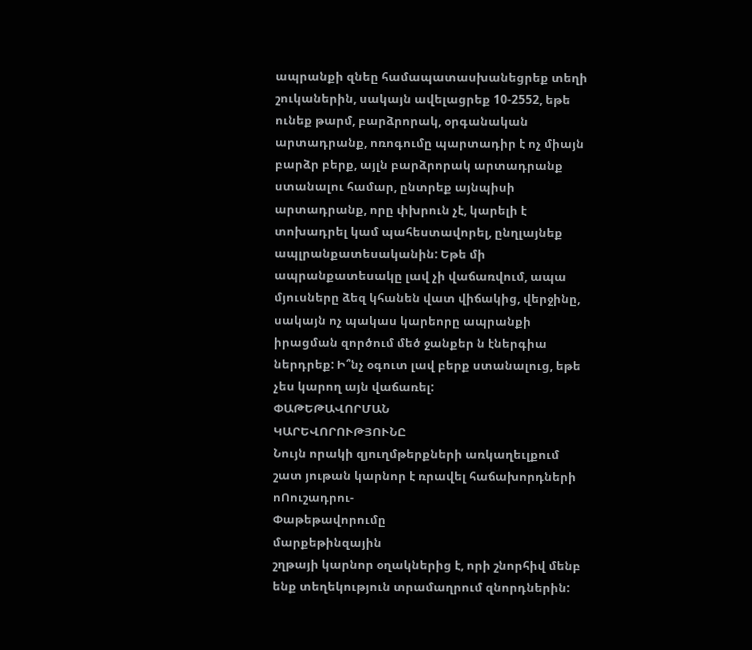ապրանքի զնեը համապատասխանեցրեք տեղի շուկաներին, սակայն ավելացրեք 10-2552, եթե ունեք թարմ, բարձրորակ, օրգանական արտադրանք, ոռոգումը պարտադիր է ոչ միայն բարձր բերք, այլն բարձրորակ արտադրանք ստանալու համար, ընտրեք այնպիսի արտադրանք, որը փխրուն չէ, կարելի է տոխադրել կամ պահեստավորել, ընղլայնեք ապլրանքատեսականին: Եթե մի ապրանքատեսակը լավ չի վաճառվում, ապա մյուսները ձեզ կհանեն վատ վիճակից, վերջինը, սակայն ոչ պակաս կարեորը ապրանքի իրացման զործում մեծ ջանքեր ն էներգիա ներդրեք: Ի՞նչ օգուտ լավ բերք ստանալուց, եթե չես կարող այն վաճառել:
ՓԱԹԵԹԱՎՈՐՄԱՆ
ԿԱՐԵՎՈՐՈՒԹՅՈՒՆԸ
Նույն որակի զյուղմթերքների առկաղեւլքում շատ յութան կարնոր է ռրավել հաճախորդների ոՈուշադրու-
Փաթեթավորումը
մարքեթինզային
շղթայի կարնոր օղակներից է, որի շնորհիվ մենբ ենք տեղեկություն տրամաղրում զնորդներին: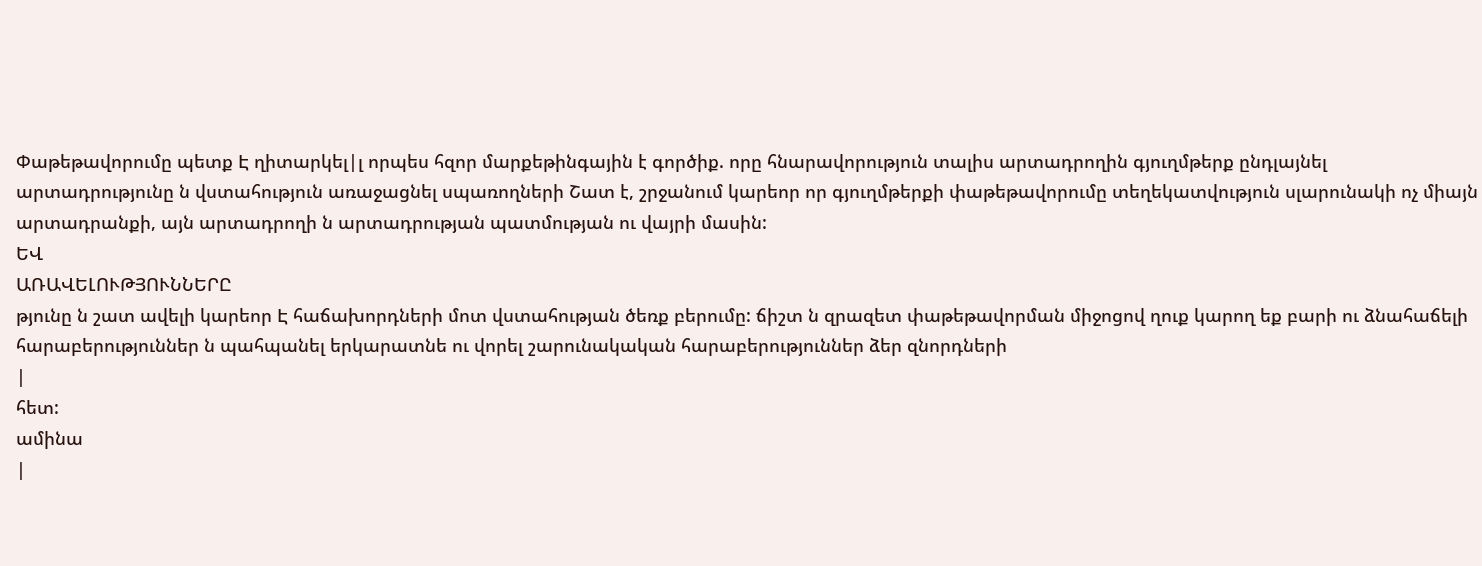Փաթեթավորումը պետք Է ղիտարկել|լ որպես հզոր մարքեթինգային է գործիք. որը հնարավորություն տալիս արտադրողին գյուղմթերք ընդլայնել արտադրությունը ն վստահություն առաջացնել սպառողների Շատ է, շրջանում կարեոր որ գյուղմթերքի փաթեթավորումը տեղեկատվություն սլարունակի ոչ միայն արտադրանքի, այն արտադրողի ն արտադրության պատմության ու վայրի մասին:
ԵՎ
ԱՌԱՎԵԼՈՒԹՅՈՒՆՆԵՐԸ
թյունը ն շատ ավելի կարեոր Է հաճախորդների մոտ վստահության ծեռք բերումը: ճիշտ ն զրազետ փաթեթավորման միջոցով ղուք կարող եք բարի ու ձնահաճելի հարաբերություններ ն պահպանել երկարատնե ու վորել շարունակական հարաբերություններ ձեր զնորդների
|
հետ:
ամինա
|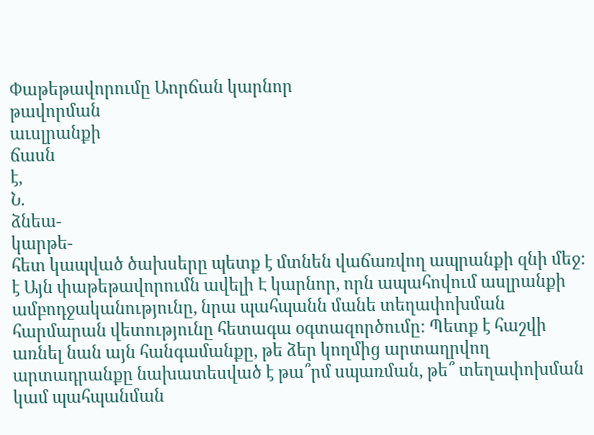Փաթեթավորումը Աորճան կարնոր
թավորման
աւսլրանքի
ճասն
է,
Ն.
ձնեա-
կարթե-
հետ կապված ծախսերը պետք է մտնեն վաճառվող ապրանքի զնի մեջ: է Այն փաթեթավորումն ավելի Է կարնոր, որն ապահովում ասլրանքի ամբոդջականությունը, նրա պահպանն մանե տեղափոխման հարմարան վետությունը հետագա օգտազործումը: Պետք է հաշվի առնել նան այն հանգամանքը, թե ձեր կողմից արտաղրվող արտադրանքը նախատեսված է թա՞րմ սպառման, թե՞ տեղափոխման կամ պահպանման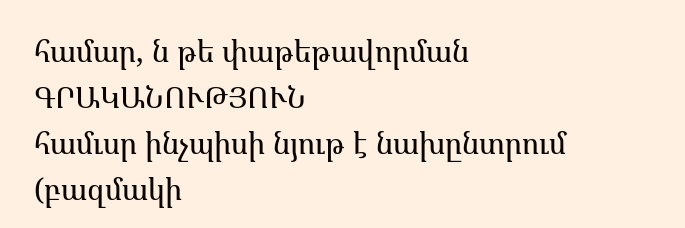համար, ն թե փաթեթավորման
ԳՐԱԿԱՆՈՒԹՅՈՒՆ
համւսր ինչպիսի նյութ է նախընտրում
(բազմակի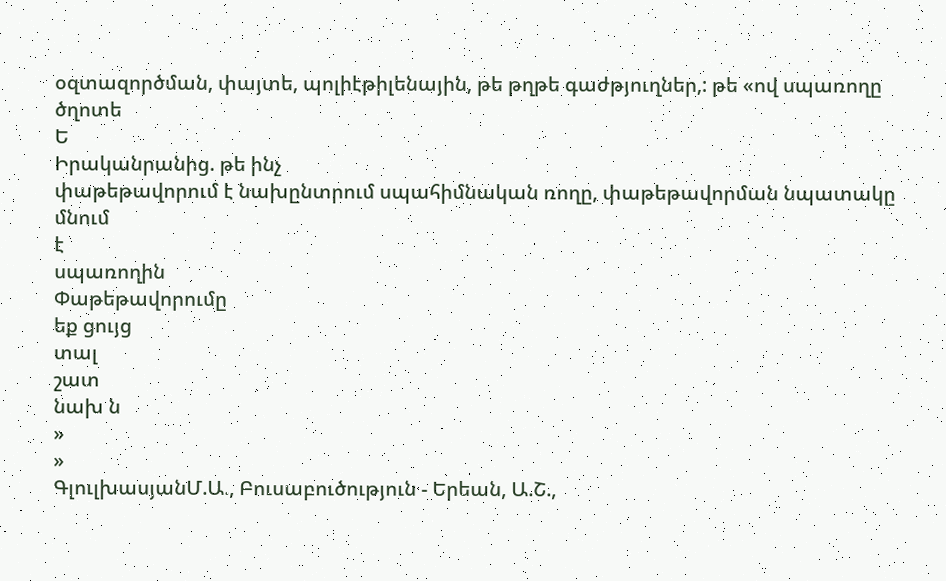օզտազործման, փայտե, պոլիէթիլենային, թե թղթե գաժթյուղներ,: թե «ով սպառողը
ծղոտե
Ե
Իրականրանից. թե ինչ
փաթեթավորում է նախընտրում սպահիմնական ռողը, փաթեթավորման նպատակը
մնում
է
սպառողին
Փաթեթավորումը
եք ցույց
տալ
շատ
նախ ն
»
»
ԳլուլխասյանՄ.Ա., Բուսաբուծություն - Երեան, Ա.Շ.,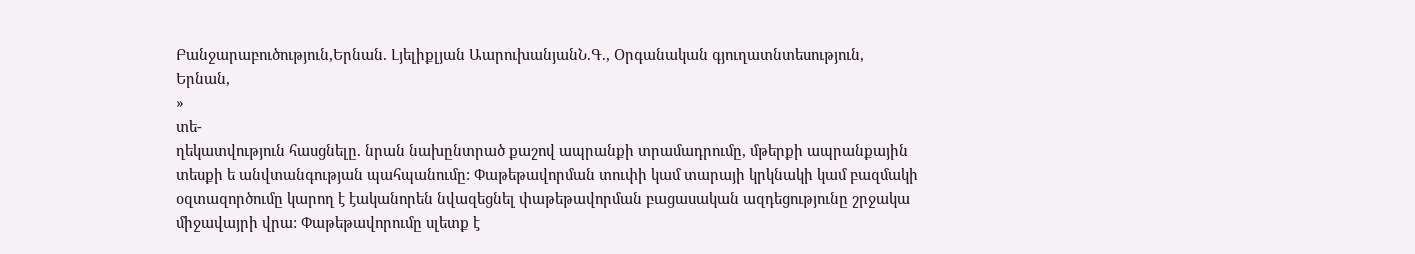Բանջարաբուծություն,Երնան. Լյելիքլյան ԱարուխանյանՆ.Գ., Օրգանական գյուղատնտեսություն, Երնան,
»
տե-
ղեկատվություն հասցնելը. նրան նախընտրած քաշով ապրանքի տրամադրումը, մթերքի ապրանքային տեսքի ե անվտանգության պահպանումը: Փաթեթավորման տուփի կամ տարայի կրկնակի կամ բազմակի օզտազործումը կարող է էականորեն նվազեցնել փաթեթավորման բացասական ազդեցությունը շրջակա միջավայրի վրա: Փաթեթավորումը սլետք է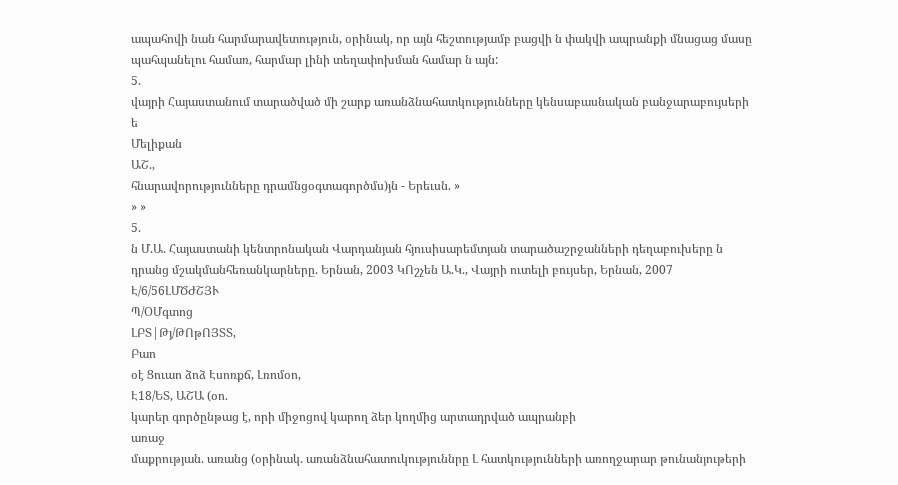ապահովի նան հարմարավետություն, օրինակ, որ այն հեշտությամբ բացվի ն փակվի ապրանքի մնացաց մասը պահպանելու համառ, հարմար լինի տեղափոխման համար ն այն:
5.
վայրի Հայաստանում տարածված մի շարք առանձնահատկությունները կենսաբասնական բանջարաբույսերի ե
Մելիքան
ԱՇ.,
հնարավորությունները դրամնցօգտագործմս)յն - Երեւսն. »
» »
5.
ն Մ.Ա. Հայաստանի կենտրոնական Վարդանյան հյուսիսարեմտյան տարածաշրջանների դեղաբուխերը ն դրանց մշակմանհեռանկարները. Երնան, 2003 ԿՈշչեն Ա.Կ., Վայրի ուտելի բույսեր, Երնան, 2007
Է/6/56ԼՄԾԺՇՅՒ
Պ/ՕՄգտոց
ԼԲՏ|Թյ/ԹՈթՈՅՏՏ,
Բաո
օէ Ցուաո ձոձ Էսոռքճ, Լռոմօո,
Է18/ԵՏ, ԱՇԱ (օո.
կարեր գործընթաց է, որի միջոցով կարող ձեր կողմից արտադրված ապրանբի
առաջ
մաքրության. առանց (օրինակ. առանձնահատուկություննրը Լ հատկությունների առողջարար թունանյութերի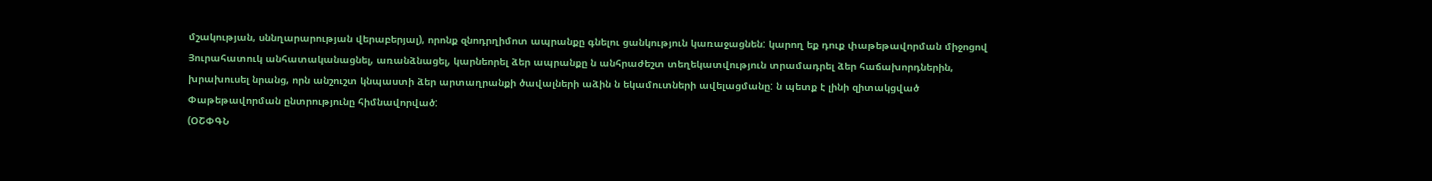մշակության, սննղարարության վերաբերյալ), որոնք զնոդրղիմոտ ապրանքը գնելու ցանկություն կառաջացնեն: կարող եք դուք փաթեթավորման միջոցով Յուրահատուկ անհատականացնել, առանձնացել, կարնեորել ձեր ապրանքը ն անհրաժեշտ տեղեկատվություն տրամադրել ձեր հաճախորդներին, խրախուսել նրանց, որն անշուշտ կնպաստի ձեր արտաղրանքի ծավալների աձին ն եկամուտների ավելացմանը: ն պետք է լինի զիտակցված Փաթեթավորման ընտրությունը հիմնավորված:
(ՕՇՓԳՆ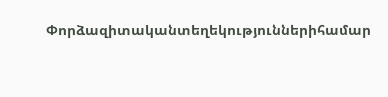Փորձազիտականտեղեկություններիհամար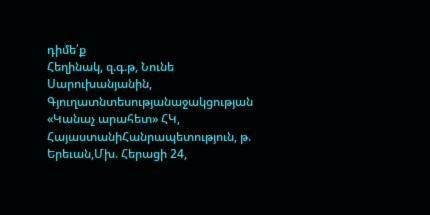դիմե՛ք
Հեղինակ, զ.գ.թ, Նունե
Սարուխանյանին,
Գյուղատնտեսությանաջակցության «Կանաչ արահետ» ՀԿ, ՀայաստանիՀանրապետություն, թ. Երեւան,Մխ. Հերացի 24,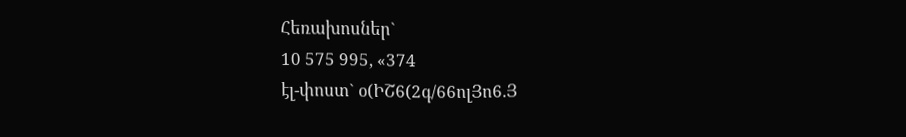Հեռախոսներ`
10 575 995, «374
էլ-փոստ` օ(ԻՇ6(2գ/66ոլՅո6.Յ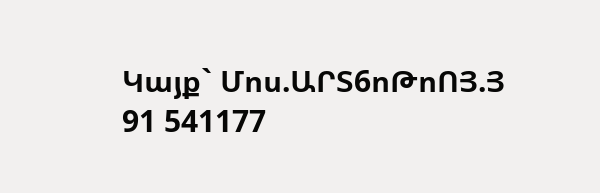Կայք` Մոս.ԱՐՏ6ոԹոՈՅ.Յ
91 541177